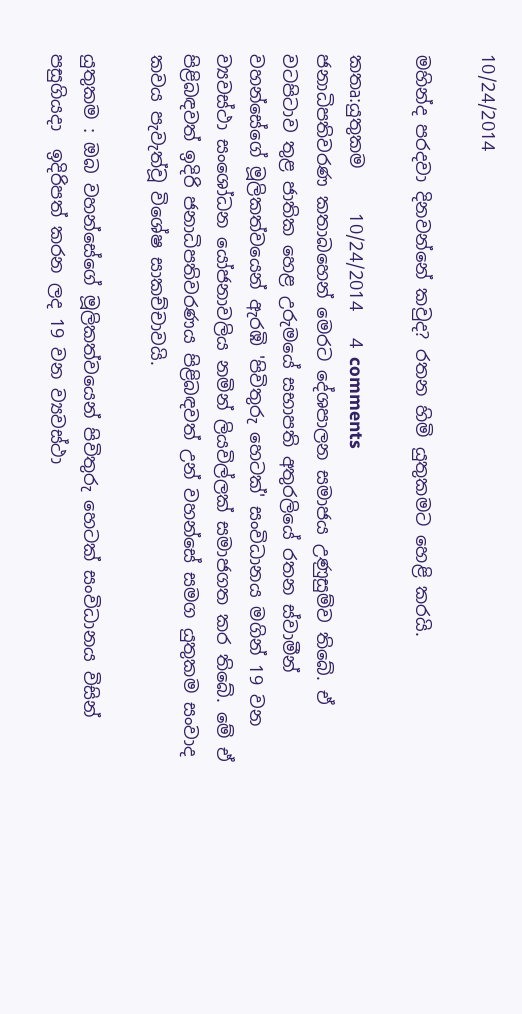10/24/2014

මහින්ද පරදවා දිනවන්නේ කවුද? රතන හිමි යුතුකමට හෙළි කරයි.

කතෘ:යුතුකම     10/24/2014   4 comments
ජනාධිපතිවරණ කතාබහෙන් මෙරට දේශපාලන සමාජය උණුසුම්ව තිබේ. ඒ වටපිටාව තුළ ජාතික හෙළ උරුමයේ සභාපති අතුරලියේ රතන ස්වාමීන් වහන්සේගේ මූලිකත්වයෙන් ඇරඹි 'පිවිතුරු හෙටක්' සංවිධානය මගින් 19 වන ව්‍යවස්ථා සංශෝධන යෝජනාවලිය නමින් ලියවිල්ලක් සමාජගත කර තිබේ. මේ ඒ පිළිබඳවත් ඉදිරි ජනාධිපතිවරණය පිළිබඳවත් උන් වහන්සේ සමග යුතුකම සංවාද කවය පැවැත්වූ විශේෂ සාකච්චාවයි.

යුතුකම : ඔබ වහන්සේගේ මූලිකත්වයෙන් පිවිතුරු හෙටක් සංවිධානය විසින් පසුගියදා  ඉදිරිපත් කරන ලද 19 වන ව්‍යවස්ථා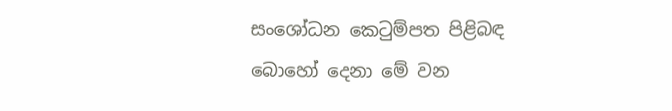සංශෝධන කෙටුම්පත පිළිබඳ බොහෝ දෙනා මේ වන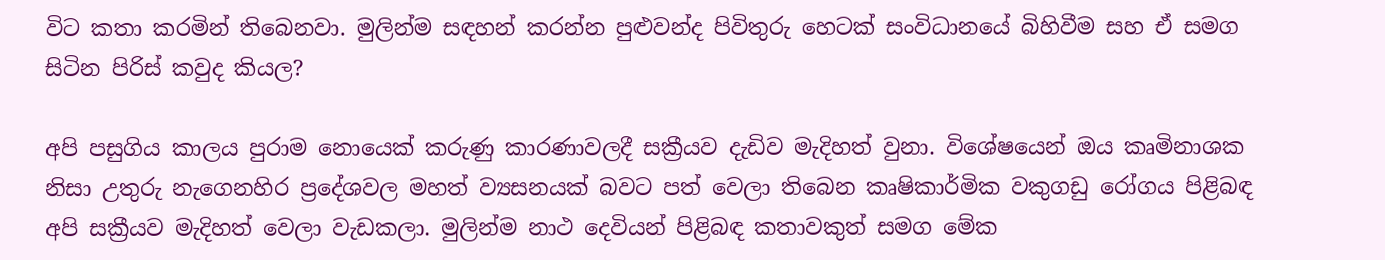විට කතා කරමින් තිබෙනවා. මුලින්ම සඳහන් කරන්න පුළුවන්ද පිවිතුරු හෙටක් සංවිධානයේ බිහිවීම සහ ඒ සමග සිටින පිරිස් කවුද කියල?

අපි පසුගිය කාලය පුරාම නොයෙක් කරුණු කාරණාවලදී සක්‍රීයව දැඩිව මැදිහත් වුනා. විශේෂයෙන් ඔය කෘමිනාශක නිසා උතුරු නැගෙනහිර ප්‍රදේශවල මහත් ව්‍යසනයක් බවට පත් වෙලා තිබෙන කෘෂිකාර්මික වකුගඩු රෝගය පිළිබඳ අපි සක්‍රීයව මැදිහත් වෙලා වැඩකලා. මුලින්ම නාථ දෙවියන් පිළිබඳ කතාවකුත් සමග මේක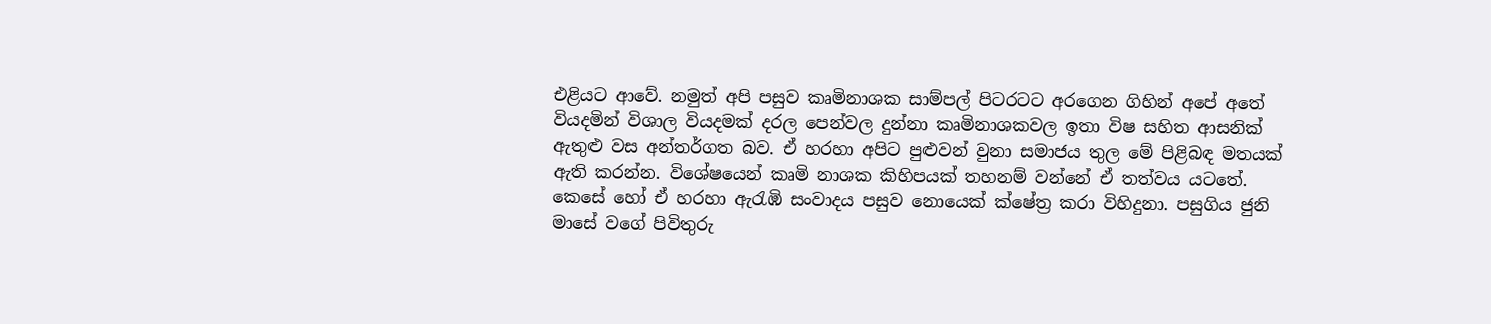එළියට ආවේ. නමුත් අපි පසුව කෘමිනාශක සාම්පල් පිටරටට අරගෙන ගිහින් අපේ අතේ වියදමින් විශාල වියදමක් දරල පෙන්වල දුන්නා කෘමිනාශකවල ඉතා විෂ සහිත ආසනික් ඇතුළු වස අන්තර්ගත බව. ඒ හරහා අපිට පුළුවන් වුනා සමාජය තුල මේ පිළිබඳ මතයක් ඇති කරන්න. විශේෂයෙන් කෘමි නාශක කිහිපයක් තහනම් වන්නේ ඒ තත්වය යටතේ.
කෙසේ හෝ ඒ හරහා ඇරැඹි සංවාදය පසුව නොයෙක් ක්ෂේත්‍ර කරා විහිදුනා. පසුගිය ජුනි මාසේ වගේ පිවිතුරු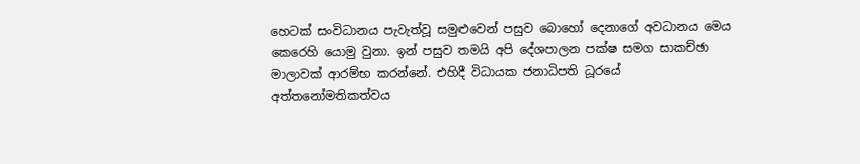හෙටක් සංවිධානය පැවැත්වූ සමුළුවෙන් පසුව බොහෝ දෙනාගේ අවධානය මෙය කෙරෙහි යොමු වුනා. ඉන් පසුව තමයි අපි දේශපාලන පක්ෂ සමග සාකච්ඡා මාලාවක් ආරම්භ කරන්නේ. එහිදී විධායක ජනාධිපති ධූරයේ අත්තනෝමතිකත්වය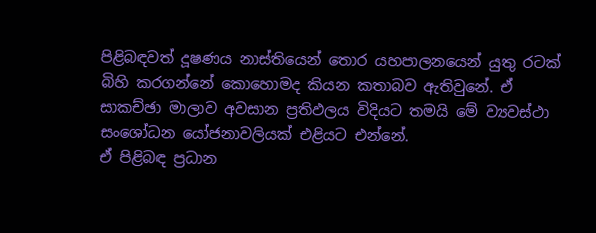පිළිබඳවත් දූෂණය නාස්තියෙන් තොර යහපාලනයෙන් යුතු රටක් බිහි කරගන්නේ කොහොමද කියන කතාබව ඇතිවුනේ. ඒ සාකච්ඡා මාලාව අවසාන ප්‍රතිඵලය විදියට තමයි මේ ව්‍යවස්ථා සංශෝධන යෝජනාවලියක් එළියට එන්නේ.
ඒ පිළිබඳ ප්‍රධාන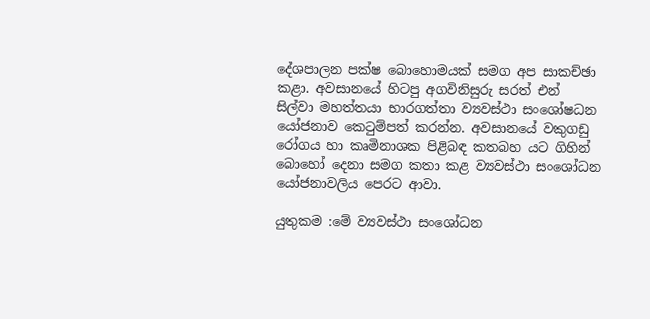දේශපාලන පක්ෂ බොහොමයක් සමග අප සාකච්ඡා කළා. අවසානයේ හිටපු අගවිනිසුරු සරත් එන් සිල්වා මහත්තයා භාරගත්තා ව්‍යවස්ථා සංශෝෂධන යෝජනාව කෙටුම්පත් කරන්න. අවසානයේ වකුගඩු රෝගය හා කෘමිනාශක පිළිබඳ කතබහ යට ගිහින් බොහෝ දෙනා සමග කතා කළ ව්‍යවස්ථා සංශෝධන යෝජනාවලිය පෙරට ආවා.

යුතුකම :මේ ව්‍යවස්ථා සංශෝධන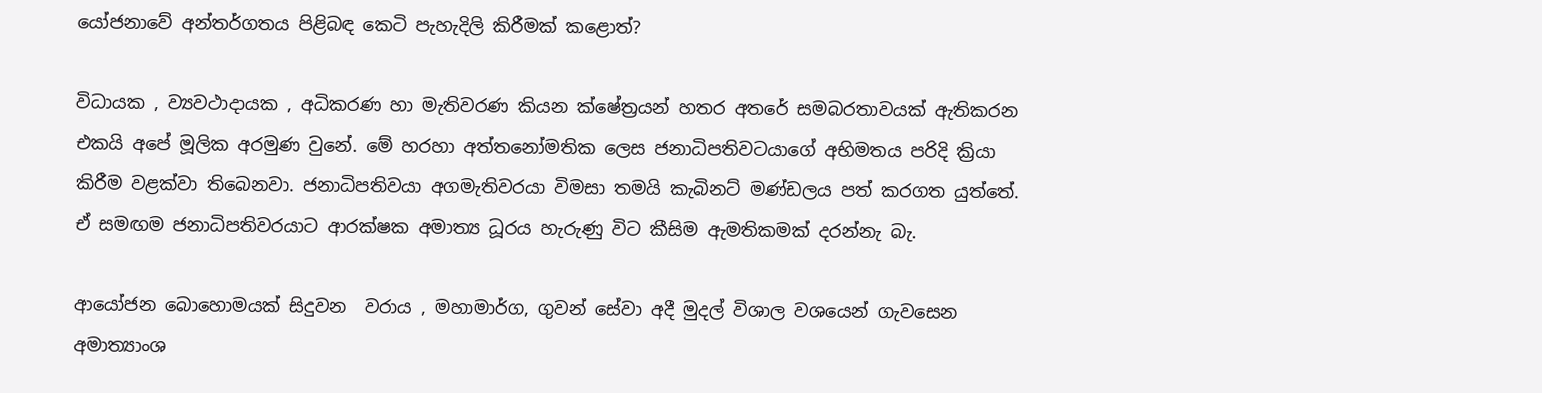යෝජනාවේ අන්තර්ගතය පිළිබඳ කෙටි පැහැදිලි කිරීමක් කළොත්?

විධායක , ව්‍යවථාදායක , අධිකරණ හා මැතිවරණ කියන ක්ෂේත්‍රයන් හතර අතරේ සමබරතාවයක් ඇතිකරන එකයි අපේ මූලික අරමුණ වුනේ. මේ හරහා අත්තනෝමතික ලෙස ජනාධිපතිවටයාගේ අභිමතය පරිදි ක්‍රියා කිරීම වළක්වා තිබෙනවා. ජනාධිපතිවයා අගමැතිවරයා විමසා තමයි කැබිනට් මණ්ඩලය පත් කරගත යුත්තේ.
ඒ සමඟම ජනාධිපතිවරයාට ආරක්ෂක අමාත්‍ය ධූරය හැරුණු විට කීසිම ඇමතිකමක් දරන්නැ බැ.

ආයෝජන බොහොමයක් සිදුවන  වරාය , මහාමාර්ග, ගුවන් සේවා අදී මුදල් විශාල වශයෙන් ගැවසෙන අමාත්‍යාංශ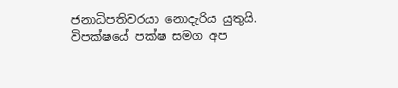ජනාධිපතිවරයා නොදැරිය යුතුයි. විපක්ෂයේ පක්ෂ සමග අප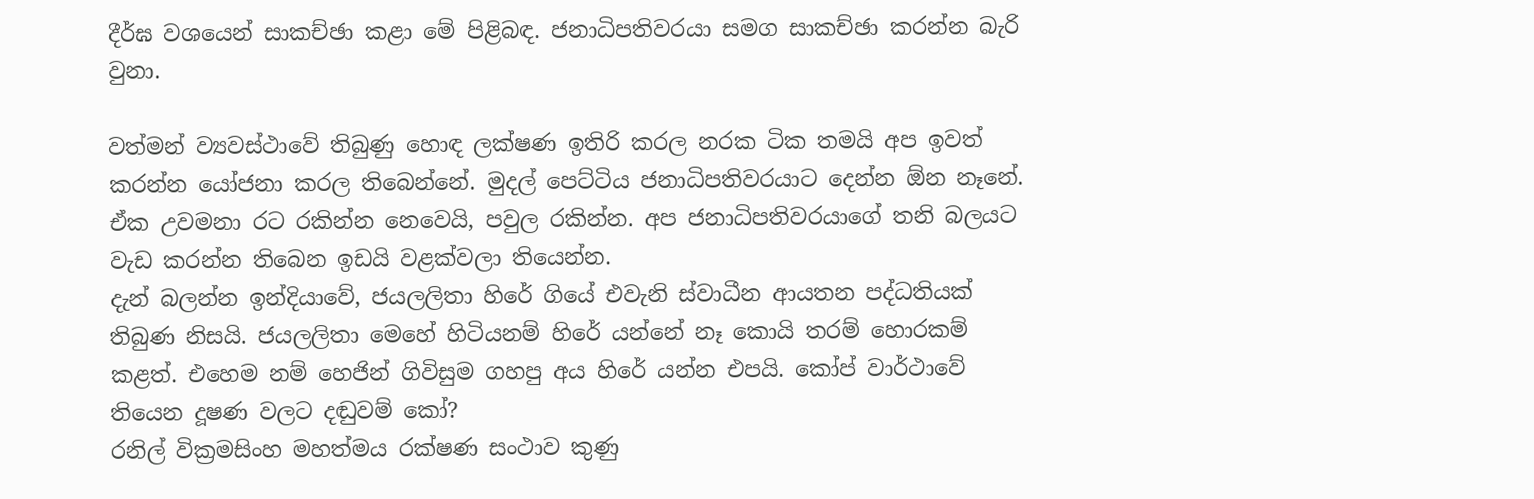දීර්ඝ වශයෙන් සාකච්ඡා කළා මේ පිළිබඳ. ජනාධිපතිවරයා සමග සාකච්ඡා කරන්න බැරි වුනා.

වත්මන් ව්‍යවස්ථාවේ තිබුණු හොඳ ලක්ෂණ ඉතිරි කරල නරක ටික තමයි අප ඉවත් කරන්න යෝජනා කරල තිබෙන්නේ. මුදල් පෙට්ටිය ජනාධිපතිවරයාට දෙන්න ඕන නෑනේ. ඒක උවමනා රට රකින්න නෙවෙයි, පවුල රකින්න. අප ජනාධිපතිවරයාගේ තනි බලයට වැඩ කරන්න තිබෙන ඉඩයි වළක්වලා තියෙන්න.
දැන් බලන්න ඉන්දියාවේ, ජයලලිතා හිරේ ගියේ එවැනි ස්වාධීන ආයතන පද්ධතියක් තිබුණ නිසයි. ජයලලිතා මෙහේ හිටියනම් හිරේ යන්නේ නෑ කොයි තරම් හොරකම් කළත්. එහෙම නම් හෙජින් ගිවිසුම ගහපු අය හිරේ යන්න එපයි. කෝප් වාර්ථාවේ තියෙන දූෂණ වලට දඬුවම් කෝ?
රනිල් වික්‍රමසිංහ මහත්මය රක්ෂණ සංථාව කුණු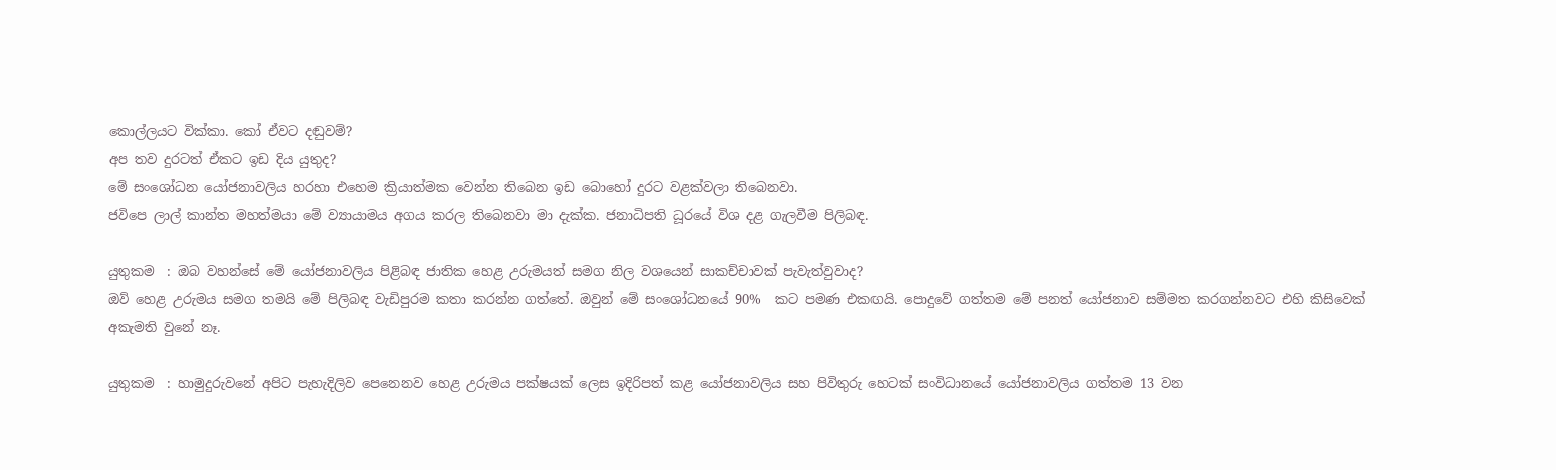කොල්ලයට වික්කා. කෝ ඒවට දඬුවම්?
අප තව දුරටත් ඒකට ඉඩ දිය යුතුද?
මේ සංශෝධන යෝජනාවලිය හරහා එහෙම ක්‍රියාත්මක වෙන්න තිබෙන ඉඩ බොහෝ දුරට වළක්වලා තිබෙනවා.
ජවිපෙ ලාල් කාන්ත මහත්මයා මේ ව්‍යායාමය අගය කරල තිබෙනවා මා දැක්ක. ජනාධිපති ධූරයේ විශ දළ ගැලවීම පිලිබඳ.

යුතුකම  : ඔබ වහන්සේ මේ යෝජනාවලිය පිළිබඳ ජාතික හෙළ උරුමයත් සමග නිල වශයෙන් සාකච්චාවක් පැවැත්වුවාද?
ඔව් හෙළ උරුමය සමග තමයි මේ පිලිබඳ වැඩිපුරම කතා කරන්න ගත්තේ. ඔවුන් මේ සංශෝධනයේ 90%  කට පමණ එකඟයි. පොදුවේ ගත්තම මේ පනත් යෝජනාව සම්මත කරගන්නවට එහි කිසිවෙක් අකැමති වුනේ නෑ.

යුතුකම  : හාමුදුරුවනේ අපිට පැහැදිලිව පෙනෙනව හෙළ උරුමය පක්ෂයක් ලෙස ඉදිරිපත් කළ යෝජනාවලිය සහ පිවිතුරු හෙටක් සංවිධානයේ යෝජනාවලිය ගත්තම 13 වන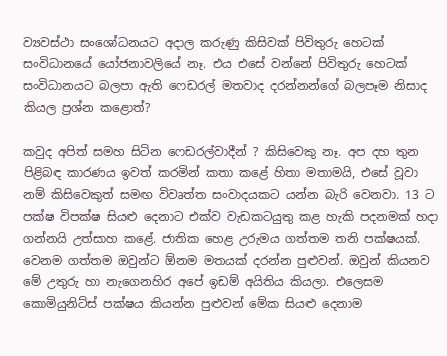ව්‍යවස්ථා සංශෝධනයට අදාල කරුණු කිසිවක් පිවිතුරු හෙටක් සංවිධානයේ යෝජනාවලියේ නෑ. එය එසේ වන්නේ පිවිතුරු හෙටක් සංවිධානයට බලපා ඇති ෆෙඩරල් මතවාද දරන්නන්ගේ බලපෑම නිසාද කියල ප්‍රශ්න කළොත්?

කවුද අපිත් සමහ සිටින ෆෙඩරල්වාදීන් ? කිසිවෙකු නෑ. අප දහ තුන පිළිබඳ කාරණය ඉවත් කරමින් කතා කළේ හිතා මතාමයි, එසේ වූවා නම් කිසිවෙකුත් සමඟ විවෘත්ත සංවාදයකට යන්න බැරි වෙනවා. 13 ට පක්ෂ විපක්ෂ සියළු දෙනාට එක්ව වැඩකටයුතු කළ හැකි පදනමක් හදා ගන්නයි උත්සාහ කළේ. ජාතික හෙළ උරුමය ගත්තම තනි පක්ෂයක්. වෙනම ගත්තම ඔවුන්ට ඕනම මතයක් දරන්න පුළුවන්. ඔවුන් කියනව මේ උතුරු හා නැගෙනහිර අපේ ඉඩම් අයිතිය කියලා. එලෙසම කොමියුනිට්ස් පක්ෂය කියන්න පුළුවන් මේක සියළු දෙනාම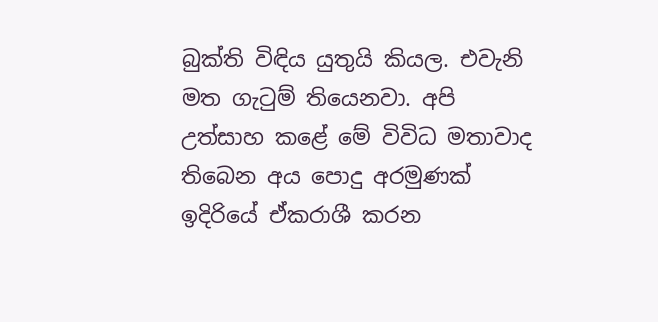බුක්ති විඳිය යුතුයි කියල. එවැනි මත ගැටුම් තියෙනවා. අපි උත්සාහ කළේ මේ විවිධ මතාවාද තිබෙන අය පොදු අරමුණක් ඉදිරියේ ඒකරාශී කරන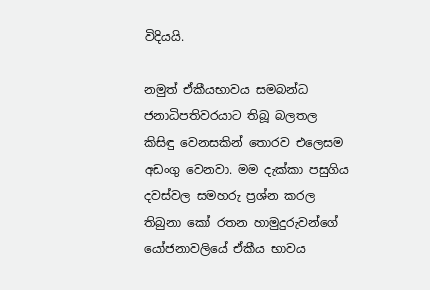විදියයි.

නමුත් ඒකීයභාවය සමබන්ධ ජනාධිපතිවරයාට තිබූ බලතල කිසිඳු වෙනසකින් තොරව එලෙසම අඩංගු වෙනවා. මම දැක්කා පසුගිය දවස්වල සමහරු ප්‍රශ්න කරල තිබුනා කෝ රතන හාමුදුරුවන්ගේ යෝජනාවලියේ ඒකීය භාවය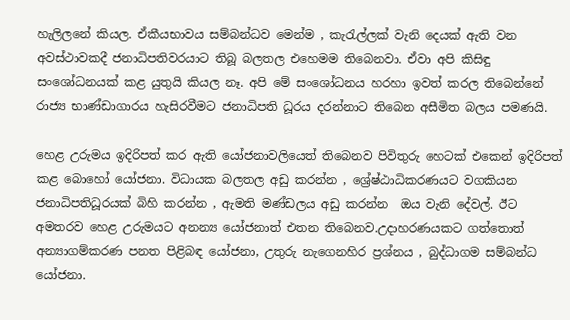හැලිලනේ කියල. ඒකීයභාවය සම්බන්ධව මෙන්ම , කැරැල්ලක් වැනි දෙයක් ඇති වන අවස්ථාවකදී ජනාධිපතිවරයාට තිබූ බලතල එහෙමම තිබෙනවා. ඒවා අපි කිසිඳු සංශෝධනයක් කළ යුතුයි කියල නෑ. අපි මේ සංශෝධනය හරහා ඉවත් කරල තිබෙන්නේ රාජ්‍ය භාණ්ඩාගාරය හැසිරවීමට ජනාධිපති ධූරය දරන්නාට තිබෙන අසීමිත බලය පමණයි.

හෙළ උරුමය ඉදිරිපත් කර ඇති යෝජනාවලියෙත් තිබෙනව පිවිතුරු හෙටක් එකෙන් ඉදිරිපත් කළ බොහෝ යෝජනා. විධායක බලතල අඩු කරන්න , ශ්‍රේෂ්ඨාධිකරණයට වගකියන ජනාධිපතිධූරයක් බිහි කරන්න , ඇමති මණ්ඩලය අඩු කරන්න  ඔය වැනි දේවල්. ඊට අමතරව හෙළ උරුමයට අනන්‍ය යෝජනාත් එතන තිබෙනව.උදාහරණයකට ගත්තොත්  අන්‍යාගම්කරණ පනත පිළිබඳ යෝජනා, උතුරු නැගෙනහිර ප්‍රශ්නය , බුද්ධාගම සම්බන්ධ යෝජනා.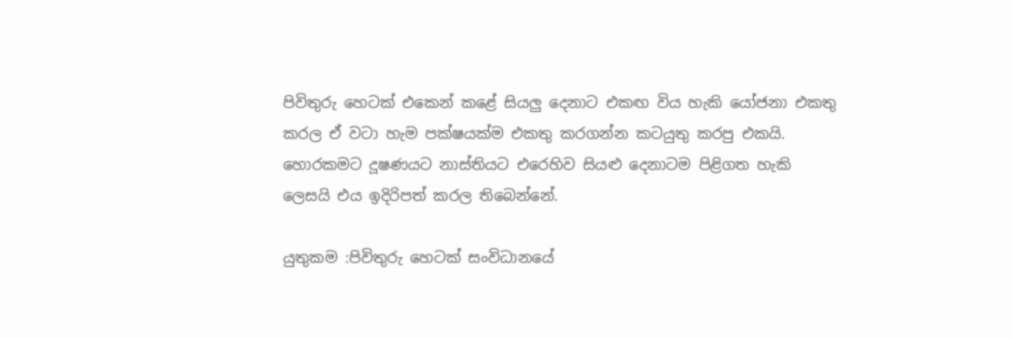පිවිතුරු හෙටක් එකෙන් කළේ සියලු දෙනාට එකඟ විය හැකි යෝජනා එකතු කරල ඒ වටා හැම පක්ෂයක්ම එකතු කරගන්න කටයුතු කරපු එකයි. හොරකමට දූෂණයට නාස්තියට එරෙහිව සියළු දෙනාටම පිළිගත හැකි ලෙසයි එය ඉදිරිපත් කරල තිබෙන්නේ.

යුතුකම :පිවිතුරු හෙටක් සංවිධානයේ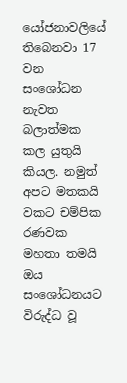යෝජනාවලියේ තිබෙනවා 17 වන සංශෝධන නැවත බලාත්මක කල යුතුයි කියල. නමුත් අපට මතකයි වකට චම්පික රණවක මහතා තමයි ඔය සංශෝධනයට විරුද්ධ වූ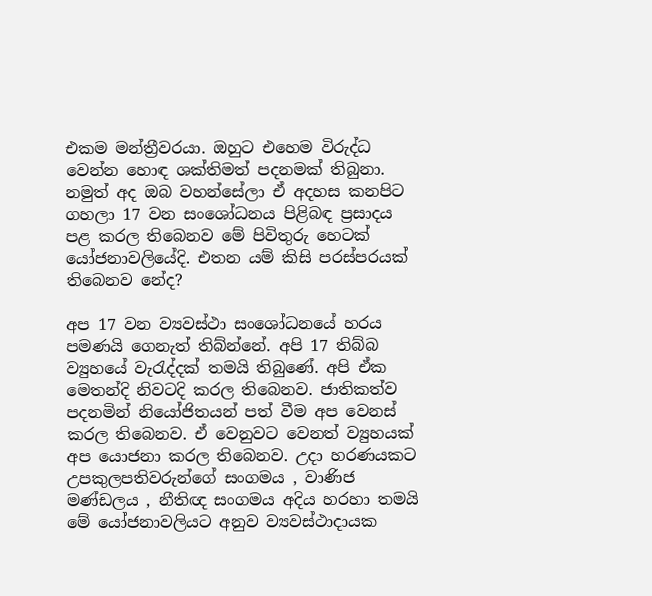එකම මන්ත්‍රීවරයා. ඔහුට එහෙම විරුද්ධ වෙන්න හොඳ ශක්තිමත් පදනමක් තිබුනා. නමුත් අද ඔබ වහන්සේලා ඒ අදහස කනපිට ගහලා 17 වන සංශෝධනය පිළිබඳ ප්‍රසාදය පළ කරල තිබෙනව මේ පිවිතුරු හෙටක් යෝජනාවලියේදි. එතන යම් කිසි පරස්පරයක් තිබෙනව නේද?

අප 17 වන ව්‍යවස්ථා සංශෝධනයේ හරය පමණයි ගෙනැත් තිබ්න්නේ. අපි 17 තිබ්බ ව්‍යුහයේ වැරැද්දක් තමයි තිබුණේ. අපි ඒක මෙතන්දි නිවටදි කරල තිබෙනව. ජාතිකත්ව පදනමින් නියෝජිතයන් පත් වීම අප වෙනස් කරල තිබෙනව. ඒ වෙනුවට වෙනත් ව්‍යුහයක් අප යොජනා කරල තිබෙනව. උදා හරණයකට උපකුලපතිවරුන්ගේ සංගමය , වාණිජ මණ්ඩලය , නීතිඥ සංගමය අදිය හරහා තමයි මේ යෝජනාවලියට අනුව ව්‍යවස්ථාදායක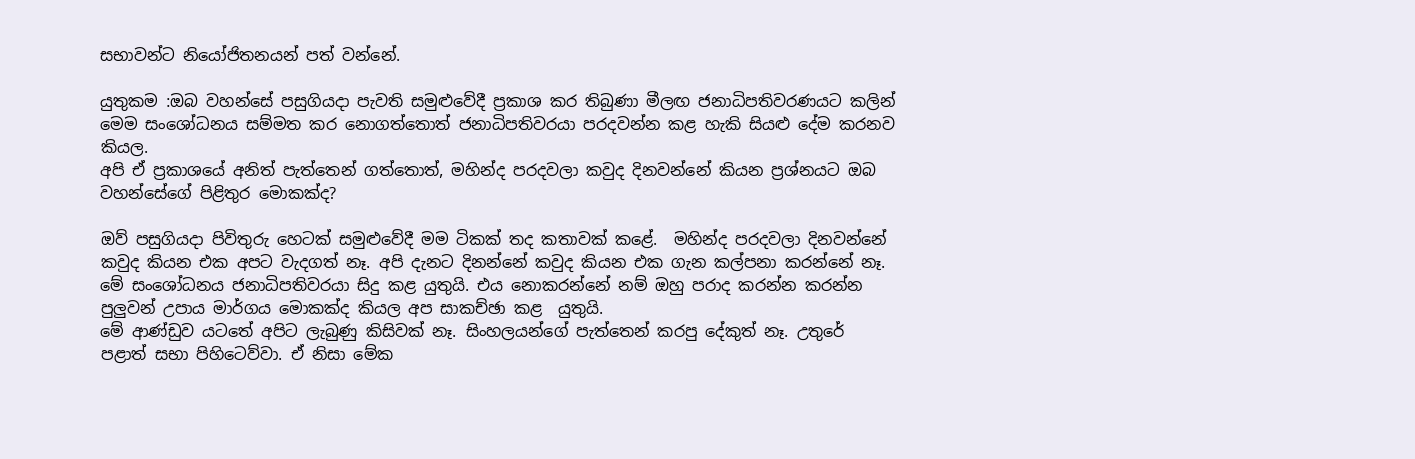සභාවන්ට නියෝජිතනයන් පත් වන්නේ.

යුතුකම :ඔබ වහන්සේ පසුගියදා පැවති සමුළුවේදී ප්‍රකාශ කර තිබුණා මීලඟ ජනාධිපතිවරණයට කලින් මෙම සංශෝධනය සම්මත කර නොගත්තොත් ජනාධිපතිවරයා පරදවන්න කළ හැකි සියළු දේම කරනව කියල.
අපි ඒ ප්‍රකාශයේ අනිත් පැත්තෙන් ගත්තොත්, මහින්ද පරදවලා කවුද දිනවන්නේ කියන ප්‍රශ්නයට ඔබ වහන්සේගේ පිළිතුර මොකක්ද?

ඔව් පසුගියදා පිවිතුරු හෙටක් සමුළුවේදී මම ටිකක් තද කතාවක් කළේ.  මහින්ද පරදවලා දිනවන්නේ කවුද කියන එක අපට වැදගත් නෑ. අපි දැනට දිනන්නේ කවුද කියන එක ගැන කල්පනා කරන්නේ නෑ. මේ සංශෝධනය ජනාධිපතිවරයා සිදු කළ යුතුයි. එය නොකරන්නේ නම් ඔහු පරාද කරන්න කරන්න පුලුවන් උපාය මාර්ගය මොකක්ද කියල අප සාකච්ඡා කළ  යුතුයි.
මේ ආණ්ඩුව යටතේ අපිට ලැබුණු කිසිවක් නෑ. සිංහලයන්ගේ පැත්තෙන් කරපු දේකුත් නෑ. උතුරේ පළාත් සභා පිහිටෙව්වා. ඒ නිසා මේක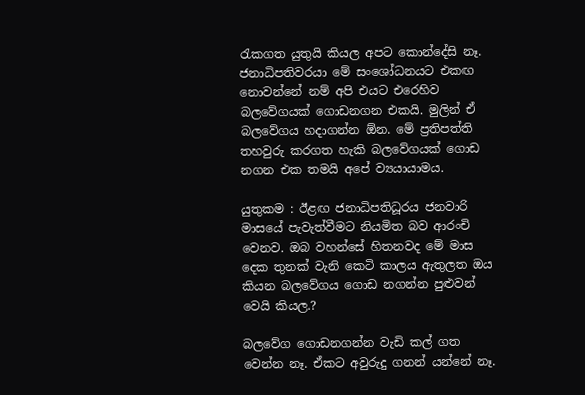රැකගත යුතුයි කියල අපට කොන්දේසි නෑ.  ජනාධිපතිවරයා මේ සංශෝධනයට එකඟ නොවන්නේ නම් අපි එයට එරෙහිව බලවේගයක් ගොඩනගන එකයි. මුලින් ඒ බලවේගය හදාගන්න ඕන. මේ ප්‍රතිපත්ති තහවුරු කරගත හැකි බලවේගයක් ගොඩ නගන එක තමයි අපේ ව්‍යයායාමය.

යුතුකම : ඊළඟ ජනාධිපතිධූරය ජනවාරි මාසයේ පැවැත්වීමට නියමිත බව ආරංචි වෙනව. ඔබ වහන්සේ හිතනවද මේ මාස දෙක තුනක් වැනි කෙටි කාලය ඇතුලත ඔය කියන බලවේගය ගොඩ නගන්න පුළුවන් වෙයි කියල.?

බලවේග ගොඩනගන්න වැඩි කල් ගත වෙන්න නෑ. ඒකට අවුරුදු ගනන් යන්නේ නෑ.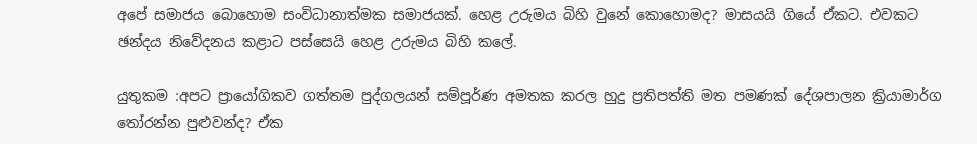අපේ සමාජය බොහොම සංවිධානාත්මක සමාජයක්. හෙළ උරුමය බිහි වුනේ කොහොමද? මාසයයි ගියේ ඒකට. එවකට ඡන්දය නිවේදනය කළාට පස්සෙයි හෙළ උරුමය බිහි කලේ.

යුතුකම :අපට ප්‍රායෝගිකව ගත්තම පුද්ගලයන් සම්පූර්ණ අමතක කරල හුදු ප්‍රතිපත්ති මත පමණක් දේශපාලන ක්‍රියාමාර්ග තෝරන්න පුළුවන්ද? ඒක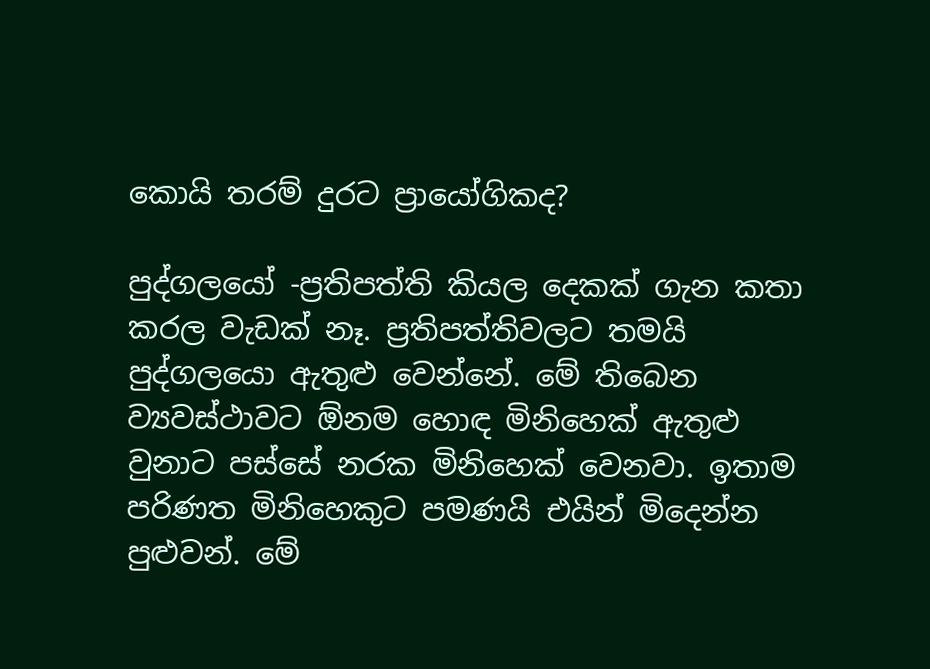කොයි තරම් දුරට ප්‍රායෝගිකද?

පුද්ගලයෝ -ප්‍රතිපත්ති කියල දෙකක් ගැන කතා කරල වැඩක් නෑ. ප්‍රතිපත්තිවලට තමයි පුද්ගලයො ඇතුළු වෙන්නේ. මේ තිබෙන ව්‍යවස්ථාවට ඕනම හොඳ මිනිහෙක් ඇතුළු වුනාට පස්සේ නරක මිනිහෙක් වෙනවා. ඉතාම පරිණත මිනිහෙකුට පමණයි එයින් මිදෙන්න පුළුවන්. මේ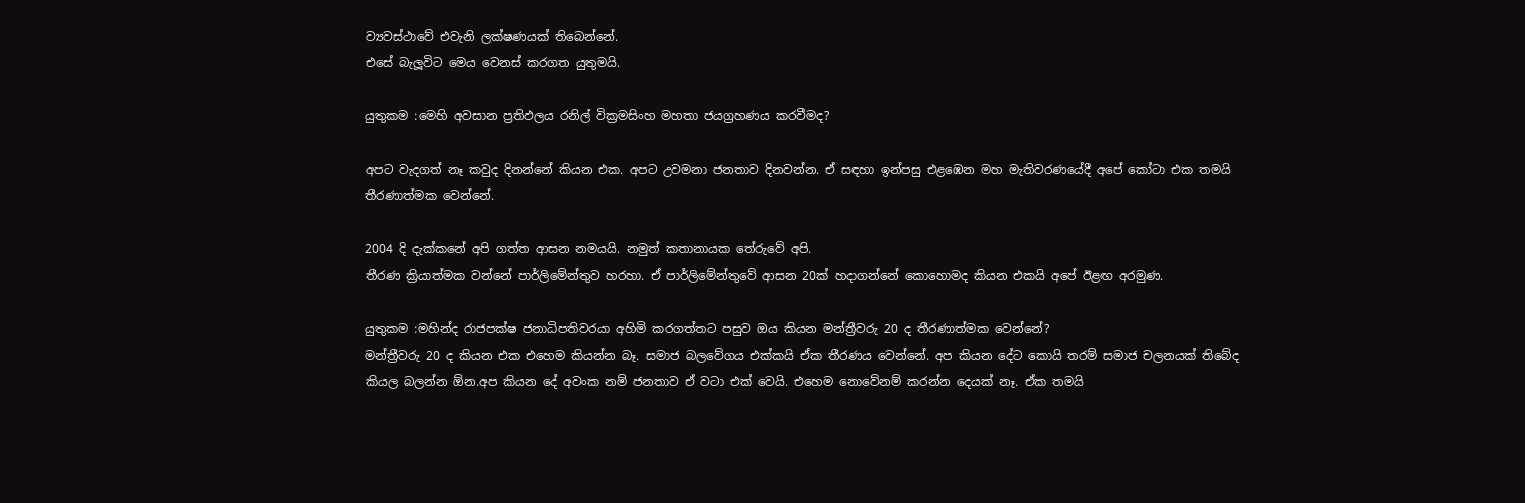ව්‍යවස්ථාවේ එවැනි ලක්ෂණයක් තිබෙන්නේ.
එසේ බැලූවිට මෙය වෙනස් කරගත යුතුමයි.

යුතුකම :මෙහි අවසාන ප්‍රතිඵලය රනිල් වික්‍රමසිංහ මහතා ජයග්‍රහණය කරවීමද?

අපට වැදගත් නෑ කවුද දිනන්නේ කියන එක. අපට උවමනා ජනතාව දිනවන්න. ඒ සඳහා ඉන්පසු එළඹෙන මහ මැතිවරණයේදී අපේ කෝටා එක තමයි තීරණාත්මක වෙන්නේ.

2004 දි දැක්කනේ අපි ගත්ත ආසන නමයයි. නමුත් කතානායක තේරුවේ අපි.
තීරණ ක්‍රියාත්මක වන්නේ පාර්ලිමේන්තුව හරහා. ඒ පාර්ලිමේන්තුවේ ආසන 20ක් හදාගන්නේ කොහොමද කියන එකයි අපේ ඊළඟ අරමුණ.

යුතුකම :මහින්ද රාජපක්ෂ ජනාධිපතිවරයා අහිමි කරගත්තට පසුව ඔය කියන මන්ත්‍රීවරු 20 ද තීරණාත්මක වෙන්නේ?
මන්ත්‍රීවරු 20 ද කියන එක එහෙම කියන්න බෑ. සමාජ බලවේගය එක්කයි ඒක තීරණය වෙන්නේ. අප කියන දේට කොයි තරම් සමාජ චලනයක් තිබේද කියල බලන්න ඕන.අප කියන දේ අවංක නම් ජනතාව ඒ වටා එක් වෙයි. එහෙම නොවේනම් කරන්න දෙයක් නෑ. ඒක තමයි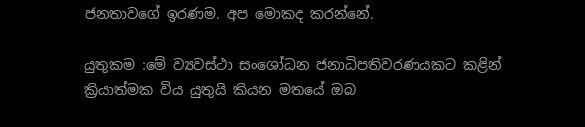ජනතාවගේ ඉරණම. අප මොකද කරන්නේ.

යුතුකම :මේ ව්‍යවස්ථා සංශෝධන ජනාධිපතිවරණයකට කළින් ක්‍රියාත්මක විය යුතුයි කියන මතයේ ඔබ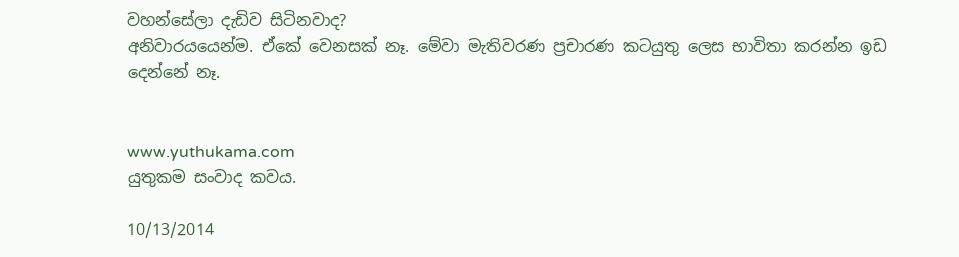වහන්සේලා දැඩිව සිටිනවාද?
අනිවාරයයෙන්ම. ඒකේ වෙනසක් නෑ. මේවා මැතිවරණ ප්‍රචාරණ කටයුතු ලෙස භාවිතා කරන්න ඉඩ දෙන්නේ නෑ.


www.yuthukama.com
යුතුකම සංවාද කවය.

10/13/2014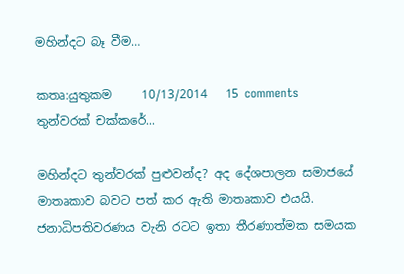මහින්දට බෑ වීම…

කතෘ:යුතුකම     10/13/2014   15 comments
තුන්වරක් චක්කරේ...

මහින්දට තුන්වරක් පුළුවන්ද? අද දේශපාලන සමාජයේ මාතෘකාව බවට පත් කර ඇති මාතෘකාව එයයි. ජනාධිපතිවරණය වැනි රටට ඉතා තීරණාත්මක සමයක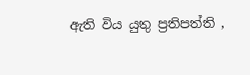ඇති විය යුතු ප්‍රතිපත්ති ,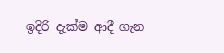ඉදිරි දැක්ම ආදී ගැන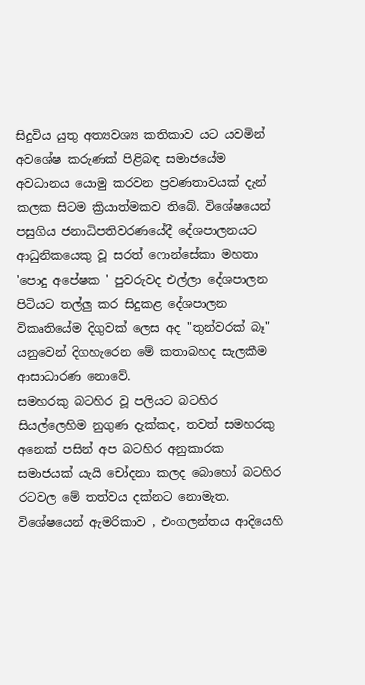සිදුවිය යුතු අත්‍යවශ්‍ය කතිකාව යට යවමින් අවශේෂ කරුණක් පිළිබඳ සමාජයේම අවධානය යොමු කරවන ප්‍රවණතාවයක් දැන් කලක සිටම ක්‍රියාත්මකව තිබේ. විශේෂයෙන් පසුගිය ජනාධිපතිවරණයේදී දේශපාලනයට ආධුනිකයෙකු වූ සරත් ෆොන්සේකා මහතා 'පොදු අපේෂක ' පුවරුවද එල්ලා දේශපාලන පිටියට තල්ලු කර සිදුකළ දේශපාලන විකෘතියේම දිගුවක් ලෙස අද "තුන්වරක් බෑ" යනුවෙන් දිගහැරෙන මේ කතාබහද සැලකීම ආසාධාරණ නොවේ.
සමහරකු බටහිර වූ පලියට බටහිර  සියල්ලෙහිම නුගුණ දැක්කද, තවත් සමහරකු අනෙක් පසින් අප බටහිර අනුකාරක සමාජයක් යැයි චෝදනා කලද බොහෝ බටහිර රටවල මේ තත්වය දක්නට නොමැත. විශේෂයෙන් ඇමරිකාව , එංගලන්තය ආදියෙහි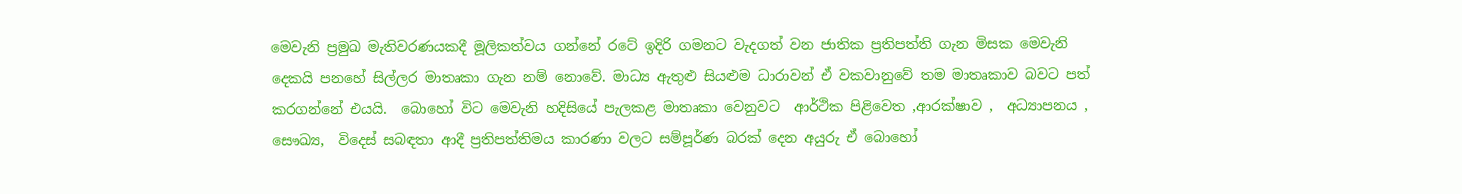මෙවැනි ප්‍රමුඛ මැතිවරණයකදී මූලිකත්වය ගන්නේ රටේ ඉදිරි ගමනට වැදගත් වන ජාතික ප්‍රතිපත්ති ගැන මිසක මෙවැනි දෙකයි පනහේ සිල්ලර මාතෘකා ගැන නම් නොවේ. මාධ්‍ය ඇතුළු සියළුම ධාරාවන් ඒ වකවානුවේ තම මාතෘකාව බවට පත් කරගන්නේ එයයි.  බොහෝ විට මෙවැනි හදිසියේ පැලකළ මාතෘකා වෙනුවට  ආර්ථික පිළිවෙත ,ආරක්ෂාව ,  අධ්‍යාපනය , සෞඛ්‍ය,  විදෙස් සබඳතා ආදී ප්‍රතිපත්තිමය කාරණා වලට සම්පූර්ණ බරක් දෙන අයුරු ඒ බොහෝ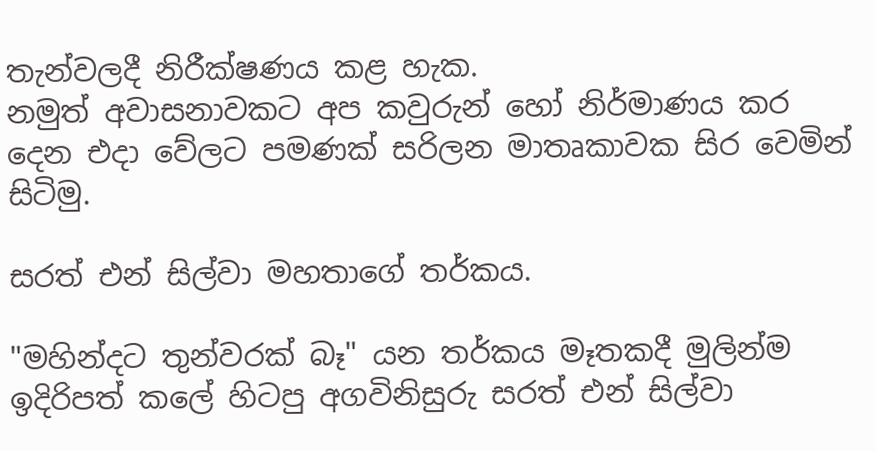තැන්වලදී නිරීක්ෂණය කළ හැක.
නමුත් අවාසනාවකට අප කවුරුන් හෝ නිර්මාණය කර දෙන එදා වේලට පමණක් සරිලන මාතෘකාවක සිර වෙමින් සිටිමු.

සරත් එන් සිල්වා මහතාගේ තර්කය.

"මහින්දට තුන්වරක් බෑ" යන තර්කය මෑතකදී මුලින්ම ඉදිරිපත් කලේ හිටපු අගවිනිසුරු සරත් එන් සිල්වා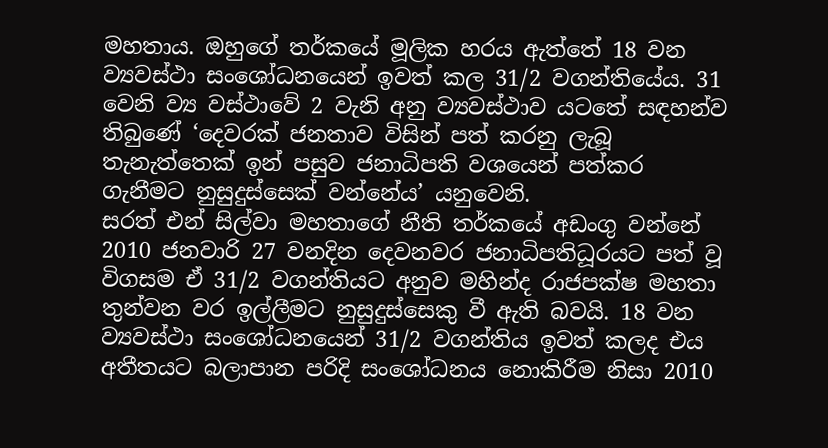මහතාය. ඔහුගේ තර්කයේ මූලික හරය ඇත්තේ 18 වන ව්‍යවස්ථා සංශෝධනයෙන් ඉවත් කල 31/2 වගන්තියේය. 31 වෙනි ව්‍ය වස්ථාවේ 2 වැනි අනු ව්‍යවස්ථාව යටතේ සඳහන්ව තිබුණේ ‘දෙවරක් ජනතාව විසින් පත් කරනු ලැබූ තැනැත්තෙක් ඉන් පසුව ජනාධිපති වශයෙන් පත්කර ගැනීමට නුසුදුස්සෙක් වන්නේය’ යනුවෙනි.
සරත් එන් සිල්වා මහතාගේ නීති තර්කයේ අඩංගු වන්නේ 2010 ජනවාරි 27 වනදින දෙවනවර ජනාධිපතිධූරයට පත් වූ විගසම ඒ 31/2 වගන්තියට අනුව මහින්ද රාජපක්ෂ මහතා තුන්වන වර ඉල්ලීමට නුසුදුස්සෙකු වී ඇති බවයි. 18 වන ව්‍යවස්ථා සංශෝධනයෙන් 31/2 වගන්තිය ඉවත් කලද එය අතීතයට බලාපාන පරිදි සංශෝධනය නොකිරීම නිසා 2010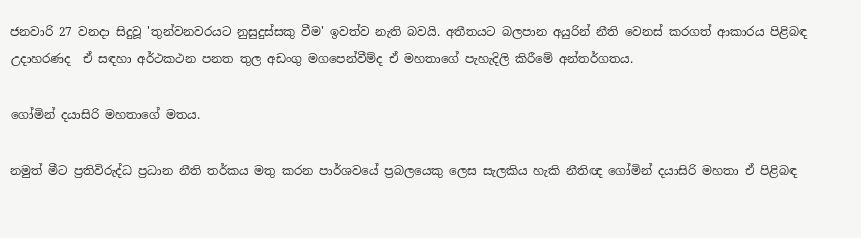ජනවාරි 27 වනදා සිදුවූ 'තුන්වනවරයට නුසුදුස්සකු වීම' ඉවත්ව නැති බවයි. අතීතයට බලපාන අයුරින් නීති වෙනස් කරගත් ආකාරය පිළිබඳ උදාහරණද  ඒ සඳහා අර්ථකථන පනත තුල අඩංගු මගපෙන්වීම්ද ඒ මහතාගේ පැහැදිලි කිරීමේ අන්තර්ගතය.

ගෝමින් දයාසිරි මහතාගේ මතය.

නමුත් මීට ප්‍රතිවිරුද්ධ ප්‍රධාන නීති තර්කය මතු කරන පාර්ශවයේ ප්‍රබලයෙකු ලෙස සැලකිය හැකි නීතිඥ ගෝමින් දයාසිරි මහතා ඒ පිළිබඳ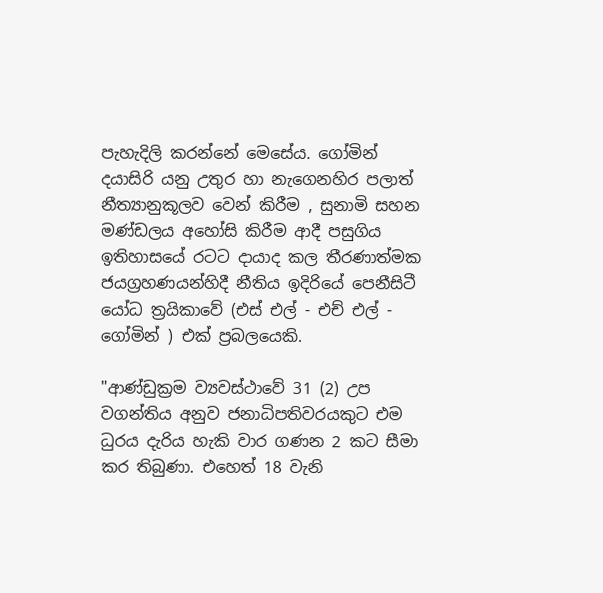පැහැදිලි කරන්නේ මෙසේය. ගෝමින් දයාසිරි යනු උතුර හා නැගෙනහිර පලාත් නීත්‍යානුකූලව වෙන් කිරීම , සුනාමි සහන මණ්ඩලය අහෝසි කිරීම ආදී පසුගිය ඉතිහාසයේ රටට දායාද කල තීරණාත්මක ජයග්‍රහණයන්හිදී නීතිය ඉදිරියේ පෙනීසිටී යෝධ ත්‍රයිකාවේ (එස් එල් - එච් එල් - ගෝමින් ) එක් ප්‍රබලයෙකි.

"ආණ්‌ඩුක්‍රම ව්‍යවස්‌ථාවේ 31 (2) උප වගන්තිය අනුව ජනාධිපතිවරයකුට එම ධුරය දැරිය හැකි වාර ගණන 2 කට සීමා කර තිබුණා. එහෙත් 18 වැනි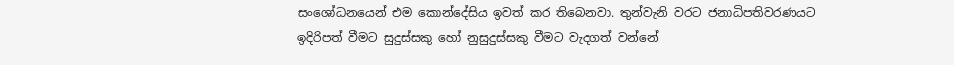සංශෝධනයෙන් එම කොන්දේසිය ඉවත් කර තිබෙනවා. තුන්වැනි වරට ජනාධිපතිවරණයට ඉදිරිපත් වීමට සුදුස්සකු හෝ නුසුදුස්සකු වීමට වැදගත් වන්නේ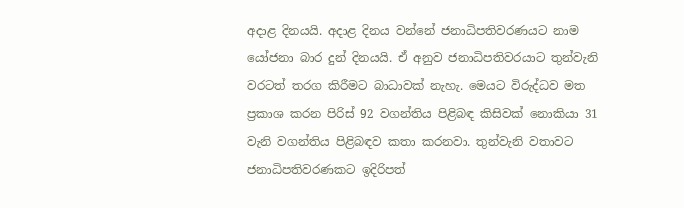අදාළ දිනයයි. අදාළ දිනය වන්නේ ජනාධිපතිවරණයට නාම යෝජනා බාර දුන් දිනයයි. ඒ අනුව ජනාධිපතිවරයාට තුන්වැනි වරටත් තරග කිරීමට බාධාවක් නැහැ. මෙයට විරුද්ධව මත ප්‍රකාශ කරන පිරිස් 92 වගන්තිය පිළිබඳ කිසිවක් නොකියා 31 වැනි වගන්තිය පිළිබඳව කතා කරනවා. තුන්වැනි වතාවට ජනාධිපතිවරණකට ඉදිරිපත්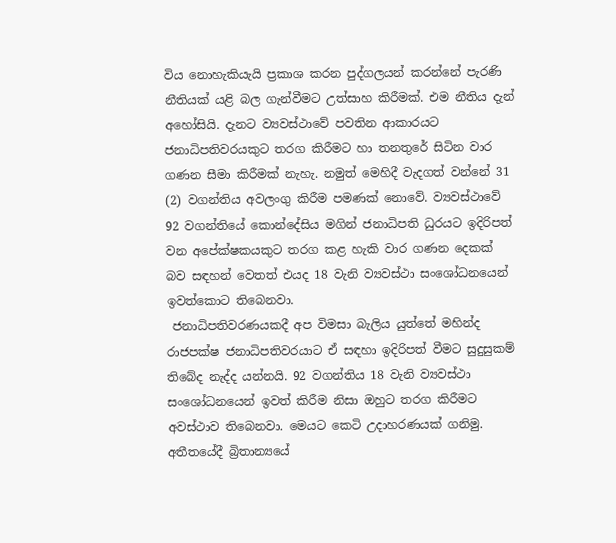විය නොහැකියැයි ප්‍රකාශ කරන පුද්ගලයන් කරන්නේ පැරණි නීතියක් යළි බල ගැන්වීමට උත්සාහ කිරීමක්. එම නීතිය දැන් අහෝසියි. දැනට ව්‍යවස්‌ථාවේ පවතින ආකාරයට ජනාධිපතිවරයකුට තරග කිරීමට හා තනතුරේ සිටින වාර ගණන සීමා කිරීමක්‌ නැහැ. නමුත් මෙහිදී වැදගත් වන්නේ 31 (2) වගන්තිය අවලංගු කිරීම පමණක්‌ නොවේ. ව්‍යවස්‌ථාවේ 92 වගන්තියේ කොන්දේසිය මගින් ජනාධිපති ධුරයට ඉදිරිපත් වන අපේක්ෂකයකුට තරග කළ හැකි වාර ගණන දෙකක්‌ බව සඳහන් වෙතත් එයද 18 වැනි ව්‍යවස්‌ථා සංශෝධනයෙන් ඉවත්කොට තිබෙනවා.
 ජනාධිපතිවරණයකදී අප විමසා බැලිය යුත්තේ මහින්ද රාජපක්ෂ‍ ජනාධිපතිවරයාට ඒ සඳහා ඉදිරිපත් වීමට සුදුසුකම් තිබේද නැද්ද යන්නයි. 92 වගන්තිය 18 වැනි ව්‍යවස්‌ථා සංශෝධනයෙන් ඉවත් කිරීම නිසා ඔහුට තරග කිරීමට අවස්‌ථාව තිබෙනවා. මෙයට කෙටි උදාහරණයක්‌ ගනිමු. අතීතයේදී බ්‍රිතාන්‍යයේ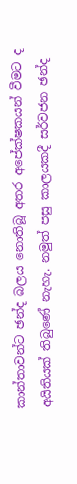කාන්තාවන්ට ඡන්ද බලය නොතිබූ අතර අපේක්ෂකයන් වීමට ද අයිතියක්‌ තිබුණේ නැහැ. නමුත් පසු කාලයකදී සර්වජන ඡන්ද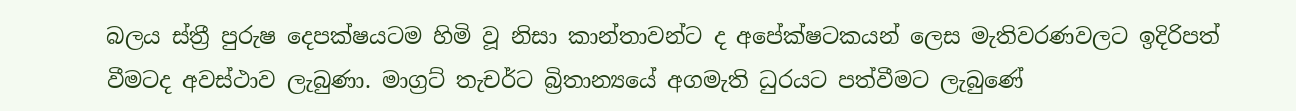බලය ස්ත්‍රී පුරුෂ දෙපක්ෂයටම හිමි වූ නිසා කාන්තාවන්ට ද අපේක්ෂටකයන් ලෙස මැතිවරණවලට ඉදිරිපත් වීමටද අවස්‌ථාව ලැබුණා. මාග්‍රට් තැචර්ට බ්‍රිතාන්‍යයේ අගමැති ධුරයට පත්වීමට ලැබුණේ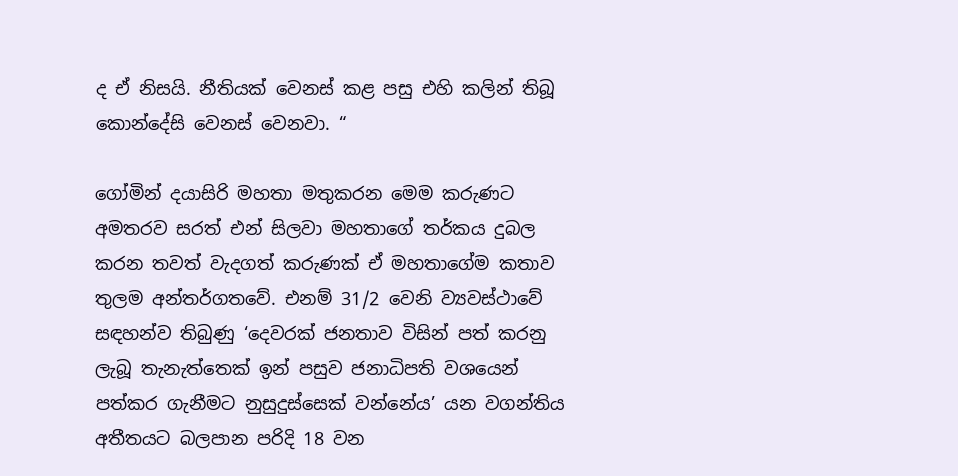ද ඒ නිසයි. නීතියක්‌ වෙනස්‌ කළ පසු එහි කලින් තිබූ කොන්දේසි වෙනස්‌ වෙනවා. “

ගෝමින් දයාසිරි මහතා මතුකරන මෙම කරුණට අමතරව සරත් එන් සිලවා මහතාගේ තර්කය දුබල කරන තවත් වැදගත් කරුණක් ඒ මහතාගේම කතාව තුලම අන්තර්ගතවේ. එනම් 31/2 වෙනි ව්‍යවස්ථාවේ සඳහන්ව තිබුණු ‘දෙවරක් ජනතාව විසින් පත් කරනු ලැබූ තැනැත්තෙක් ඉන් පසුව ජනාධිපති වශයෙන් පත්කර ගැනීමට නුසුදුස්සෙක් වන්නේය’ යන වගන්තිය අතීතයට බලපාන පරිදි 18 වන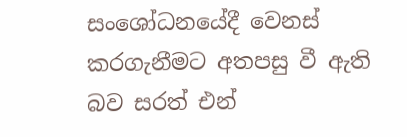සංශෝධනයේදී වෙනස් කරගැනීමට අතපසු වී ඇති බව සරත් එන්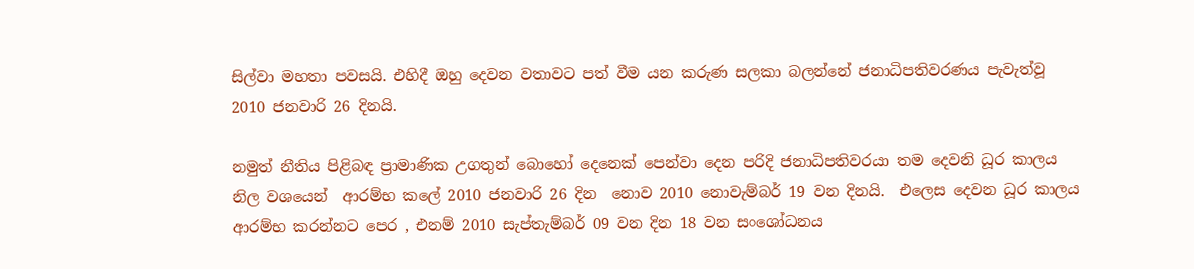සිල්වා මහතා පවසයි. එහිදී ඔහු දෙවන වතාවට පත් වීම යන කරුණ සලකා බලන්නේ ජනාධිපතිවරණය පැවැත්වූ 2010 ජනවාරි 26 දිනයි.

නමුත් නීතිය පිළිබඳ ප්‍රාමාණික උගතුන් බොහෝ දෙනෙක් පෙන්වා දෙන පරිදි ජනාධිපතිවරයා තම දෙවනි ධූර කාලය නිල වශයෙන්  ආරම්භ කලේ 2010 ජනවාරි 26 දින  නොව 2010 නොවැම්බර් 19 වන දිනයි.  එලෙස දෙවන ධූර කාලය ආරම්භ කරන්නට පෙර , එනම් 2010 සැප්තැම්බර් 09 වන දින 18 වන සංශෝධනය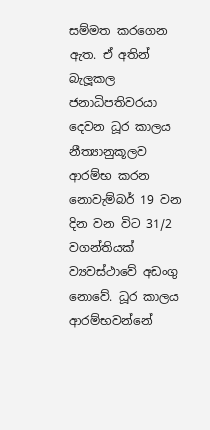සම්මත කරගෙන ඇත. ඒ අතින් බැලූකල ජනාධිපතිවරයා දෙවන ධූර කාලය නීත්‍යානුකූලව ආරම්භ කරන නොවැම්බර් 19 වන දින වන විට 31/2 වගන්තියක් ව්‍යවස්ථාවේ අඩංගු නොවේ. ධූර කාලය ආරම්භවන්නේ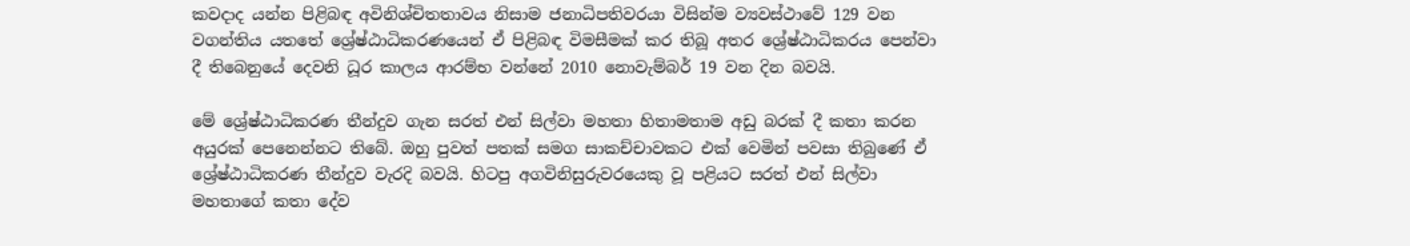කවදාද යන්න පිළිබඳ අවිනිශ්චිතතාවය නිසාම ජනාධිපතිවරයා විසින්ම ව්‍යවස්ථාවේ 129 වන වගන්තිය යතතේ ශ්‍රේෂ්ඨාධිකරණයෙන් ඒ පිළිබඳ විමසීමක් කර තිබූ අතර ශ්‍රේෂ්ඨාධිකරය පෙන්වා දී තිබෙනුයේ දෙවනි ධූර කාලය ආරම්භ වන්නේ 2010 නොවැම්බර් 19 වන දින බවයි.

මේ ශ්‍රේෂ්ඨාධිකරණ තීන්දුව ගැන සරත් එන් සිල්වා මහතා හිතාමතාම අඩු බරක් දී කතා කරන අයුරක් පෙනෙන්නට තිබේ. ඔහු පුවත් පතක් සමග සාකච්චාවකට එක් වෙමින් පවසා තිබුණේ ඒ ශ්‍රේෂ්ඨාධිකරණ තීන්දුව වැරදි බවයි. හිටපු අගවිනිසුරුවරයෙකු වූ පළියට සරත් එන් සිල්වා මහතාගේ කතා දේව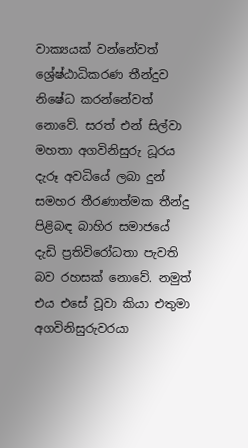වාක්‍ය‍යක් වන්නේවත් ශ්‍රේෂ්ඨාධිකරණ තීන්දුව නිෂේධ කරන්නේවත් නොවේ. සරත් එන් සිල්වා මහතා අගවිනිසුරු ධූරය දැරූ අවධියේ ලබා දුන් සමහර තීරණාත්මක තීන්දු පිළිබඳ බාහිර සමාජයේ දැඩි ප්‍රතිවිරෝධතා පැවති බව රහසක් නොවේ. නමුත් එය එසේ වූවා කියා එතුමා අගවිනිසුරුවරයා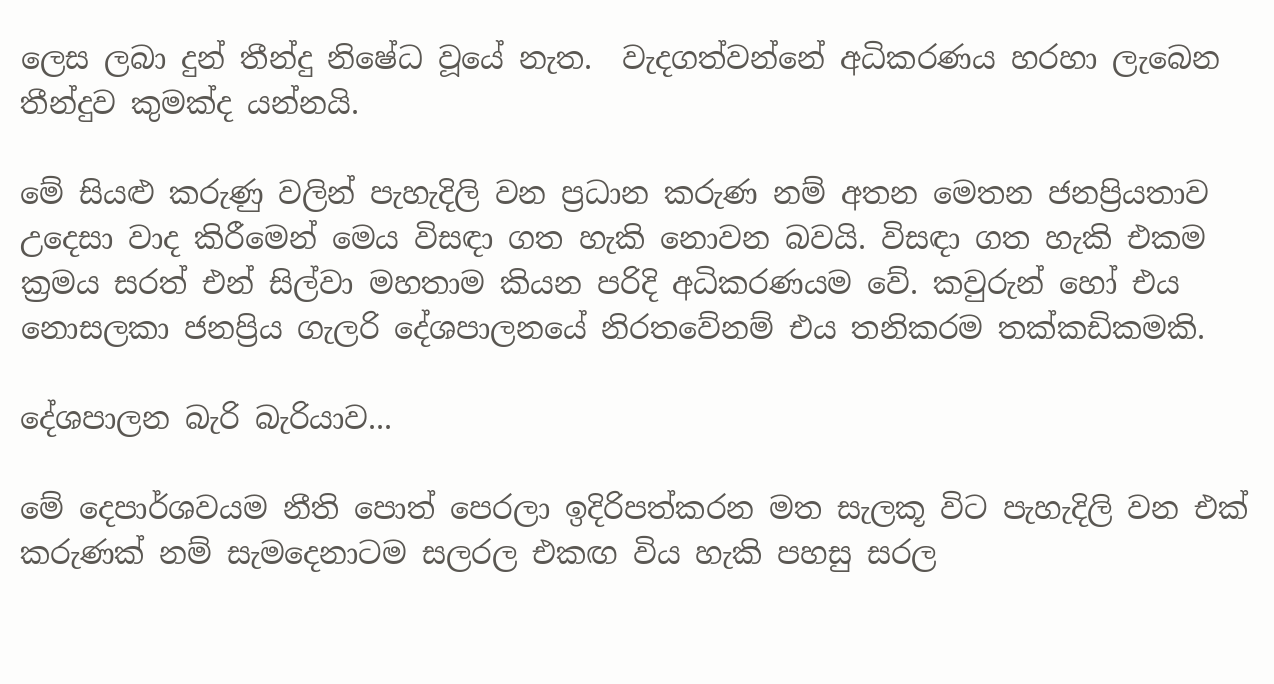ලෙස ලබා දුන් තීන්දු නිෂේධ වූයේ නැත.  වැදගත්වන්නේ අධිකරණය හරහා ලැබෙන තීන්දුව කුමක්ද යන්නයි.

මේ සියළු කරුණු වලින් පැහැදිලි වන ප්‍රධාන කරුණ නම් අතන මෙතන ජනප්‍රියතාව උදෙසා වාද කිරීමෙන් මෙය විසඳා ගත හැකි නොවන බවයි. විසඳා ගත හැකි එකම ක්‍රමය සරත් එන් සිල්වා මහතාම කියන පරිදි අධිකරණයම වේ. කවුරුන් හෝ එය නොසලකා ජනප්‍රිය ගැලරි දේශපාලනයේ නිරතවේනම් එය තනිකරම තක්කඩිකමකි.

දේශපාලන බැරි බැරියාව...

මේ දෙපාර්ශවයම නීති පොත් පෙරලා ඉදිරිපත්කරන මත සැලකූ විට පැහැදිලි වන එක් කරුණක් නම් සැමදෙනාටම සලරල එකඟ විය හැකි පහසු සරල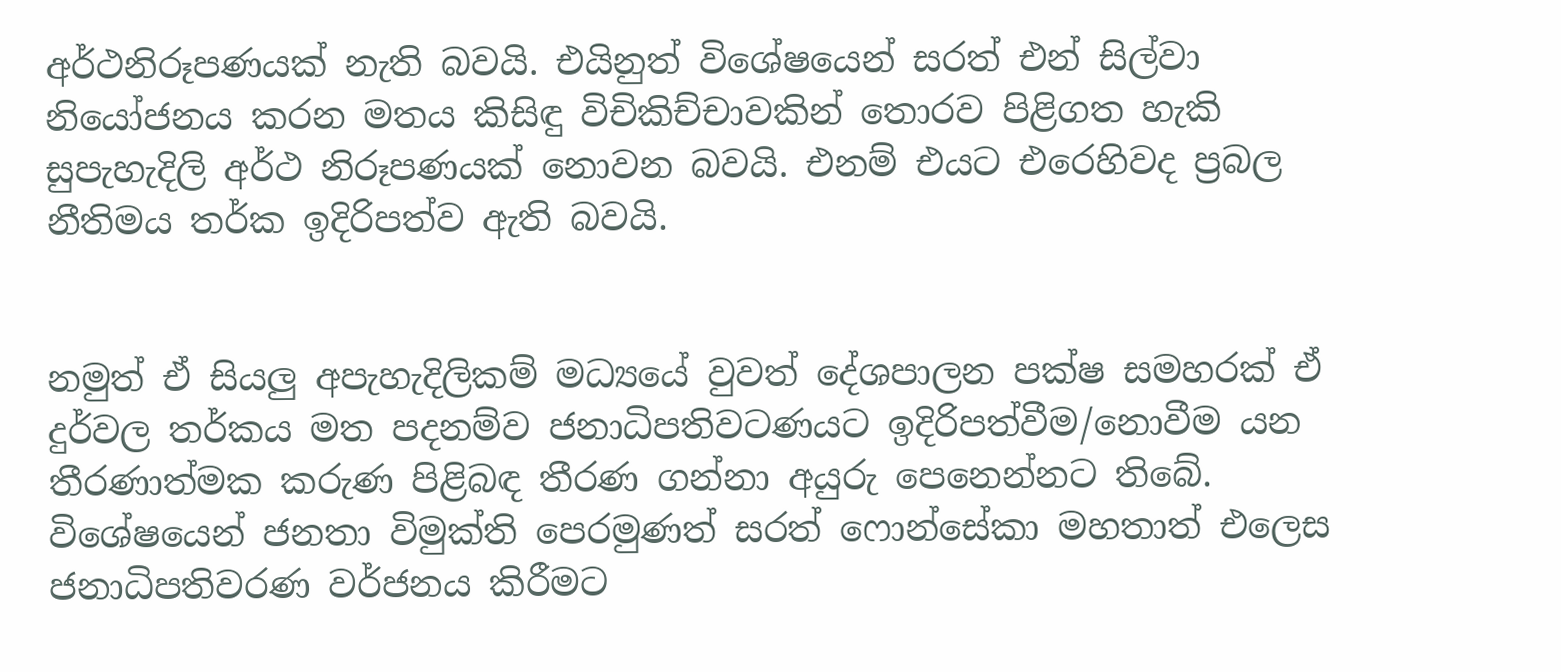අර්ථනිරූපණයක් නැති බවයි. එයිනුත් විශේෂයෙන් සරත් එන් සිල්වා නියෝජනය කරන මතය කිසිඳු විචිකිච්චාවකින් තොරව පිළිගත හැකි සුපැහැදිලි අර්ථ නිරූපණයක් නොවන බවයි. එනම් එයට එරෙහිවද ප්‍රබල නීතිමය තර්ක ඉදිරිපත්ව ඇති බවයි.


නමුත් ඒ සියලු අපැහැදිලිකම් මධ්‍යයේ වුවත් දේශපාලන පක්ෂ සමහරක් ඒ දුර්වල තර්කය මත පදනම්ව ජනාධිපතිවටණයට ඉදිරිපත්වීම/නොවීම යන තීරණාත්මක කරුණ පිළිබඳ තීරණ ගන්නා අයුරු පෙනෙන්නට තිබේ. විශේෂයෙන් ජනතා විමුක්ති පෙරමුණත් සරත් ෆොන්සේකා මහතාත් එලෙස ජනාධිපතිවරණ වර්ජනය කිරීමට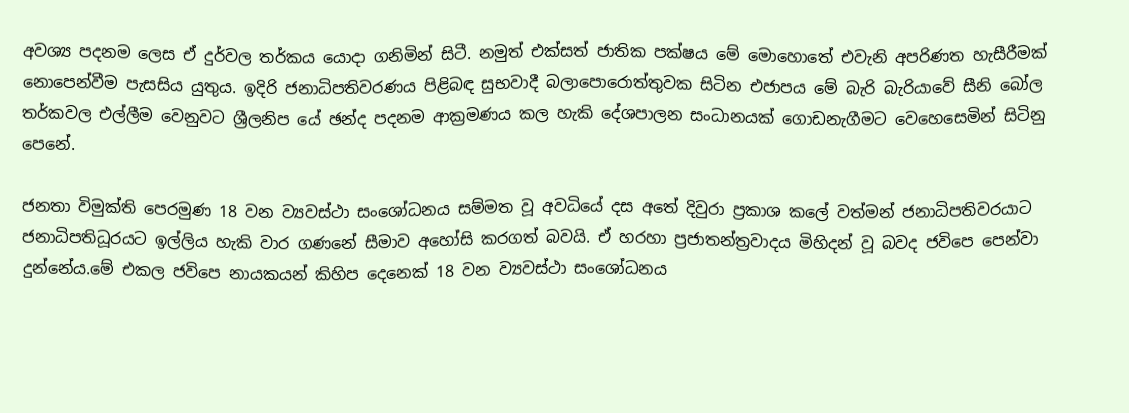අවශ්‍ය පදනම ලෙස ඒ දුර්වල තර්කය යොදා ගනිමින් සිටී. නමුත් එක්සත් ජාතික පක්ෂය මේ මොහොතේ එවැනි අපරිණත හැසීරීමක් නොපෙන්වීම පැසසිය යුතුය. ඉදිරි ජනාධිපතිවරණය පිළිබඳ සුභවාදී බලාපොරොත්තුවක සිටින එජාපය මේ බැරි බැරියාවේ සීනි බෝල තර්කවල එල්ලීම වෙනුවට ශ්‍රීලනිප යේ ඡන්ද පදනම ආක්‍රමණය කල හැකි දේශපාලන සංධානයක් ගොඩනැගීමට වෙහෙසෙමින් සිටිනු පෙනේ.

ජනතා විමුක්ති පෙරමුණ 18 වන ව්‍යවස්ථා සංශෝධනය සම්මත වූ අවධියේ දස අතේ දිවුරා ප්‍රකාශ කලේ වත්මන් ජනාධිපතිවරයාට ජනාධිපතිධූරයට ඉල්ලිය හැකි වාර ගණනේ සීමාව අහෝසි කරගත් බවයි. ඒ හරහා ප්‍රජාතන්ත්‍රවාදය මිහිදන් වූ බවද ජවිපෙ පෙන්වා දුන්නේය.මේ එකල ජවිපෙ නායකයන් කිහිප දෙනෙක් 18 වන ව්‍යවස්ථා සංශෝධනය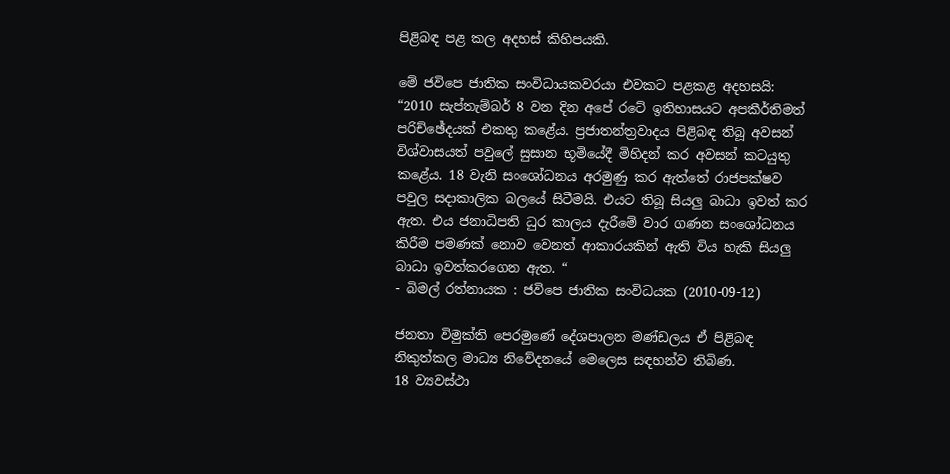පිළිබඳ පළ කල අදහස් කිහිපයකි.

මේ ජවිපෙ ජාතික සංවිධායකවරයා එවකට පළකළ අදහසයි:
“2010 සැප්තැම්බර් 8 වන දින අපේ රටේ ඉතිහාසයට අපකීර්තිමත් පරිච්ඡේදයක්‌ එකතු කළේය. ප්‍රජාතන්ත්‍රවාදය පිළිබඳ තිබූ අවසන් විශ්වාසයත් පවුලේ සුසාන භූමියේදී මිහිදන් කර අවසන් කටයුතු කළේය. 18 වැනි සංශෝධනය අරමුණු කර ඇත්තේ රාජපක්ෂව පවුල සදාකාලික බලයේ සිටීමයි. එයට තිබූ සියලු බාධා ඉවත් කර ඇත. එය ජනාධිපති ධුර කාලය දැරීමේ වාර ගණන සංශෝධනය කිරීම පමණක්‌ නොව වෙනත් ආකාරයකින් ඇති විය හැකි සියලු බාධා ඉවත්කරගෙන ඇත. “
- බිමල් රත්නායක : ජවිපෙ ජාතික සංවිධයක (2010-09-12)

ජනතා විමුක්ති පෙරමුණේ දේශපාලන මණ්ඩලය ඒ පිළිබඳ නිකුත්කල මාධ්‍ය නිවේදනයේ මෙලෙස සඳහන්ව තිබිණ.
18 ව්‍යවස්‌ථා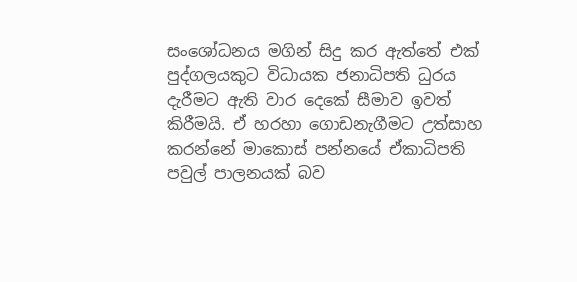සංශෝධනය මගින් සිදු කර ඇත්තේ එක්‌ පුද්ගලයකුට විධායක ජනාධිපති ධුරය දැරීමට ඇති වාර දෙකේ සීමාව ඉවත් කිරීමයි. ඒ හරහා ගොඩනැගීමට උත්සාහ කරන්නේ මාකොස්‌ පන්නයේ ඒකාධිපති පවුල් පාලනයක්‌ බව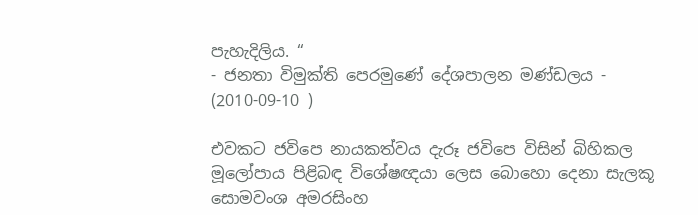පැහැදිලිය. “
- ජනතා විමුක්‌ති පෙරමුණේ දේශපාලන මණ්‌ඩලය - (2010-09-10 )

එවකට ජවිපෙ නායකත්වය දැරූ ජවිපෙ විසින් බිහිකල මූලෝපාය පිළිබඳ විශේෂඥයා ලෙස බොහො දෙනා සැලකූ සොමවංශ අමරසිංහ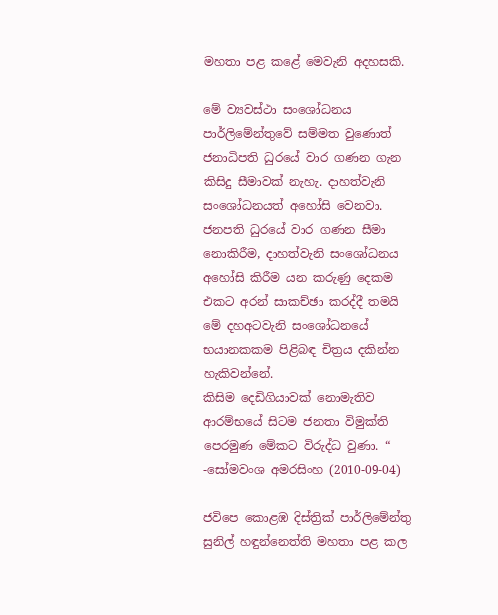මහතා පළ කළේ මෙවැනි අදහසකි.

මේ ව්‍යවස්ථා සංශෝධනය පාර්ලිමේන්තුවේ සම්මත වුණොත් ජනාධිපති ධුරයේ වාර ගණන ගැන කිසිදු සීමාවක්‌ නැහැ. දාහත්වැනි සංශෝධනයත් අහෝසි වෙනවා. ජනපති ධුරයේ වාර ගණන සීමා නොකිරීම, දාහත්වැනි සංශෝධනය අහෝසි කිරීම යන කරුණු දෙකම එකට අරන් සාකච්ඡා කරද්දී තමයි මේ දහඅටවැනි සංශෝධනයේ භයානකකම පිළිබඳ චිත්‍රය දකින්න හැකිවන්නේ.
කිසිම දෙඩිගියාවක්‌ නොමැතිව ආරම්භයේ සිටම ජනතා විමුක්‌ති පෙරමුණ මේකට විරුද්ධ වුණා. “
-සෝමවංශ අමරසිංහ (2010-09-04)

ජවිපෙ කොළඹ දිස්ත්‍රික් පාර්ලිමේන්තු සුනිල් හඳුන්නෙත්ති මහතා පළ කල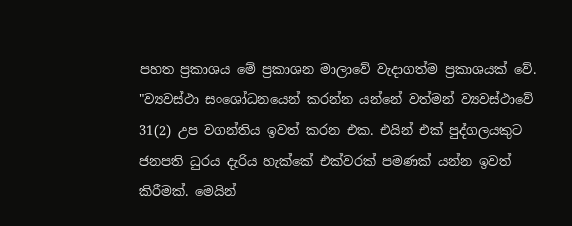පහත ප්‍රකාශය මේ ප්‍රකාශන මාලාවේ වැදාගත්ම ප්‍රකාශයක් වේ.
"ව්‍යවස්‌ථා සංශෝධනයෙන් කරන්න යන්නේ වත්මන් ව්‍යවස්‌ථාවේ 31(2) උප වගන්තිය ඉවත් කරන එක. එයින් එක්‌ පුද්ගලයකුට ජනපති ධුරය දැරිය හැක්‌කේ එක්‌වරක්‌ පමණක්‌ යන්න ඉවත් කිරීමක්‌. මෙයින්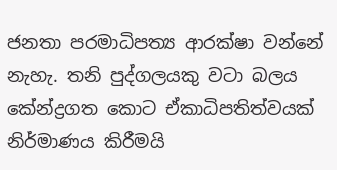ජනතා පරමාධිපත්‍ය ආරක්‌ෂා වන්නේ නැහැ. තනි පුද්ගලයකු වටා බලය කේන්ද්‍රගත කොට ඒකාධිපතිත්වයක්‌ නිර්මාණය කිරීමයි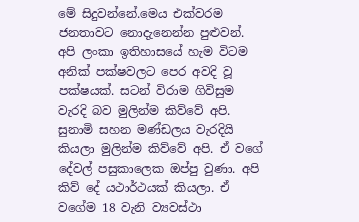මේ සිදුවන්නේ.මෙය එක්‌වරම ජනතාවට නොදැනෙන්න පුළුවන්. අපි ලංකා ඉතිහාසයේ හැම විටම අනික්‌ පක්‌ෂවලට පෙර අවදි වූ පක්‌ෂයක්‌. සටන් විරාම ගිවිසුම වැරදි බව මුලින්ම කිව්වේ අපි. සුනාමි සහන මණ්‌ඩලය වැරදියි කියලා මුලින්ම කිව්වේ අපි. ඒ වගේ දේවල් පසුකාලෙක ඔප්පු වුණා. අපි කිව් දේ යථාර්ථයක්‌ කියලා. ඒ වගේම 18 වැනි ව්‍යවස්ථා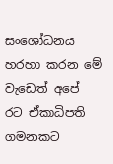සංශෝධනය හරහා කරන මේ වැඩෙත් අපේ රට ඒකාධිපති ගමනකට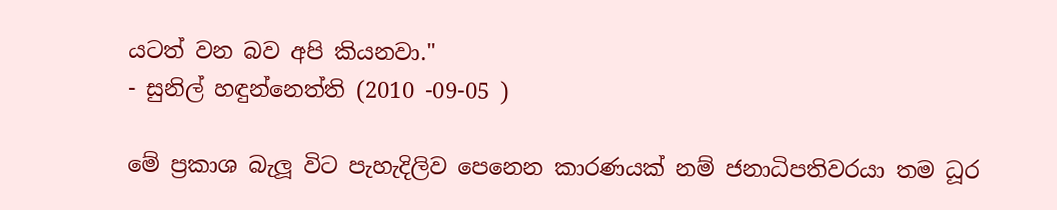යටත් වන බව අපි කියනවා."
- සුනිල් හඳුන්නෙත්ති (2010 -09-05 )

මේ ප්‍රකාශ බැලූ විට පැහැදිලිව පෙනෙන කාරණයක් නම් ජනාධිපතිවරයා තම ධූර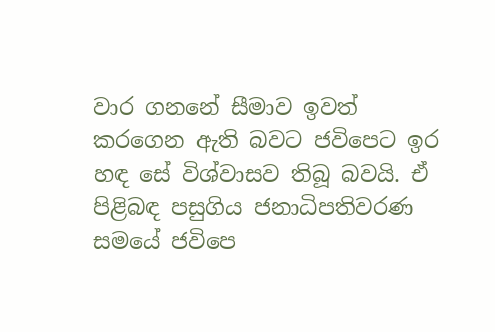වාර ගනනේ සීමාව ඉවත් කරගෙන ඇති බවට ජවිපෙට ඉර හඳ සේ විශ්වාසව තිබූ බවයි. ඒ පිළිබඳ පසුගිය ජනාධිපතිවරණ සමයේ ජවිපෙ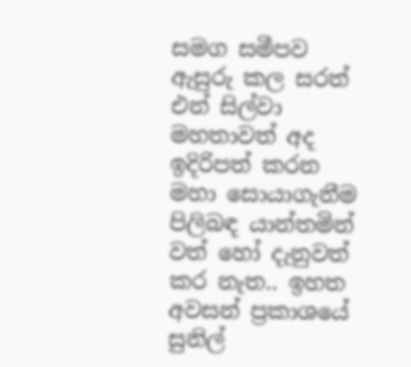සමග සමීපව ඇසුරු කල සරත් එන් සිල්වා මහතාවත් අද ඉදිරිපත් කරන මහා සොයාගැනීම පිලිබඳ යාන්තමින් වත් හෝ දැනුවත් කර නැත.. ඉහත අවසන් ප්‍රකාශයේ සුනිල්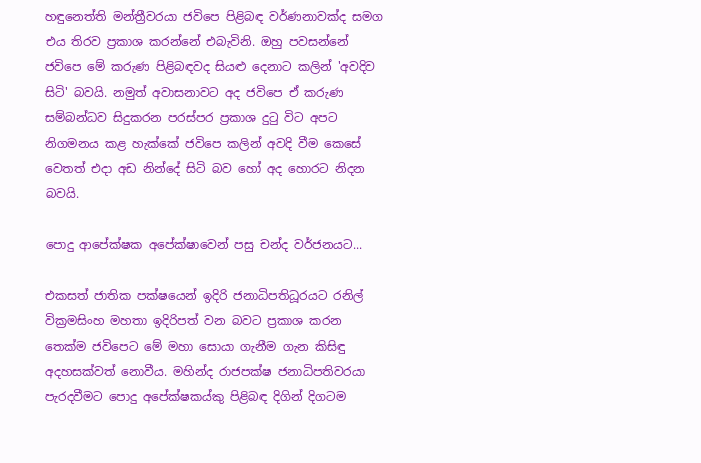හඳුනෙත්ති මන්ත්‍රීවරයා ජවිපෙ පිළිබඳ වර්ණනාවක්ද සමග එය තිරව ප්‍රකාශ කරන්නේ එබැවිනි. ඔහු පවසන්නේ ජවිපෙ මේ කරුණ පිළිබඳවද සියළු දෙනාට කලින් 'අවදිව සිටි' බවයි. නමුත් අවාසනාවට අද ජවිපෙ ඒ කරුණ සම්බන්ධව සිදුකරන පරස්පර ප්‍රකාශ දුටු විට අපට නිගමනය කළ හැක්කේ ජවිපෙ කලින් අවදි වීම කෙසේ වෙතත් එදා අඩ නින්දේ සිටි බව හෝ අද හොරට නිදන බවයි.

පොදු ආපේක්ෂක අපේක්ෂාවෙන් පසු චන්ද වර්ජනයට...

එකසත් ජාතික පක්ෂයෙන් ඉදිරි ජනාධිපතිධූරයට රනිල් වික්‍රමසිංහ මහතා ඉදිරිපත් වන බවට ප්‍රකාශ කරන තෙක්ම ජවිපෙට මේ මහා සොයා ගැනීම ගැන කිසිඳු අදහසක්වත් නොවීය. මහින්ද රාජපක්ෂ ජනාධිපතිවරයා පැරදවීමට පොදු අපේක්ෂකය්කු පිළිබඳ දිගින් දිගටම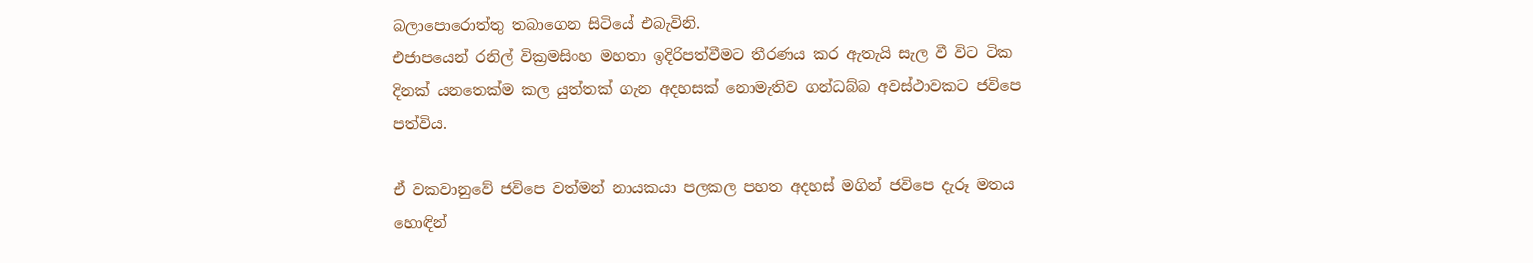බලාපොරොත්තු තබාගෙන සිටියේ එබැවිනි.
එජාපයෙන් රනිල් වික්‍රමසිංහ මහතා ඉදිරිපත්වීමට තීරණය කර ඇතැයි සැල වී විට ටික දිනක් යනතෙක්ම කල යුත්තක් ගැන අදහසක් නොමැතිව ගන්ධබ්බ අවස්ථාවකට ජවිපෙ පත්විය.

ඒ වකවානුවේ ජවිපෙ වත්මන් නායකයා පලකල පහත අදහස් මගින් ජවිපෙ දැරූ මතය හොඳින්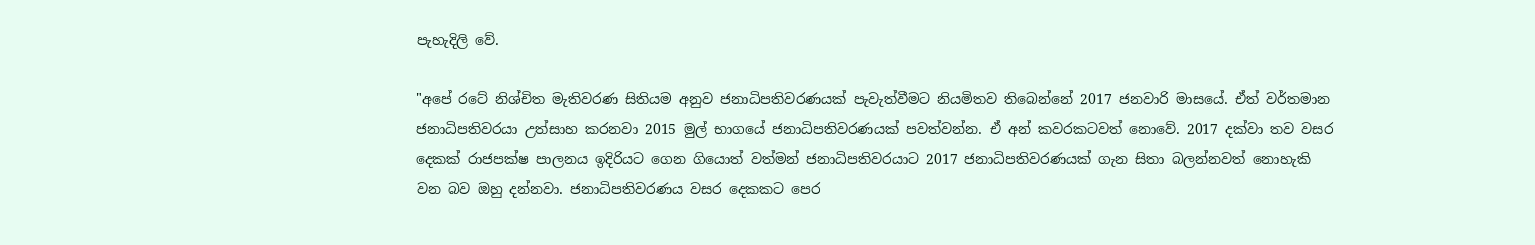පැහැදිලි වේ.

"අපේ රටේ නිශ්චිත මැතිවරණ සිතියම අනුව ජනාධිපතිවරණයක්‌ පැවැත්වීමට නියමිතව තිබෙන්නේ 2017 ජනවාරි මාසයේ. ඒත් වර්තමාන ජනාධිපතිවරයා උත්සාහ කරනවා 2015 මුල් භාගයේ ජනාධිපතිවරණයක්‌ පවත්වන්න. ඒ අන් කවරකටවත් නොවේ. 2017 දක්‌වා තව වසර දෙකක්‌ රාජපක්ෂ පාලනය ඉදිරියට ගෙන ගියොත් වත්මන් ජනාධිපතිවරයාට 2017 ජනාධිපතිවරණයක්‌ ගැන සිතා බලන්නවත් නොහැකි වන බව ඔහු දන්නවා. ජනාධිපතිවරණය වසර දෙකකට පෙර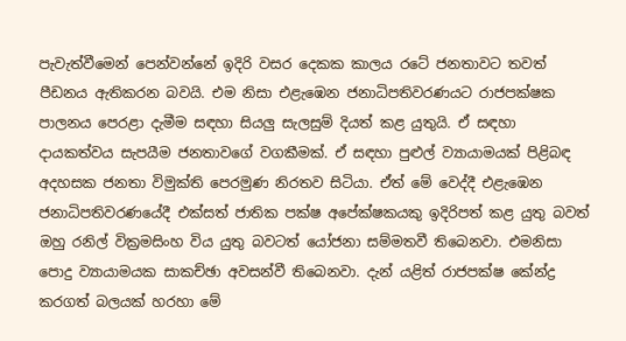පැවැත්වීමෙන් පෙන්වන්නේ ඉදිරි වසර දෙකක කාලය රටේ ජනතාවට තවත් පීඩනය ඇතිකරන බවයි. එම නිසා එළැඹෙන ජනාධිපතිවරණයට රාජපක්ෂක පාලනය පෙරළා දැමීම සඳහා සියලු සැලසුම් දියත් කළ යුතුයි. ඒ සඳහා දායකත්වය සැපයීම ජනතාවගේ වගකීමක්‌. ඒ සඳහා පුළුල් ව්‍යායාමයක් පිළිබඳ අදහසක ජනතා විමුක්‌ති පෙරමුණ නිරතව සිටියා. ඒත් මේ වෙද්දී එළැඹෙන ජනාධිපතිවරණයේදී එක්‌සත් ජාතික පක්ෂ අපේක්‌ෂකයකු ඉදිරිපත් කළ යුතු බවත් ඔහු රනිල් වික්‍රමසිංහ විය යුතු බවටත් යෝජනා සම්මතවී තිබෙනවා. එමනිසා පොදු ව්‍යායාමයක සාකච්ඡා අවසන්වී තිබෙනවා. දැන් යළිත් රාජපක්ෂ කේන්ද්‍ර කරගත් බලයක්‌ හරහා මේ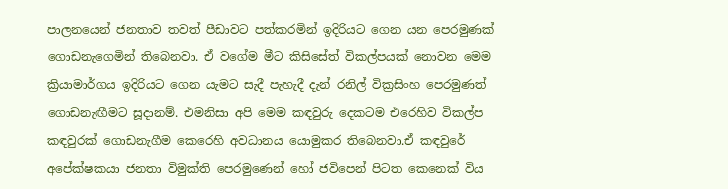පාලනයෙන් ජනතාව තවත් පීඩාවට පත්කරමින් ඉදිරියට ගෙන යන පෙරමුණක්‌ ගොඩනැගෙමින් තිබෙනවා. ඒ වගේම මීට කිසිසේත් විකල්පයක්‌ නොවන මෙම ක්‍රියාමාර්ගය ඉදිරියට ගෙන යැමට සැදී පැහැදී දැන් රනිල් වික්‍රසිංහ පෙරමුණත් ගොඩනැඟීමට සූදානම්. එමනිසා අපි මෙම කඳවුරු දෙකටම එරෙහිව විකල්ප කඳවුරක්‌ ගොඩනැගීම කෙරෙහි අවධානය යොමුකර තිබෙනවා.ඒ කඳවුරේ අපේක්‌ෂකයා ජනතා විමුක්‌ති පෙරමුණෙන් හෝ ජවිපෙන් පිටත කෙනෙක්‌ විය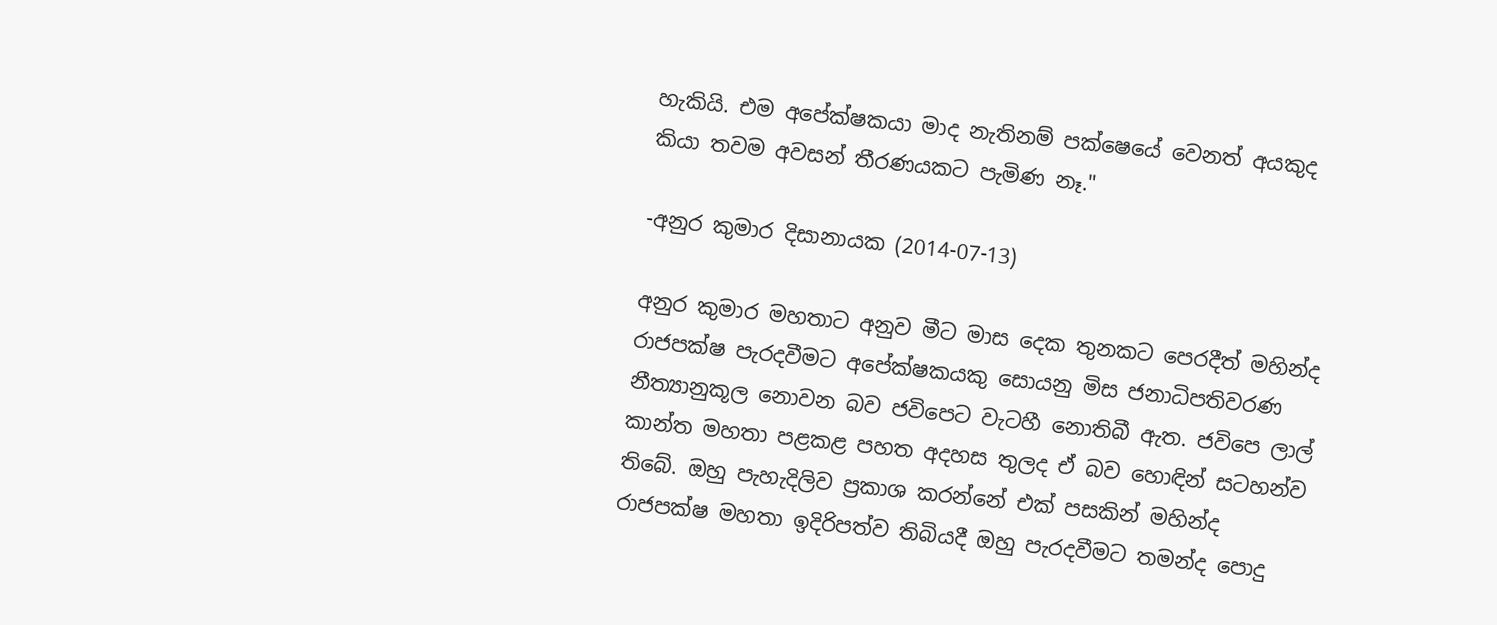හැකියි. එම අපේක්‌ෂකයා මාද නැතිනම් පක්ෂෙයේ වෙනත් අයකුද කියා තවම අවසන් තීරණයකට පැමිණ නෑ."

-අනුර කුමාර දිසානායක (2014-07-13)

අනුර කුමාර මහතාට අනුව මීට මාස දෙක තුනකට පෙරදීත් මහින්ද රාජපක්ෂ පැරදවීමට අපේක්ෂකයකු සොයනු මිස ජනාධිපතිවරණ නීත්‍යානුකූල නොවන බව ජවිපෙට වැටහී නොතිබී ඇත. ජවිපෙ ලාල් කාන්ත මහතා පළකළ පහත අදහස තුලද ඒ බව හොඳින් සටහන්ව තිබේ. ඔහු පැහැදිලිව ප්‍රකාශ කරන්නේ එක් පසකින් මහින්ද රාජපක්ෂ මහතා ඉදිරිපත්ව තිබියදී ඔහු පැරදවීමට තමන්ද පොදු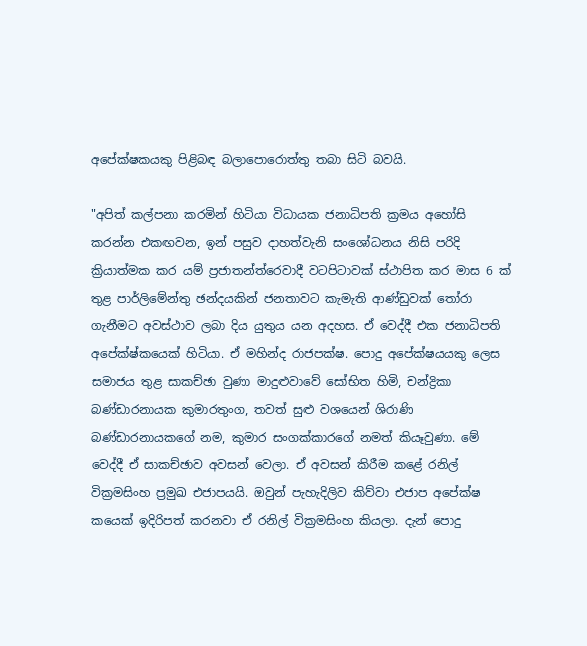අපේක්ෂකයකු පිළිබඳ බලාපොරොත්තු තබා සිටි බවයි.

"අපිත් කල්පනා කරමින් හිටියා විධායක ජනාධිපති ක්‍රමය අහෝසි කරන්න එකඟවන, ඉන් පසුව දාහත්වැනි සංශෝධනය නිසි පරිදි ක්‍රියාත්මක කර යම් ප්‍රජාතන්ත්රෙවාදී වටපිටාවක්‌ ස්‌ථාපිත කර මාස 6 ක්‌ තුළ පාර්ලිමේන්තු ඡන්දයකින් ජනතාවට කැමැති ආණ්‌ඩුවක්‌ තෝරා ගැනීමට අවස්‌ථාව ලබා දිය යුතුය යන අදහස. ඒ වෙද්දී එක ජනාධිපති අපේක්ෂ්කයෙක්‌ හිටියා. ඒ මහින්ද රාජපක්ෂ. පොදු අපේක්ෂයයකු ලෙස සමාජය තුළ සාකච්ඡා වුණා මාදුළුවාවේ සෝභිත හිමි, චන්ද්‍රිකා බණ්‌ඩාරනායක කුමාරතුංග, තවත් සුළු වශයෙන් ශිරාණි බණ්‌ඩාරනායකගේ නම, කුමාර සංගක්‌කාරගේ නමත් කියෑවුණා. මේ වෙද්දී ඒ සාකච්ඡාව අවසන් වෙලා. ඒ අවසන් කිරීම කළේ රනිල් වික්‍රමසිංහ ප්‍රමුඛ එජාපයයි. ඔවුන් පැහැදිලිව කිව්වා එජාප අපේක්ෂ කයෙක්‌ ඉදිරිපත් කරනවා ඒ රනිල් වික්‍රමසිංහ කියලා. දැන් පොදු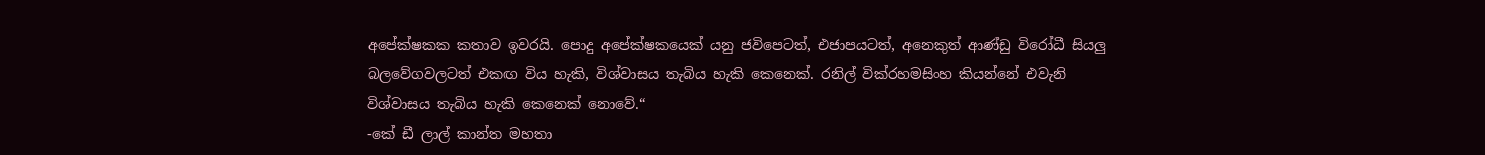අපේක්ෂකක කතාව ඉවරයි. පොදු අපේක්ෂකයෙක්‌ යනු ජවිපෙටත්, එජාපයටත්, අනෙකුත් ආණ්‌ඩු විරෝධී සියලු බලවේගවලටත් එකඟ විය හැකි, විශ්වාසය තැබිය හැකි කෙනෙක්‌. රනිල් වික්රහමසිංහ කියන්නේ එවැනි විශ්වාසය තැබිය හැකි කෙනෙක්‌ නොවේ.“
-කේ ඩී ලාල් කාන්ත මහතා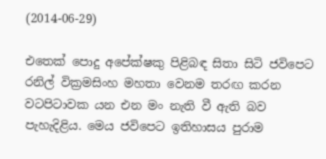(2014-06-29)

එතෙක් පොදු අපේක්ෂකු පිළිබඳ සිතා සිටි ජවිපෙට රනිල් වික්‍රමසිංහ මහතා වෙනම තරඟ කරන වටපිටාවක යන එන මං නැති වී ඇති බව පැහැදිළිය. මෙය ජවිපෙට ඉතිහාසය පුරාම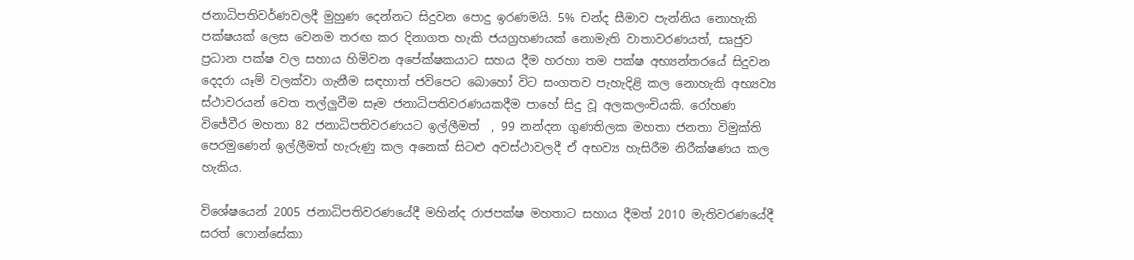ජනාධිපතිවර්ණවලදී මුහුණ දෙන්නට සිදුවන පොදු ඉරණමයි. 5% චන්ද සීමාව පැන්නිය නොහැකි පක්ෂයක් ලෙස වෙනම තරඟ කර දිනාගත හැකි ජයග්‍රහණයක් නොමැති වාතාවරණයත්, සෘජුව ප්‍රධාන පක්ෂ වල සහාය හිමිවන අපේක්ෂකයාට සහය දීම හරහා තම පක්ෂ අභ්‍යන්තරයේ සිදුවන දෙදරා යෑම් වලක්වා ගැනීම සඳහාත් ජවිපෙට බොහෝ විට සංගතව පැහැදිළි කල නොහැකි අභ්‍යව්‍ය ස්ථාවරයන් වෙත තල්ලුවීම සෑම ජනාධිපතිවරණයකදීම පාහේ සිදු වූ අලකලංචියකි. රෝහණ විජේවීර මහතා 82 ජනාධිපතිවරණයට ඉල්ලීමත්  , 99 නන්දන ගුණතිලක මහතා ජනතා විමුක්ති පෙරමුණෙන් ඉල්ලීමත් හැරුණු කල අනෙක් සිටළු අවස්ථාවලදී ඒ අභව්‍ය හැසිරීම නිරීක්ෂණය කල හැකිය.

විශේෂයෙන් 2005 ජනාධිපතිවරණයේදී මහින්ද රාජපක්ෂ මහතාට සහාය දීමත් 2010 මැතිවරණයේදී සරත් ෆොන්සේකා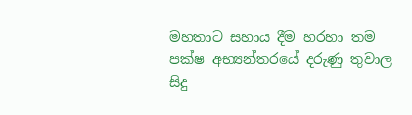මහතාට සහාය දීම හරහා තම පක්ෂ අභ්‍යන්තරයේ දරුණු තුවාල සිදු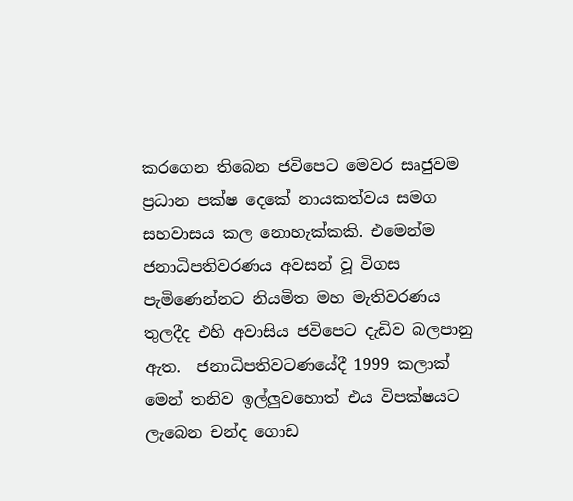කරගෙන තිබෙන ජවිපෙට මෙවර සෘජුවම ප්‍රධාන පක්ෂ දෙකේ නායකත්වය සමග සහවාසය කල නොහැක්කකි. එමෙන්ම ජනාධිපතිවරණය අවසන් වූ විගස පැමිණෙන්නට නියමිත මහ මැතිවරණය තුලදීද එහි අවාසිය ජවිපෙට දැඩිව බලපානු ඇත.  ජනාධිපතිවටණයේදී 1999 කලාක් මෙන් තනිව ඉල්ලුවහොත් එය විපක්ෂයට ලැබෙන චන්ද ගොඩ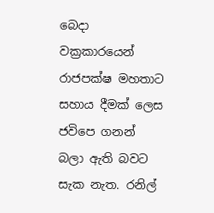බෙදා වක්‍රකාරයෙන් රාජපක්ෂ මහතාට සහාය දීමක් ලෙස ජවිපෙ ගනන් බලා ඇති බවට සැක නැත. රනිල්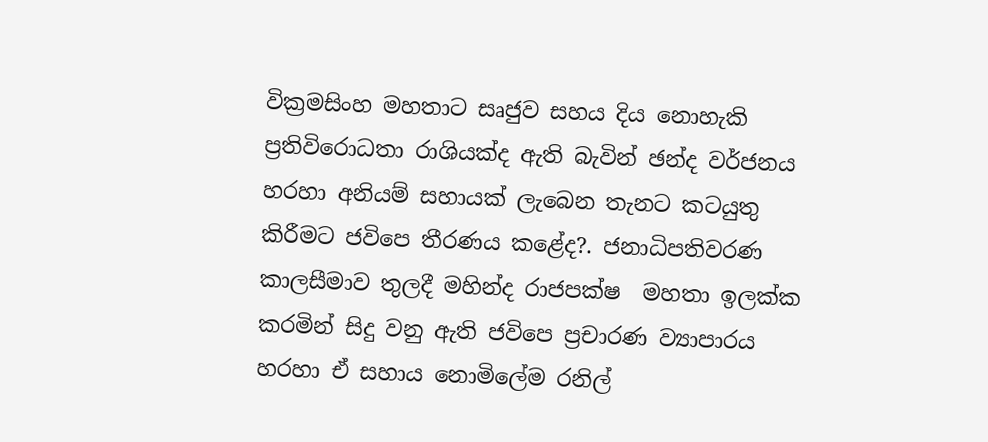වික්‍රමසිංහ මහතාට සෘජුව සහය දිය නොහැකි ප්‍රතිවිරොධතා රාශියක්ද ඇති බැවින් ඡන්ද වර්ජනය හරහා අනියම් සහායක් ලැබෙන තැනට කටයුතු කිරීමට ජවිපෙ තීරණය කළේද?. ජනාධිපතිවරණ කාලසීමාව තුලදී මහින්ද රාජපක්ෂ  මහතා ඉලක්ක කරමින් සිදු වනු ඇති ජවිපෙ ප්‍රචාරණ ව්‍යාපාරය හරහා ඒ සහාය නොමිලේම රනිල්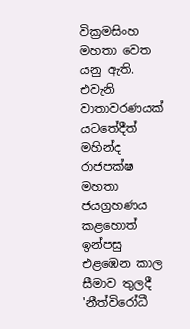වික්‍රමසිංහ මහතා වෙත යනු ඇති.
එවැනි වාතාවරණයක් යටතේදීත් මහින්ද රාජපක්ෂ මහතා ජයග්‍රහණය කළහොත් ඉන්පසු එළඹෙන කාල සීමාව තුලදී 'නීත්විරෝධී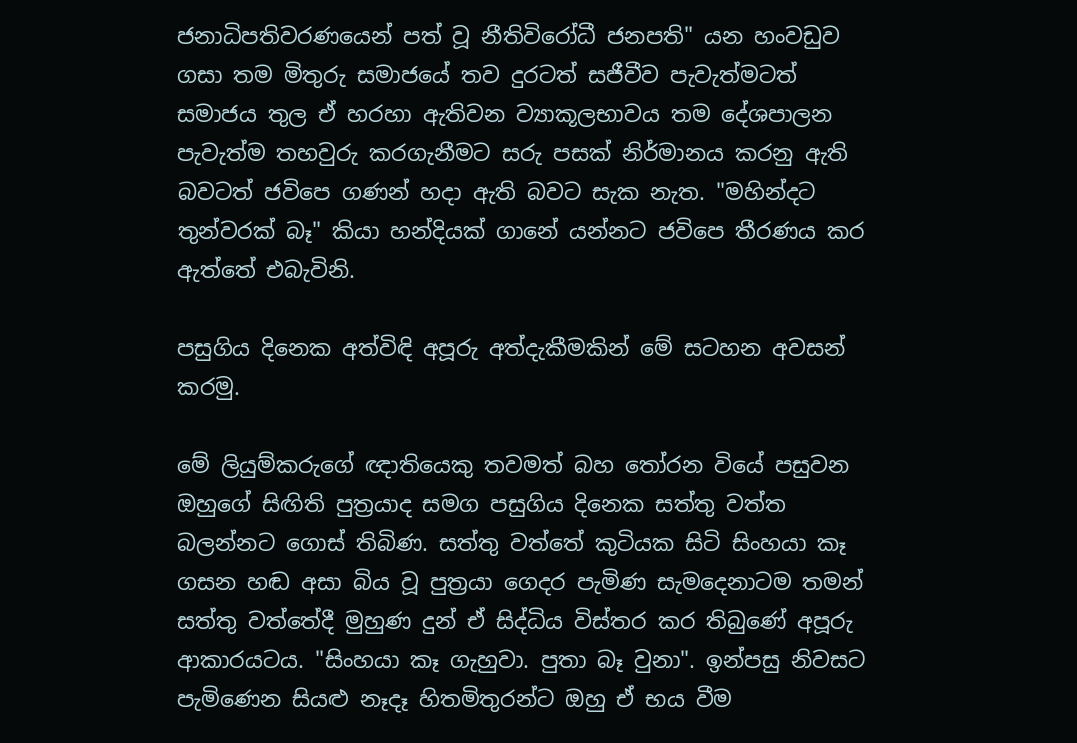ජනාධිපතිවරණයෙන් පත් වූ නීතිවිරෝධී ජනපති" යන හංවඩුව ගසා තම මිතුරු සමාජයේ තව දුරටත් සජීවීව පැවැත්මටත් සමාජය තුල ඒ හරහා ඇතිවන ව්‍යාකූලභාවය තම දේශපාලන පැවැත්ම තහවුරු කරගැනීමට සරු පසක් නිර්මානය කරනු ඇති බවටත් ජවිපෙ ගණන් හදා ඇති බවට සැක නැත. "මහින්දට තුන්වරක් බෑ" කියා හන්දියක් ගානේ යන්නට ජවිපෙ තීරණය කර ඇත්තේ එබැවිනි.

පසුගිය දිනෙක අත්විඳි අපූරු අත්දැකීමකින් මේ සටහන අවසන් කරමු.

මේ ලියුම්කරුගේ ඥාතියෙකු තවමත් බහ තෝරන වියේ පසුවන ඔහුගේ සිඟිති පුත්‍රයාද සමග පසුගිය දිනෙක සත්තු වත්ත බලන්නට ගොස් තිබිණ. සත්තු වත්තේ කුටියක සිටි සිංහයා කෑ ගසන හඬ අසා බිය වූ පුත්‍රයා ගෙදර පැමිණ සැමදෙනාටම තමන් සත්තු වත්තේදී මුහුණ දුන් ඒ සිද්ධිය විස්තර කර තිබුණේ අපූරු ආකාරයටය. "සිංහයා කෑ ගැහුවා. පුතා බෑ වුනා". ඉන්පසු නිවසට පැමිණෙන සියළු නෑදෑ හිතමිතුරන්ට ඔහු ඒ භය වීම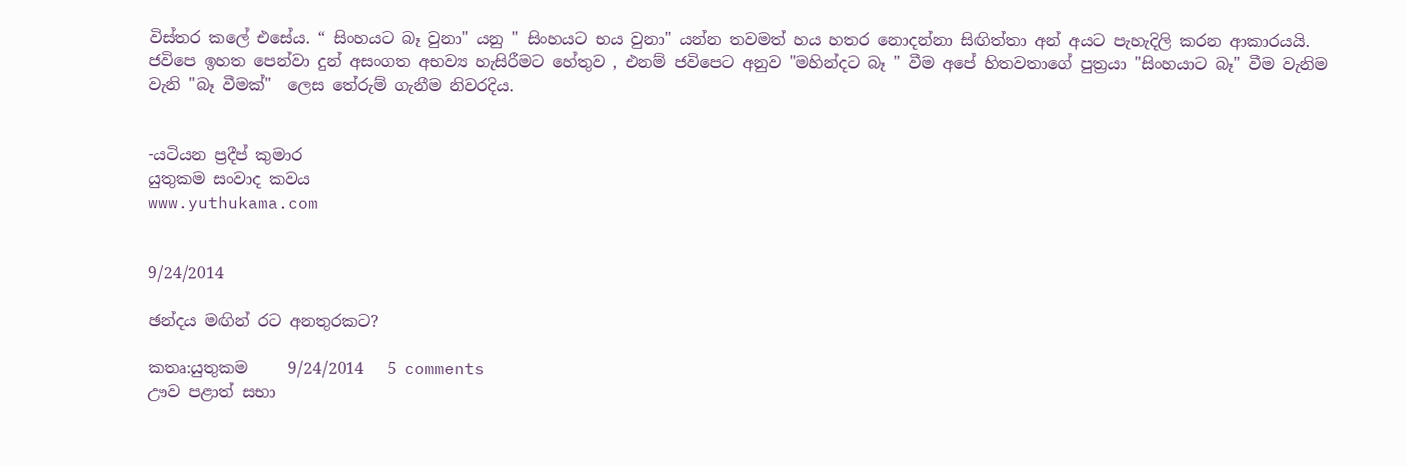විස්තර කලේ එසේය. “ සිංහයට බෑ වුනා" යනු " සිංහයට භය වුනා" යන්න තවමත් හය හතර නොදන්නා සිඟිත්තා අන් අයට පැහැදිලි කරන ආකාරයයි.
ජවිපෙ ඉහත පෙන්වා දුන් අසංගත අභව්‍ය හැසිරීමට හේතුව , එනම් ජවිපෙට අනුව "මහින්දට බෑ " වීම අපේ හිතවතාගේ පුත්‍රයා "සිංහයාට බෑ" වීම වැනිම වැනි "බෑ වීමක්"  ලෙස තේරුම් ගැනීම නිවරදිය.


-යටියන ප්‍රදීප් කුමාර
යුතුකම සංවාද කවය
www.yuthukama.com


9/24/2014

ඡන්දය මඟින් රට අනතුරකට?

කතෘ:යුතුකම     9/24/2014   5 comments
ඌව පළාත් සභා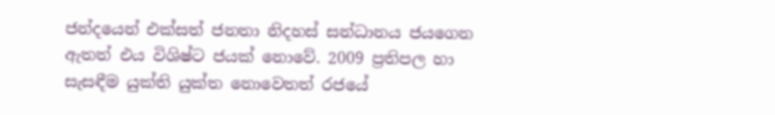ජන්දයෙන් එක්සත් ජනතා නිදහස් සන්ධානය ජයගෙන ඇතත් එය විශිෂ්ට ජයක් නොවේ. 2009 ප්‍රතිපල හා සැසඳීම යුක්ති යුක්ත නොවෙතත් රජයේ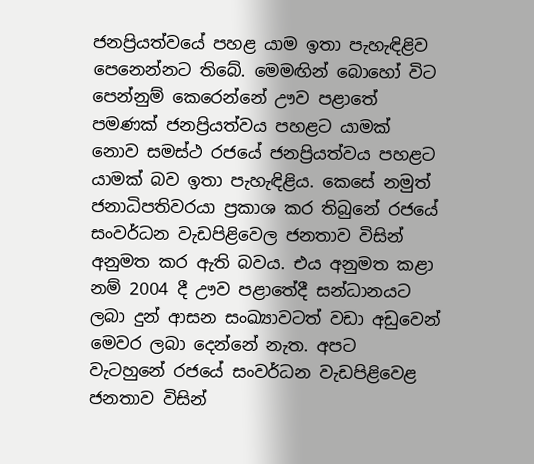ජනප්‍රියත්වයේ පහළ යාම ඉතා පැහැඳිළිව පෙනෙන්නට තිබේ. මෙමඟින් බොහෝ විට පෙන්නුම් කෙරෙන්නේ ඌව පළාතේ පමණක් ජනප්‍රියත්වය පහළට යාමක් නොව සමස්ථ රජයේ ජනප්‍රියත්වය පහළට යාමක් බව ඉතා පැහැඳිළිය. කෙසේ නමුත් ජනාධිපතිවරයා ප්‍රකාශ කර තිබුනේ රජයේ සංවර්ධන වැඩපිළිවෙල ජනතාව විසින් අනුමත කර ඇති බවය. එය අනුමත කළා නම් 2004 දී ඌව පළාතේදී සන්ධානයට ලබා දුන් ආසන සංඛ්‍යාවටත් වඩා අඩුවෙන් මෙවර ලබා දෙන්නේ නැත. අපට වැටහුනේ රජයේ සංවර්ධන වැඩපිළිවෙළ ජනතාව විසින්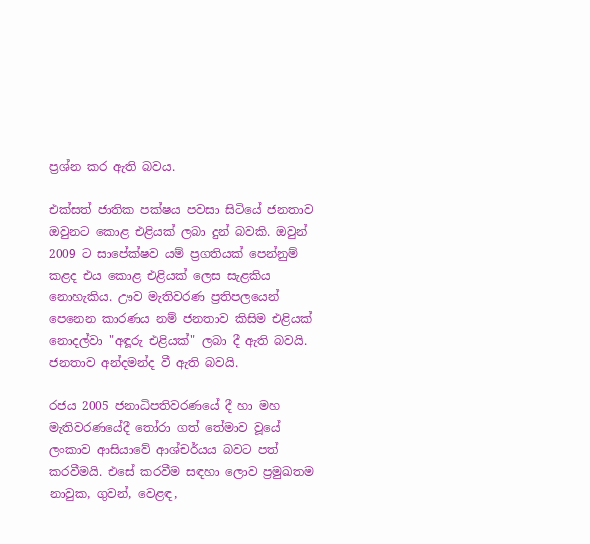ප්‍රශ්න කර ඇති බවය.

එක්සත් ජාතික පක්ෂය පවසා සිටියේ ජනතාව ඔවුනට කොළ එළියක් ලබා දුන් බවකි. ඔවුන් 2009 ට සාපේක්ෂව යම් ප්‍රගතියක් පෙන්නුම් කළද එය කොළ එළියක් ලෙස සැළකිය නොහැකිය. ඌව මැතිවරණ ප්‍රතිපලයෙන් පෙනෙන කාරණය නම් ජනතාව කිසිම එළියක් නොදල්වා "අඳූරු එළියක්" ලබා දී ඇති බවයි. ජනතාව අන්දමන්ද වී ඇති බවයි.

රජය 2005 ජනාධිපතිවරණයේ දී හා මහ මැතිවරණයේදී තෝරා ගත් තේමාව වූයේ ලංකාව ආසියාවේ ආශ්චර්යය බවට පත් කරවීමයි. එසේ කරවීම සඳහා ලොව ප්‍රමුඛතම නාවුක, ගුවන්, වෙළඳ,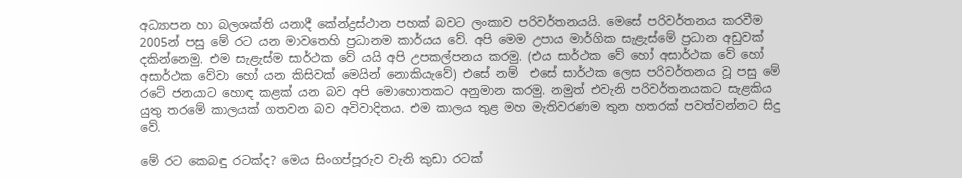අධ්‍යාපන හා බලශක්ති යනාදී කේන්ද්‍රස්ථාන පහක් බවට ලංකාව පරිවර්තනයයි. මෙසේ පරිවර්තනය කරවීම 2005න් පසු මේ රට යන මාවතෙහි ප්‍රධානම කාර්යය වේ. අපි මෙම උපාය මාර්ගික සැළැස්මේ ප්‍රධාන අඩුවක් දකින්නෙමු. එම සැළැස්ම සාර්ථක වේ යයි අපි උපකල්පනය කරමු. (එය සාර්ථක වේ හෝ අසාර්ථක වේ හෝ අසාර්ථක වේවා හෝ යන කිසිවක් මෙයින් නොකියැවේ) එසේ නම්  එසේ සාර්ථක ලෙස පරිවර්තනය වූ පසු මේ රටේ ජනයාට හොඳ කළක් යන බව අපි මොහොතකට අනුමාන කරමු. නමුත් එවැනි පරිවර්තනයකට සැළකිය යුතු තරමේ කාලයක් ගතවන බව අවිවාදිතය. එම කාලය තුළ මහ මැතිවරණම තුන හතරක් පවත්වන්නට සිදු වේ.

මේ රට කෙබඳු රටක්ද? මෙය සිංගප්පූරුව වැනි කුඩා රටක්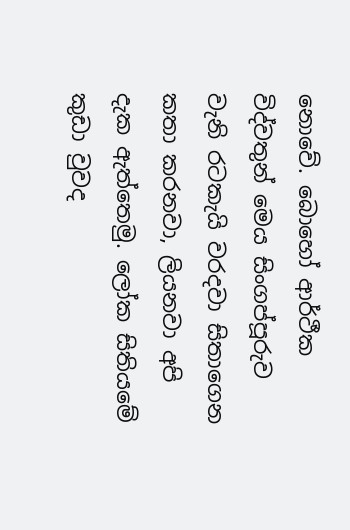නොවේ. බොහෝ ආර්ථීක විද්වතුන් මෙය සිංගප්පූරුව වැනි රටකැයි වරදවා සිතාගෙන කතා කරනවා, ලියනවා අපි දැක ඇත්තෙමු. ලෝක සිතියමේ කුඩා වුවද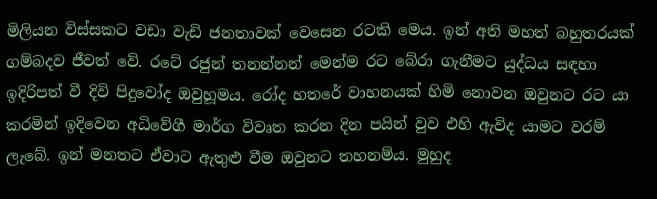මිලියන විස්සකට වඩා වැඩි ජනතාවක් වෙසෙන රටකි මෙය. ඉන් අති මහත් බහුතරයක් ගම්බදව ජීවත් වේ. රටේ රජුන් තනන්නන් මෙන්ම රට බේරා ගැනීමට යුද්ධය සඳහා ඉදිරිපත් වී දිවි පිදුවෝද ඔවුහූමය. රෝද හතරේ වාහනයක් හිමි නොවන ඔවුනට රට යා කරමින් ඉදිවෙන අධිවේගී මාර්ග විවෘත කරන දින පයින් වුව එහි ඇවිද යාමට වරම් ලැබේ. ඉන් මනතට ඒවාට ඇතුළු වීම ඔවුනට තහනම්ය. මුහුද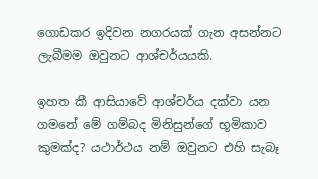ගොඩකර ඉදිවන නගරයක් ගැන අසන්නට ලැබීමම ඔවුනට ආශ්චර්යයකි.

ඉහත කී ආසියාවේ ආශ්චර්ය දක්වා යන ගමනේ මේ ගම්බද මිනිසුන්ගේ භූමිකාව කුමක්ද? යථාර්ථය නම් ඔවුනට එහි සැබෑ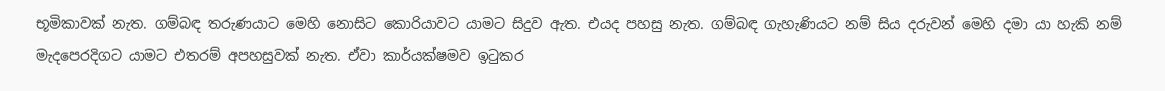භූමිකාවක් නැත. ගම්බඳ තරුණයාට මෙහි නොසිට කොරියාවට යාමට සිදුව ඇත. එයද පහසු නැත. ගම්බඳ ගැහැණියට නම් සිය දරුවන් මෙහි දමා යා හැකි නම් මැදපෙරදිගට යාමට එතරම් අපහසුවක් නැත. ඒවා කාර්යක්ෂමව ඉටුකර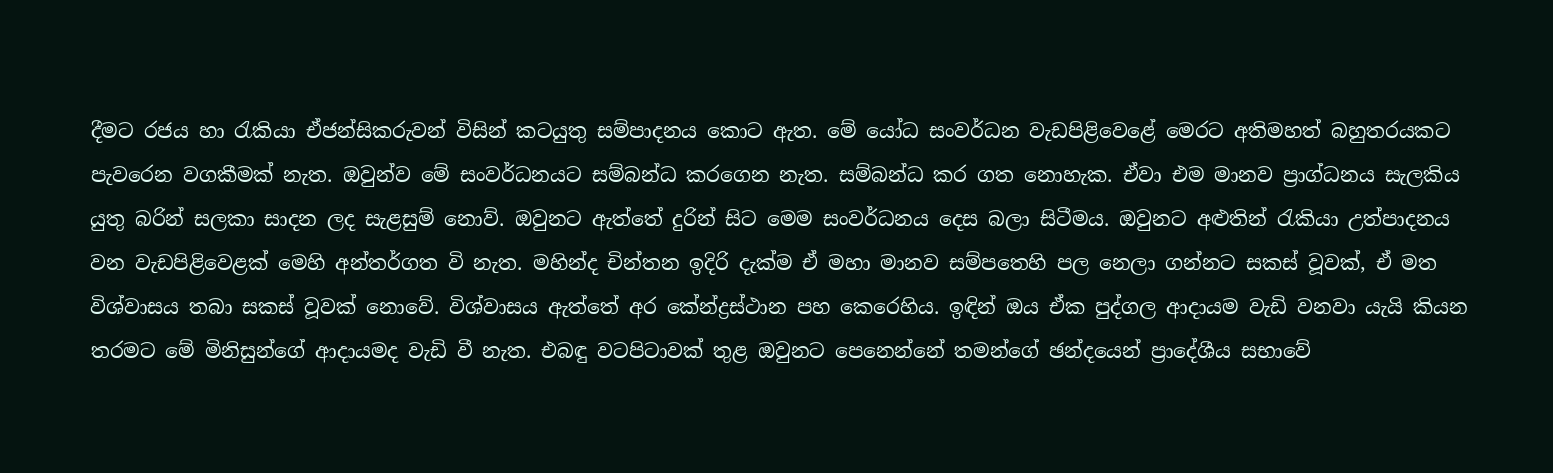දීමට රජය හා රැකියා ඒජන්සිකරුවන් විසින් කටයුතු සම්පාදනය කොට ඇත. මේ ‍යෝධ සංවර්ධන වැඩපිළිවෙළේ මෙරට අතිමහත් බහුතරයකට පැවරෙන වගකීමක් නැත. ඔවුන්ව මේ සංවර්ධනයට සම්බන්ධ කරගෙන නැත. සම්බන්ධ කර ගත නොහැක. ඒවා එම මානව ප්‍රාග්ධනය සැලකිය යුතු බරින් සලකා සාදන ලද සැළසුම් නොව්. ඔවුනට ඇත්තේ දුරින් සිට මෙම සංවර්ධනය දෙස බලා සිටීමය. ඔවුනට අළුතින් රැකියා උත්පාදනය වන වැඩපිළිවෙළක් මෙහි අන්තර්ගත වි නැත. මහින්ද චින්තන ඉදිරි දැක්ම ඒ මහා මානව සම්පතෙහි පල නෙලා ගන්නට සකස් වූවක්, ඒ මත විශ්වාසය තබා සකස් වූවක් නොවේ. විශ්වාසය ඇත්තේ අර කේන්ද්‍රස්ථාන පහ කෙරෙහිය. ඉඳින් ඔය ඒක පුද්ගල ආදායම වැඩි වනවා යැයි කියන තරමට මේ මිනිසුන්ගේ ආදායමද වැඩි වී නැත. එබඳු වටපිටාවක් තුළ ඔවුනට පෙනෙන්නේ තමන්ගේ ඡන්දයෙන් ප්‍රාදේශීය සභාවේ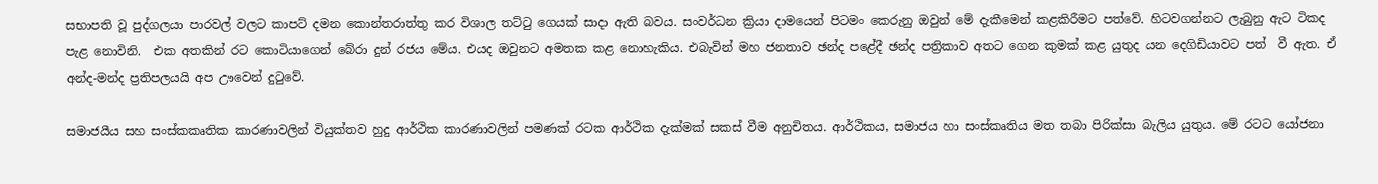සභාපති වූ පුද්ගලයා පාරවල් වලට කාපට් දමන කොන්තරාත්තු කර විශාල තට්ටු ගෙයක් සාදා ඇති බවය. සංවර්ධන ක්‍රියා දාමයෙන් පිටමං කෙරුනු ඔවුන් මේ දැකීමෙන් කළකිරීමට පත්වේ. හිටවගන්නට ලැබුනු ඇට ටිකද පැළ නොවිනි.  එක අතකින් රට කොටියාගෙන් බේරා දුන් රජය මේය. එයද ඔවුනට අමතක කළ නොහැකිය. එබැවින් මහ ජනතාව ඡන්ද පළේදී ඡන්ද පත්‍රිකාව අතට ගෙන කුමක් කළ යුතුද යන දෙගිඩියාවට පත්  වී ඇත. ඒ අන්ද-මන්ද ප්‍රතිපලයයි අප ඌවෙන් දුටුවේ.

සමාජයීය සහ සංස්කකෘතික කාරණාවලින් වියුක්තව හුදු ආර්ථික කාරණාවලින් පමණක් රටක ආර්ථික දැක්මක් සකස් වීම අනුචිතය. ආර්ථිකය, සමාජය හා සංස්කෘතිය මත තබා පිරික්සා බැලිය යුතුය. මේ රටට යෝජනා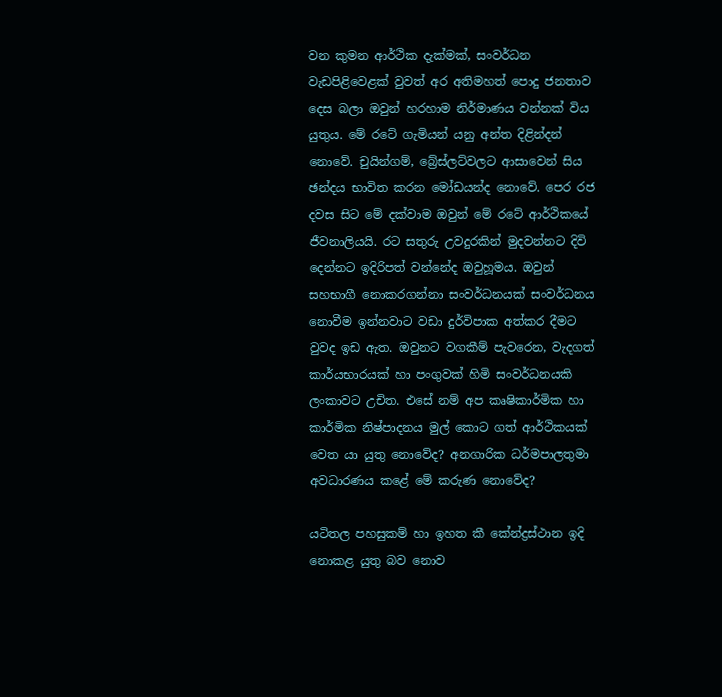වන කුමන ආර්ථික දැක්මක්, සංවර්ධන වැඩපිළිවෙළක් වුවත් අර අතිමහත් පොදු ජනතාව දෙස බලා ඔවුන් හරහාම නිර්මාණය වන්නක් විය යුතුය. මේ රටේ ගැමියන් යනු අන්ත දිළින්දන් නොවේ. චුයින්ගම්, බ්‍රේස්ලට්වලට ආසාවෙන් සිය ඡන්දය භාවිත කරන මෝඩයන්ද නොවේ. පෙර රජ දවස සිට මේ දක්වාම ඔවුන් මේ රටේ ආර්ථිකයේ ජීවනාලියයි. රට සතුරු උවදුරකින් මුදවන්නට දිවි දෙන්නට ඉදිරිපත් වන්නේද ඔවුහූමය. ඔවුන් සහභාගී නොකරගන්නා සංවර්ධනයක් සංවර්ධනය නොවීම ඉන්නවාට වඩා දුර්විපාක අත්කර දීමට වුවද ඉඩ ඇත. ඔවුනට වගකීම් පැවරෙන, වැදගත් කාර්යභාරයක් හා පංගුවක් හිමි සංවර්ධනයකි ලංකාවට උචිත. එසේ නම් අප කෘෂිකාර්මික හා කාර්මික නිෂ්පාදනය මුල් කොට ගත් ආර්ථිකයක් වෙත යා යුතු නොවේද? අනගාරික ධර්මපාලතුමා අවධාරණය කළේ මේ කරුණ නොවේද?

යටිතල පහසුකම් හා ඉහත කී කේන්ද්‍රස්ථාන ඉදි නොකළ යුතු බව නොව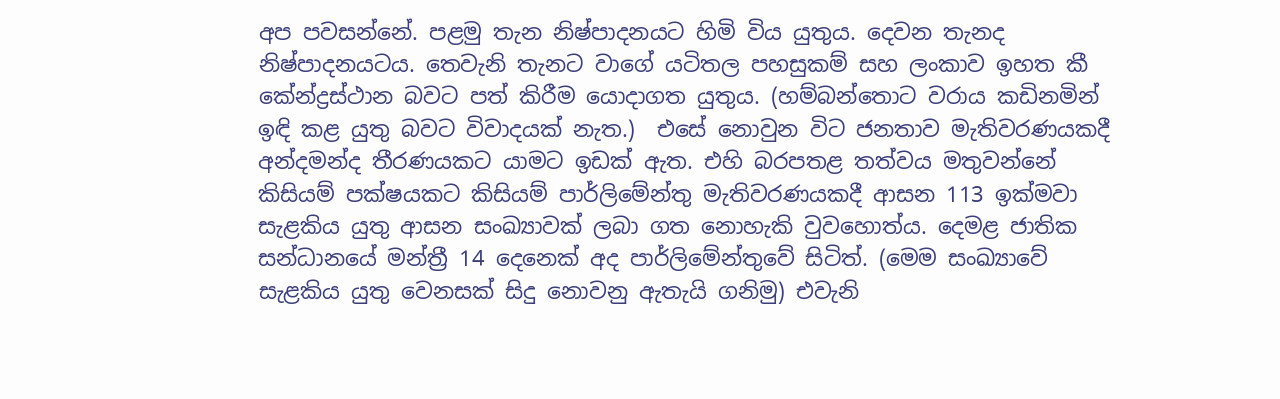අප පවසන්නේ. පළමු තැන නිෂ්පාදනයට හිමි විය යුතුය. දෙවන තැනද නිෂ්පාදනයටය. තෙවැනි තැනට වාගේ යටිතල පහසුකම් සහ ලංකාව ඉහත කී කේන්ද්‍රස්ථාන බවට පත් කිරීම යොදාගත යුතුය. (හම්බන්තොට වරාය කඩිනමින් ඉඳි කළ යුතු බවට විවාදයක් නැත.)  එසේ නොවුන විට ජනතාව මැතිවරණයකදී අන්දමන්ද තීරණයකට යාමට ඉඩක් ඇත. එහි බරපතළ තත්වය මතුවන්නේ කිසියම් පක්ෂයකට කිසියම් පාර්ලිමේන්තු මැතිවරණයකදී ආසන 113 ඉක්මවා සැළකිය යුතු ආසන සංඛ්‍යාවක් ලබා ගත නොහැකි වුවහොත්ය. දෙමළ ජාතික සන්ධානයේ මන්ත්‍රී 14 දෙනෙක් අද පාර්ලිමේන්තුවේ සිටිත්. (මෙම සංඛ්‍යාවේ සැළකිය යුතු වෙනසක් සිදු නොවනු ඇතැයි ගනිමු) එවැනි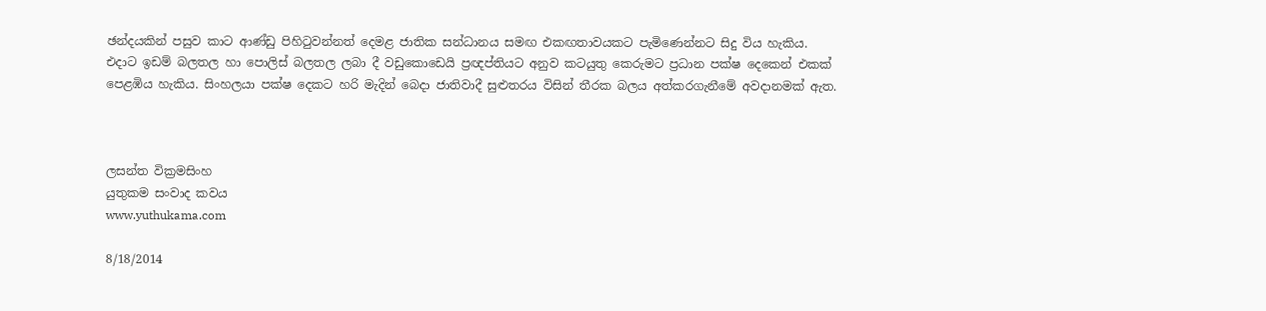ඡන්දයකින් පසුව කාට ආණ්ඩු පිහිටුවන්නත් දෙමළ ජාතික සන්ධානය සමඟ එකඟතාවයකට පැමිණෙන්නට සිදු විය හැකිය. එදාට ඉඩම් බලතල හා පොලිස් බලතල ලබා දී වඩුකොඩෙයි ප්‍රඥප්තියට අනුව කටයුතු කෙරුමට ප්‍රධාන පක්ෂ දෙකෙන් එකක් පෙළඹිය හැකිය. සිංහලයා පක්ෂ දෙකට හරි මැදින් බෙදා ජාතිවාදී සුළුතරය විසින් තීරක බලය අත්කරගැනීමේ අවදානමක් ඇත.



ලසන්ත වික්‍රමසිංහ
යුතුකම සංවාද කවය
www.yuthukama.com

8/18/2014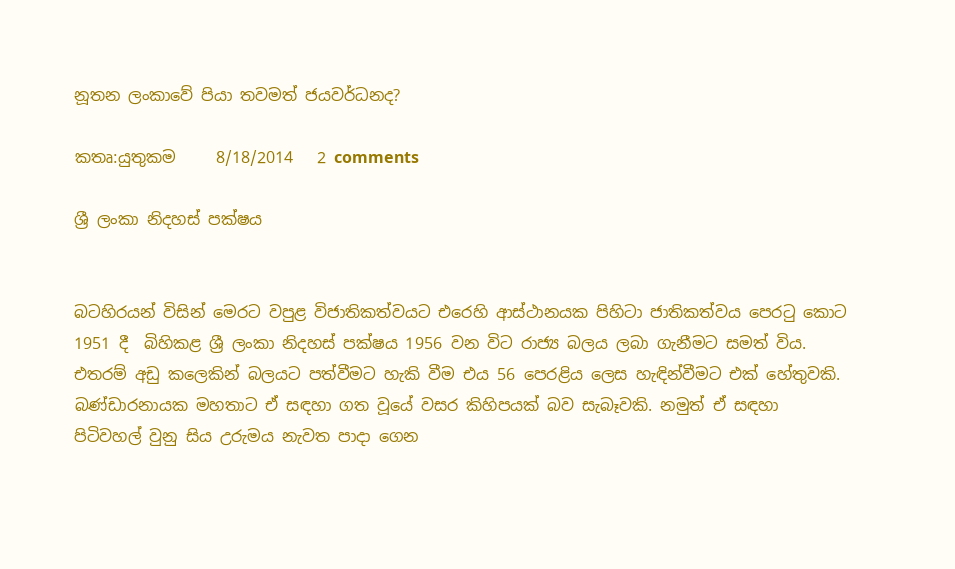නූතන ලංකාවේ පියා තවමත් ජයවර්ධනද?

කතෘ:යුතුකම     8/18/2014   2 comments

ශ්‍රී ලංකා නිදහස් පක්ෂය


බටහිරයන් විසින් මෙරට වපුළ විජාතිකත්වයට එරෙහි ආස්ථානයක පිහිටා ජාතිකත්වය පෙරටු කොට 1951 දී  බිහිකළ ශ්‍රී ලංකා නිදහස් පක්ෂය 1956 වන විට රාජ්‍ය බලය ලබා ගැනීමට සමත් විය. එතරම් අඩු කලෙකින් බලයට පත්වීමට හැකි වීම එය 56 පෙරළිය ලෙස හැඳින්වීමට එක් හේතුවකි. බණ්ඩාරනායක මහතාට ඒ සඳහා ගත වූයේ වසර කිහිපයක් බව සැබෑවකි. නමුත් ඒ සඳහා පිටිවහල් වුනු සිය උරුමය නැවත පාදා ගෙන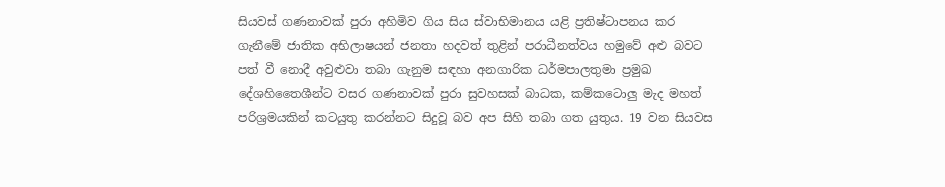සියවස් ගණනාවක් පුරා අහිමිව ගිය සිය ස්වාභිමානය යළි ප්‍රතිෂ්ටාපනය කර  ගැනීමේ ජාතික අභිලාෂයන් ජනතා හදවත් තුළින් පරාධීනත්වය හමුවේ අළු බවට පත් වී නොදී අවුළුවා තබා ගැනුම සඳහා අනගාරික ධර්මපාලතුමා ප්‍රමුඛ දේශහිතෛශීන්ට වසර ගණනාවක් පුරා සුවහසක් බාධක, කම්කටොලු මැද මහත් පරිශ්‍රමයකින් කටයුතු කරන්නට සිදුවූ බව අප සිහි තබා ගත යුතුය. 19 වන සියවස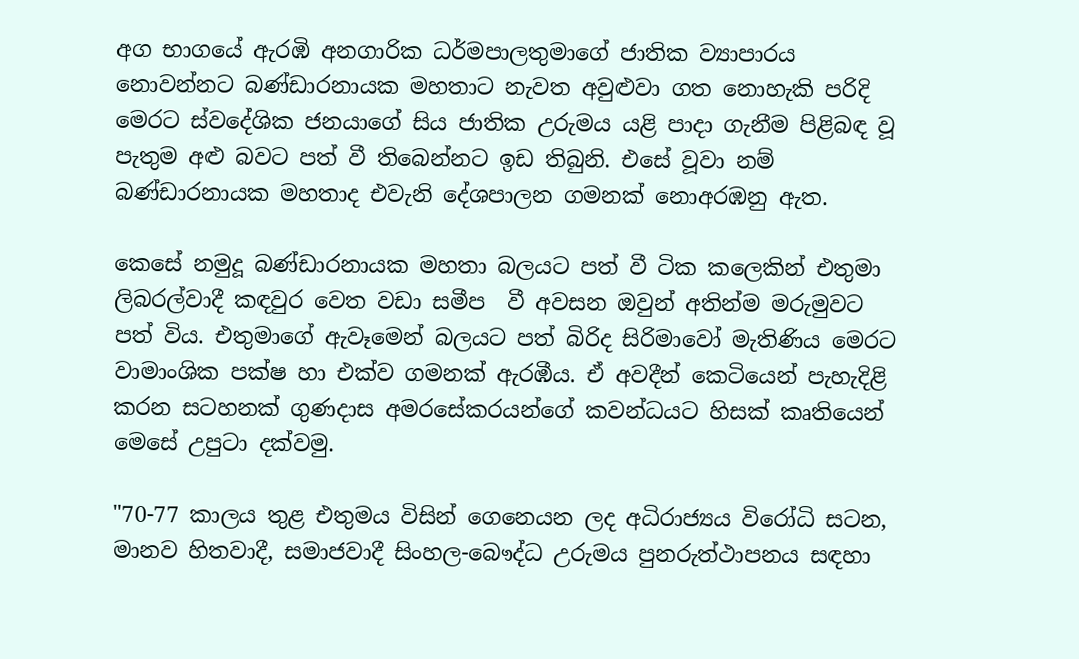අග භාගයේ ඇරඹි අනගාරික ධර්මපාලතුමාගේ ජාතික ව්‍යාපාරය නොවන්නට බණ්ඩාරනායක මහතාට නැවත අවුළුවා ගත නොහැකි පරිදි මෙරට ස්වදේශික ජනයාගේ සිය ජාතික උරුමය යළි පාදා ගැනීම පිළිබඳ වූ පැතුම අළු බවට පත් වී තිබෙන්නට ඉඩ තිබුනි. එසේ වූවා නම් බණ්ඩාරනායක මහතාද එවැනි දේශපාලන ගමනක් නොඅරඹනු ඇත.

කෙසේ නමුදූ බණ්ඩාරනායක මහතා බලයට පත් වී ටික කලෙකින් එතුමා ලිබරල්වාදී කඳවුර වෙත වඩා සමීප  වී අවසන ඔවුන් අතින්ම මරුමුවට පත් විය. එතුමාගේ ඇවෑමෙන් බලයට පත් බිරිද සිරිමාවෝ මැතිණිය මෙරට වාමාංශික පක්ෂ හා එක්ව ගමනක් ඇරඹීය. ඒ අවදීන් කෙටියෙන් පැහැදිළි කරන සටහනක් ගුණදාස අමරසේකරයන්ගේ කවන්ධයට හිසක් කෘතියෙන් මෙසේ උපුටා දක්වමු.

"70-77 කාලය තුළ එතුමය විසින් ගෙනෙයන ලද අධිරාජ්‍යය විරෝධි සටන, මානව හිතවාදී, සමාජවාදී සිංහල-බෞද්ධ උරුමය පුනරුත්ථාපනය සඳහා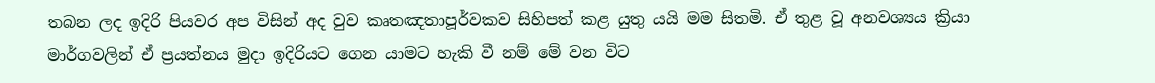තබන ලද ඉදිරි පියවර අප විසින් අද වුව කෘතඤතාපූර්වකව සිහිපත් කළ යුතු යයි මම සිතමි. ඒ තුළ වූ අනවශ්‍යය ක්‍රියා මාර්ගවලින් ඒ ප්‍රයත්නය මුදා ඉදිරියට ගෙන යාමට හැකි වී නම් මේ වන විට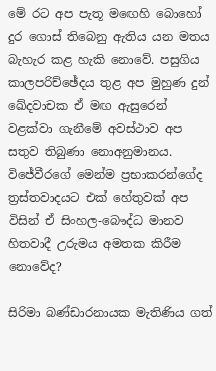මේ රට අප පැතූ මඟෙහි බොහෝ දුර ගොස් තිබෙනු ඇතිය යන මතය බැහැර කළ හැකි නොවේ. පසුගිය කාලපරිච්ඡේදය තුළ අප මුහුණ දුන් ඛේදවාචක ඒ මඟ ඇසුරෙන් වළක්වා ගැනීමේ අවස්ථාව අප සතුව තිබුණා නොඅනුමානය. විජේවීරගේ මෙන්ම ප්‍රභාකරන්ගේද ත්‍රස්තවාදයට එක් හේතුවක් අප විසින් ඒ සිංහල-බෞද්ධ මානව හිතවාදී උරුමය අමතක කිරීම නොවේද?

සිරිමා බණ්ඩාරනායක මැතිණිය ගත්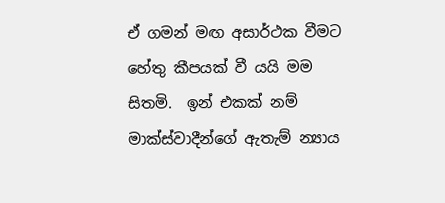ඒ ගමන් මඟ අසාර්ථක වීමට හේතු කීපයක් වී යයි මම සිතමි.  ඉන් එකක් නම් මාක්ස්වාදීන්ගේ ඇතැම් න්‍යාය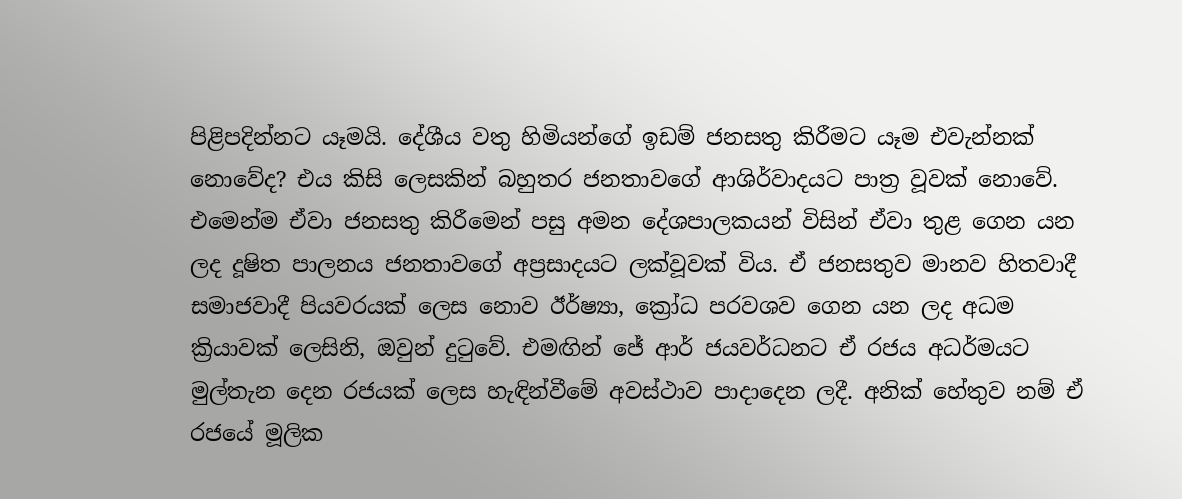පිළිපදින්නට යෑමයි. දේශීය වතු හිමියන්ගේ ඉඩම් ජනසතු කිරීමට යෑම එවැන්නක් නොවේද? එය කිසි ලෙසකින් බහුතර ජනතාවගේ ආශිර්වාදයට පාත්‍ර වූවක් නොවේ. එමෙන්ම ඒවා ජනසතු කිරීමෙන් පසු අමන දේශපාලකයන් විසින් ඒවා තුළ ගෙන යන ලද දූෂිත පාලනය ජනතාවගේ අප්‍රසාදයට ලක්වූවක් විය. ඒ ජනසතුව මානව හිතවාදී සමාජවාදී පියවරයක් ලෙස නොව ඊර්ෂ්‍යා, ක්‍රෝධ පරවශව ගෙන යන ලද අධම ක්‍රියාවක් ලෙසිනි, ඔවුන් දුටුවේ. එමඟින් ජේ ආර් ජයවර්ධනට ඒ රජය අධර්මයට මුල්තැන දෙන රජයක් ලෙස හැඳින්වීමේ අවස්ථාව පාදාදෙන ලදී. අනික් හේතුව නම් ඒ රජයේ මූලික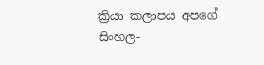ක්‍රියා කලාපය අපගේ සිංහල-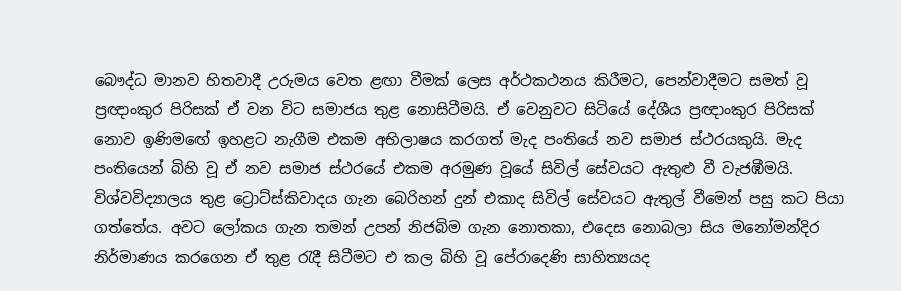බෞද්ධ මානව හිතවාදී උරුමය වෙත ළඟා වීමක් ලෙස අර්ථකථනය කිරීමට, පෙන්වාදීමට සමත් වූ ප්‍රඥාංකුර පිරිසක් ඒ වන විට සමාජය තුළ නොසිටීමයි. ඒ වෙනුවට සිටියේ දේශීය ප්‍රඥාංකුර පිරිසක් නොව ඉණිමඟේ ඉහළට නැගීම එකම අභිලාෂය කරගත් මැද පංතියේ නව සමාජ ස්ථරයකුයි. මැද පංතියෙන් බිහි වූ ඒ නව සමාජ ස්ථරයේ එකම අරමුණ වූයේ සිවිල් සේවයට ඇතුළු වී වැජඹීමයි. විශ්වවිද්‍යාලය තුළ ට්‍රොට්ස්කිවාදය ගැන බෙරිහන් දුන් එකාද සිවිල් සේවයට ඇතුල් වීමෙන් පසු කට පියා ගත්තේය. අවට ලෝකය ගැන තමන් උපන් නිජබිම ගැන නොතකා, එදෙස නොබලා සිය මනෝමන්දිර නිර්මාණය කරගෙන ඒ තුළ රැදී සිටීමට එ කල බිහි වූ පේරාදෙණි සාහිත්‍යයද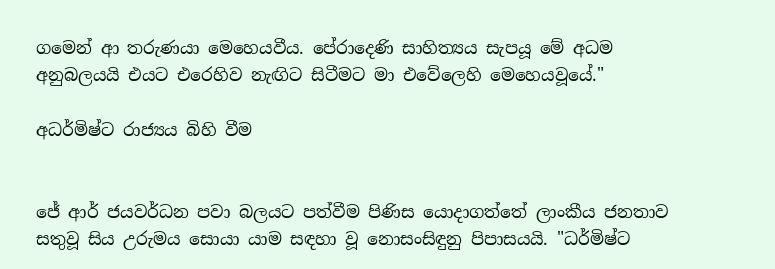ගමෙන් ආ තරුණයා මෙහෙයවීය. පේරාදෙණි සාහිත්‍යය සැපයූ මේ අධම අනුබලයයි එයට එරෙහිව නැඟිට සිටීමට මා එවේලෙහි මෙහෙයවූයේ."

අධර්මිෂ්ට රාජ්‍යය බිහි වීම


ජේ ආර් ජයවර්ධන පවා බලයට පත්වීම පිණිස යොදාගත්තේ ලාංකීය ජනතාව සතුවූ සිය උරුමය සොයා යාම සඳහා වූ නොසංසිඳුනු පිපාසයයි. "ධර්මිෂ්ට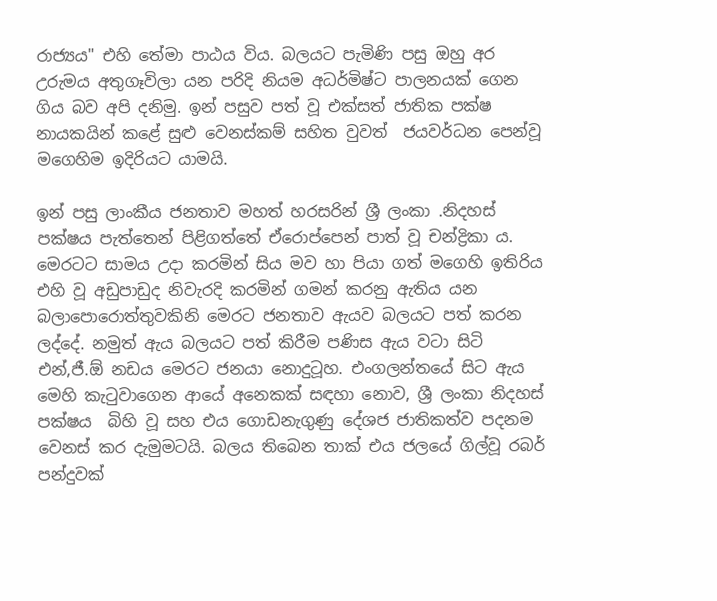රාජ්‍යය" එහි තේමා පාඨය විය. බලයට පැමිණි පසු ඔහු අර උරුමය අතුගෑවිලා යන පරිදි නියම අධර්මිෂ්ට පාලනයක් ගෙන ගිය බව අපි දනිමු. ඉන් පසුව පත් වූ එක්සත් ජාතික පක්ෂ නායකයින් කළේ සුළු වෙනස්කම් සහිත වුවත්  ජයවර්ධන පෙන්වූ මගෙහිම ඉදිරියට යාමයි.

ඉන් පසු ලාංකීය ජනතාව මහත් හරසරින් ශ්‍රී ලංකා .නිදහස් පක්ෂය පැත්තෙන් පිළිගත්තේ ඒරොප්පෙන් පාත් වූ චන්ද්‍රිකා ය. මෙරටට සාමය උදා කරමින් සිය මව හා පියා ගත් මගෙහි ඉතිරිය එහි වූ අඩුපාඩුද නිවැරදි කරමින් ගමන් කරනු ඇතිය යන බලාපොරොත්තුවකිනි මෙරට ජනතාව ඇයව බලයට පත් කරන ලද්දේ. නමුත් ඇය බලයට පත් කිරීම පණිස ඇය වටා සිටි එන්,ජී.ඕ නඩය මෙරට ජනයා නොදුටූහ. එංගලන්තයේ සිට ඇය මෙහි කැටුවාගෙන ආයේ අනෙකක් සඳහා නොව, ශ්‍රී ලංකා නිදහස් පක්ෂ‍ය  බිහි වූ සහ එය ගොඩනැගුණු දේශජ ජාතිකත්ව පදනම වෙනස් කර දැමුමටයි. බලය තිබෙන තාක් එය ජලයේ ගිල්වූ රබර් පන්දුවක්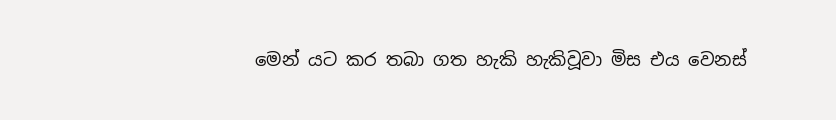මෙන් යට කර තබා ගත හැකි හැකිවූවා මිස එය වෙනස්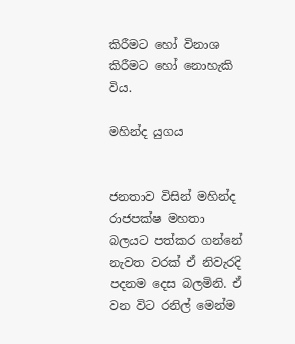කිරීමට හෝ විනාශ කිරීමට හෝ නොහැකි විය.

මහින්ද යුගය


ජනතාව විසින් මහින්ද රාජපක්ෂ මහතා බලයට පත්කර ගන්නේ නැවත වරක් ඒ නිවැරදි පදනම දෙස බලමිනි. ඒ වන විට රනිල් මෙන්ම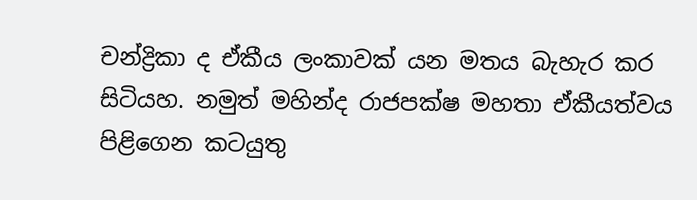චන්ද්‍රිකා ද ඒකීය ලංකාවක් යන මතය බැහැර කර සිටියහ. නමුත් මහින්ද රාජපක්ෂ මහතා ඒකීයත්වය පිළිගෙන කටයුතු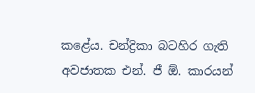කළේය. චන්ද්‍රිකා බටහිර ගැති අවජාතක එන්. ජී ඕ. කාරයන්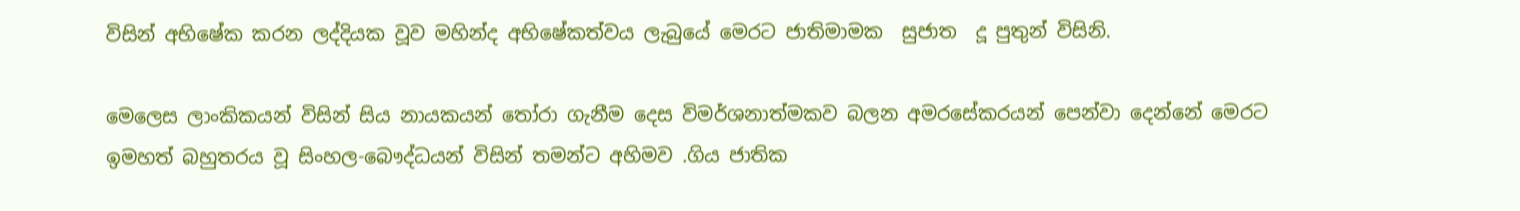විසින් අභිෂේක කරන ලද්දියක වූව මහින්ද අභිෂේකත්වය ලැබුයේ මෙරට ජාතිමාමක  සුජාත  දූ පුතුන් විසිනි.

මෙලෙස ලාංකිකයන් විසින් සිය නායකයන් තෝරා ගැනීම දෙස විමර්ශනාත්මකව බලන අමරසේකරයන් පෙන්වා දෙන්නේ මෙරට ඉමහත් බහුතරය වූ සිංහල-බෞද්ධයන් විසින් තමන්ට අහිමව .ගිය ජාතික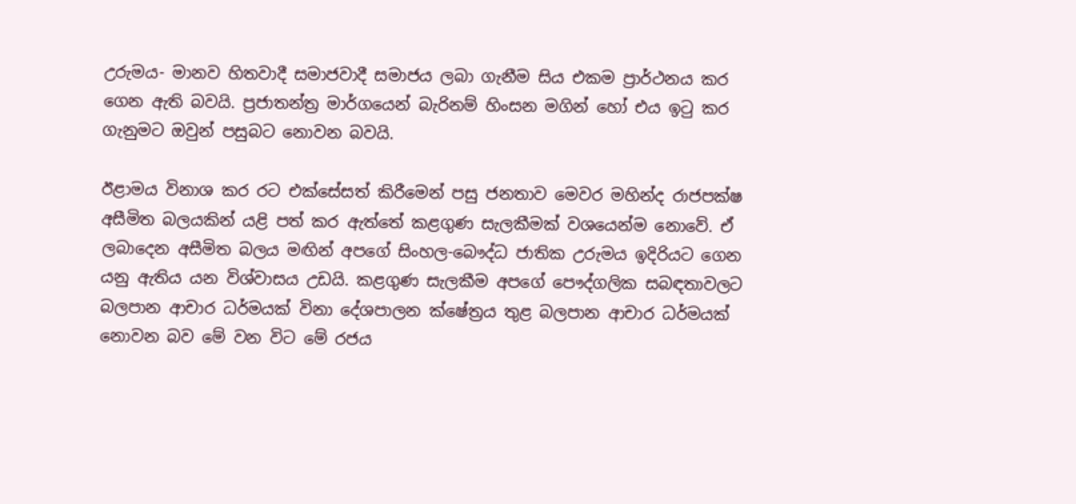උරුමය- මානව හිතවාදී සමාජවාදී සමාජය ලබා ගැනීම සිය එකම ප්‍රාර්ථනය කර ගෙන ඇති බවයි. ප්‍රජාතන්ත්‍ර මාර්ගයෙන් බැරිනම් හිංසන මගින් හෝ එය ඉටු කර ගැනුමට ඔවුන් පසුබට නොවන බවයි.

ඊළාමය විනාශ කර රට එක්සේසත් කිරීමෙන් පසු ජනතාව මෙවර මහින්ද රාජපක්ෂ අසීමිත බලයකින් යළි පත් කර ඇත්තේ කළගුණ සැලකීමක් වශයෙන්ම නොවේ. ඒ ලබාදෙන අසීමිත බලය මඟින් අපගේ සිංහල-බෞද්ධ ජාතික උරුමය ඉදිරියට ගෙන යනු ඇතිය යන විශ්වාසය උඩයි. කළගුණ සැලකීම අපගේ පෞද්ගලික සබඳතාවලට බලපාන ආචාර ධර්මයක් විනා දේශපාලන ක්ෂේත්‍රය තුළ බලපාන ආචාර ධර්මයක් නොවන බව මේ වන විට මේ රජය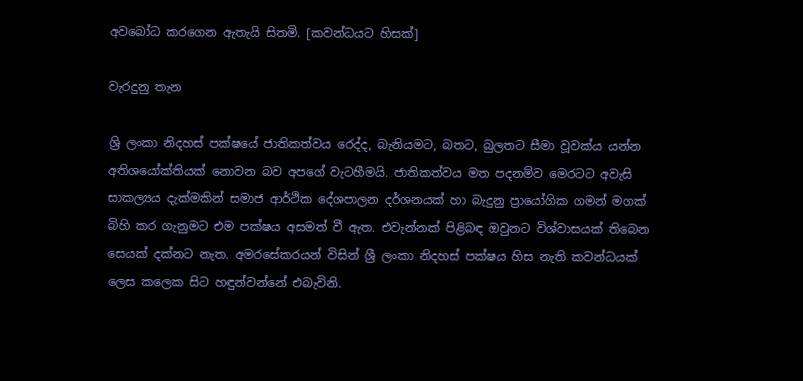අවබෝධ කරගෙන ඇතැයි සිතමි. [කවන්ධයට හිසක්]

වැරදුනු තැන

ශ්‍රි ලංකා නිදහස් පක්ෂයේ ජාතිකත්වය රෙද්ද, බැනියමට, බතට, බුලතට සීමා වූවක්ය යන්න අතිශයෝක්තියක් නොවන බව අපගේ වැටහීමයි. ජාතිකත්වය මත පදනම්ව මෙරටට අවැසි සාකල්‍යය දැක්මකින් සමාජ ආර්ථික දේශපාලන දර්ශනයක් හා බැදුනු ප්‍රායෝගික ගමන් මගක් බිහි කර ගැනුමට එම පක්ෂය අසමත් වී ඇත. එවැන්නක් පිළිබඳ ඔවුනට විශ්වාසයක් තිබෙන සෙයක් දක්නට නැත. අමරසේකරයන් විසින් ශ්‍රී ලංකා නිදහස් පක්ෂය හිස නැති කවන්ධයක් ලෙස කලෙක සිට හඳුන්වන්නේ එබැවිනි.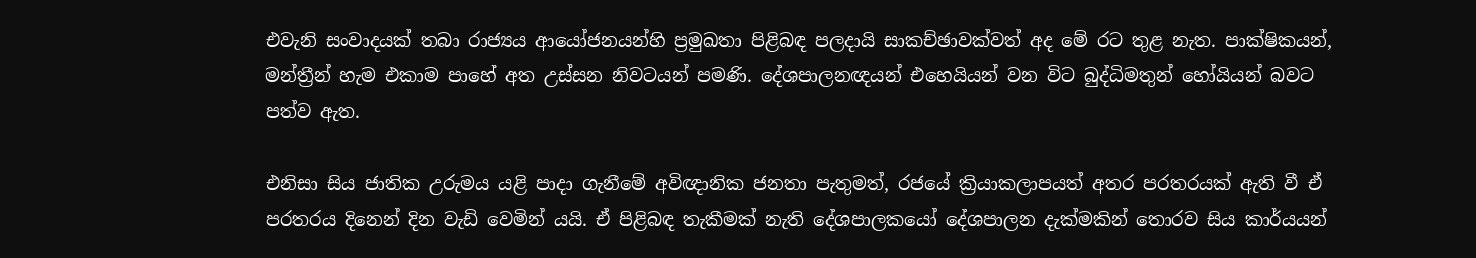එවැනි සංවාදයක් තබා රාජ්‍යය ආයෝජනයන්හි ප්‍රමුඛතා පිළිබඳ පලදායි සාකච්ඡාවක්වත් අද මේ රට තුළ නැත. පාක්ෂිකයන්, මන්ත්‍රීන් හැම එකාම පාහේ අත උස්සන නිවටයන් පමණි. දේශපාලනඥයන් එහෙයියන් වන විට බුද්ධිමතුන් හෝයියන් බවට පත්ව ඇත.

එනිසා සිය ජාතික උරුමය යළි පාදා ගැනීමේ අවිඥානික ජනතා පැතුමත්, රජයේ ක්‍රියාකලාපයත් අතර පරතරයක් ඇති වී ඒ පරතරය දිනෙන් දින වැඩි වෙමින් යයි. ඒ පිළිබඳ තැකීමක් නැති දේශපාලකයෝ දේශපාලන දැක්මකින් තොරව සිය කාර්යයන්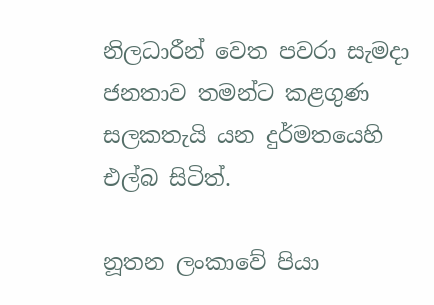නිලධාරීන් වෙත පවරා සැමදා ජනතාව තමන්ට කළගුණ සලකතැයි යන දුර්මතයෙහි එල්බ සිටිත්.

නූතන ලංකාවේ පියා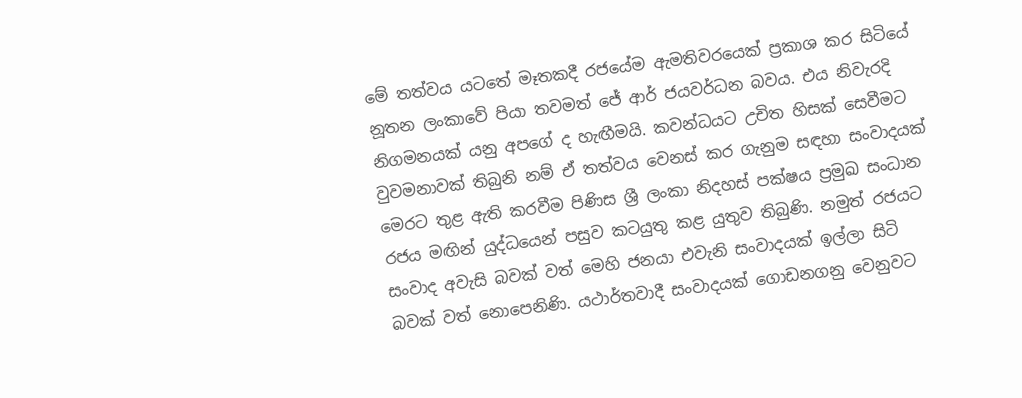මේ තත්වය යටතේ මෑතකදී රජයේම ඇමතිවරයෙක් ප්‍රකාශ කර සිටියේ නූතන ලංකාවේ පියා තවමත් ජේ ආර් ජයවර්ධන බවය. එ‍ය නිවැරදි නිගමනයක් යනු අපගේ ද හැඟීමයි. කවන්ධයට උචිත හිසක් සෙවීමට වුවමනාවක් තිබුනි නම් ඒ තත්වය වෙනස් කර ගැනුම සඳහා සංවාදයක් මෙරට තුළ ඇති කරවීම පිණිස ශ්‍රී ලංකා නිදහස් පක්ෂය ප්‍රමුඛ සංධාන රජය මඟින් යුද්ධයෙන් පසුව කටයුතු කළ යුතුව තිබුණි. නමුත් රජයට සංවාද අවැසි බවක් වත් මෙහි ජනයා එවැනි සංවාදයක් ඉල්ලා සිටි බවක් වත් නොපෙනිණි. යථාර්තවාදී සංවාදයක් ගොඩනගනු වෙනුවට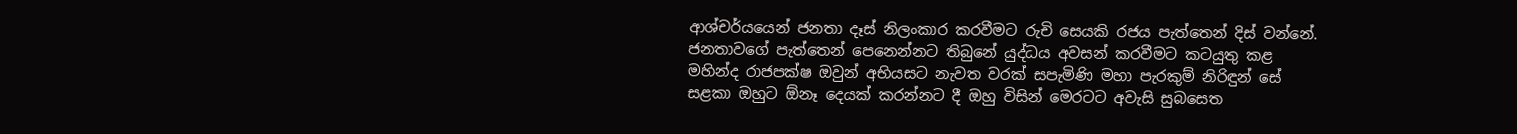ආශ්චර්යයෙන් ජනතා දෑස් නිලංකාර කරවීමට රුචි සෙයකි රජය පැත්තෙන් දිස් වන්නේ. ජනතාවගේ පැත්තෙන් පෙනෙන්නට තිබුනේ යුද්ධය අවසන් කරවීමට කටයුතු කළ මහින්ද රාජපක්ෂ ඔවුන් අභියසට නැවත වරක් සපැමිණි මහා පැරකුම් නිරිඳුන් සේ සළකා ඔහුට ඕනෑ දෙයක් කරන්නට දී ඔහු විසින් මෙරටට අවැසි සුබසෙත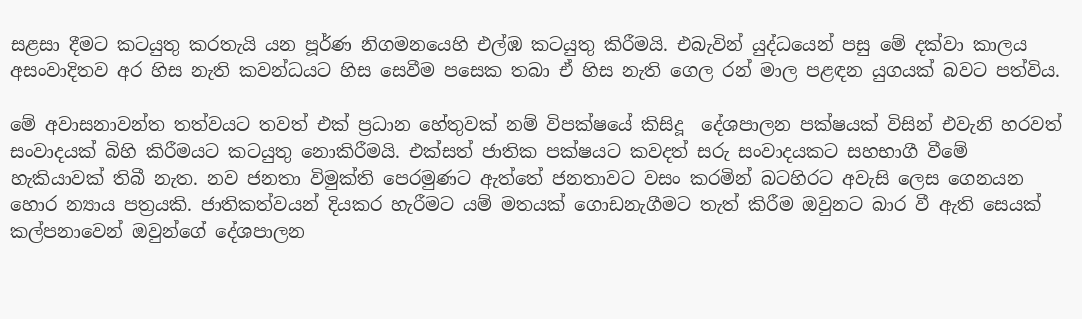සළසා දීමට කටයුතු කරතැයි යන පූර්ණ නිගමනයෙහි එල්ඹ කටයුතු කිරීමයි. එබැවින් යුද්ධයෙන් පසු මේ දක්වා කාලය අසංවාදිතව අර හිස නැති කවන්ධයට හිස සෙවීම පසෙක තබා ඒ හිස නැති ගෙල රන් මාල පළඳන යුගයක් බවට පත්විය.

මේ අවාසනාවන්ත තත්වයට තවත් එක් ප්‍රධාන හේතුවක් නම් විපක්ෂයේ කිසිදූ  දේශපාලන පක්ෂයක් විසින් එවැනි හරවත් සංවාදයක් බිහි කිරීමයට කටයුතු නොකිරීමයි. එක්සත් ජාතික පක්ෂයට කවදත් සරු සංවාදයකට සහභාගී වීමේ හැකියාවක් තිබී නැත. නව ජනතා විමුක්ති පෙරමුණට ඇත්තේ ජනතාවට වසං කරමින් බටහිරට අවැසි ලෙස ගෙනයන හොර න්‍යාය පත්‍රයකි. ජාතිකත්වයන් දියකර හැරීමට යම් මතයක් ගොඩනැගීමට තැත් කිරීම ඔවුනට බාර වී ඇති සෙයක් කල්පනාවෙන් ඔවුන්ගේ දේශපාලන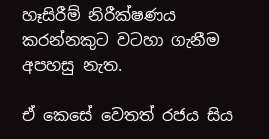හෑසිරීම් නිරීක්ෂණය කරන්නකුට වටහා ගැනීම අපහසු නැත.

ඒ කෙසේ වෙතත් රජය සිය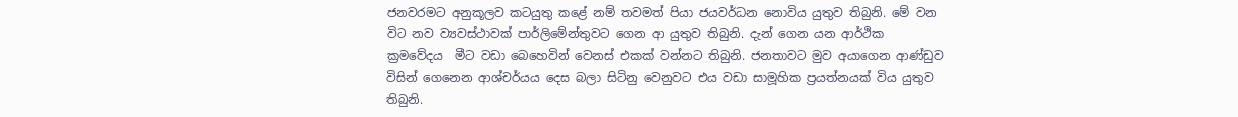ජනවරමට අනුකූලව කටයුතු කළේ නම් තවමත් පියා ජයවර්ධන නොවිය යුතුව තිබුනි. මේ වන විට නව ව්‍යවස්ථාවක් පාර්ලිමේන්තුවට ගෙන ආ යුතුව තිබුනි. දැන් ගෙන යන ආර්ථික ක්‍රමවේදය  මීට වඩා බෙහෙවින් වෙනස් එකක් වන්නට තිබුනි. ජනතාවට මුව අයාගෙන ආණ්ඩුව විසින් ගෙනෙන ආශ්චර්යය දෙස බලා සිටිනු වෙනුවට එය වඩා සාමූහික ප්‍රයත්නයක් විය යුතුව තිබුනි.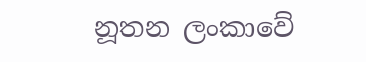නූතන ලංකාවේ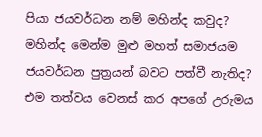පියා ජයවර්ධන නම් මහින්ද කවුද? මහින්ද මෙන්ම මුළු මහත් සමාජයම ජයවර්ධන පුත්‍රයන් බවට පත්වී නැතිද? එම තත්වය වෙනස් කර අපගේ උරුමය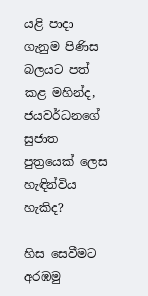යළි පාදා ගැනුම පිණිස බලයට පත් කළ මහින්ද, ජයවර්ධනගේ සුජාත පුත්‍රයෙක් ලෙස හැඳින්විය හැකිද?

හිස සෙවීමට අරඹමු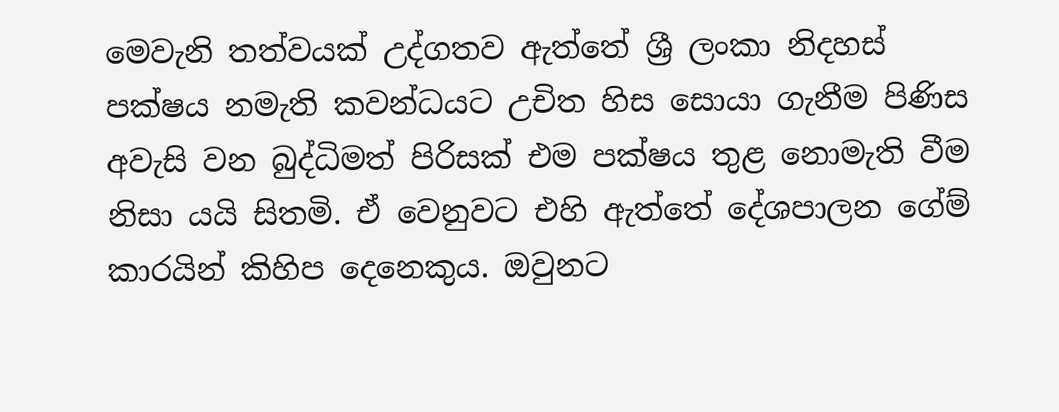මෙවැනි තත්වයක් උද්ගතව ඇත්තේ ශ්‍රී ලංකා නිදහස් පක්ෂය නමැති කවන්ධයට උචිත හිස සොයා ගැනීම පිණිස අවැසි වන බුද්ධිමත් පිරිසක් එම පක්ෂය තුළ නොමැති වීම නිසා යයි සිතමි. ඒ වෙනුවට එහි ඇත්තේ දේශපාලන ගේම් කාරයින් කිහිප දෙනෙකුය. ඔවුනට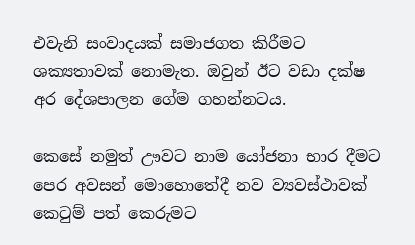එවැනි සංවාදයක් සමාජගත කිරීමට ශක්‍යතාවක් නොමැත. ඔවුන් ඊට වඩා දක්ෂ අර දේශපාලන ගේම ගහන්නටය.

කෙසේ නමුත් ඌවට නාම යෝජනා භාර දීමට පෙර අවසන් මොහොතේදී නව ව්‍යවස්ථාවක් කෙටුම් පත් කෙරුමට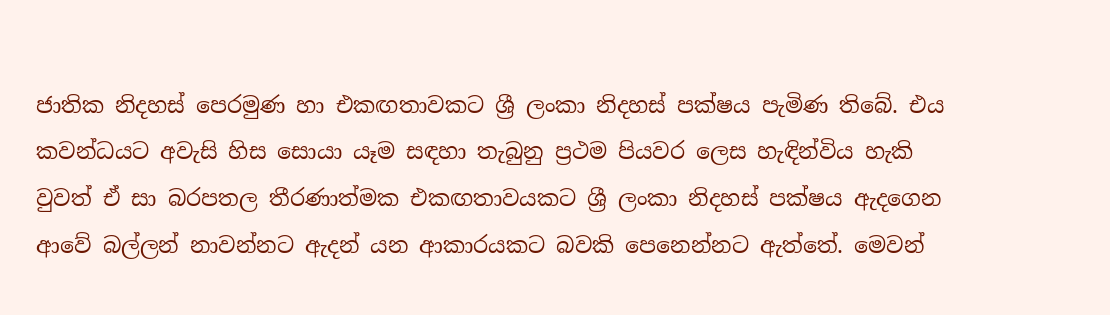ජාතික නිදහස් පෙරමුණ හා එකඟතාවකට ශ්‍රී ලංකා නිදහස් පක්ෂය පැමිණ තිබේ. එය කවන්ධයට අවැසි හිස සොයා යෑම සඳහා තැබුනු ප්‍රථම පියවර ලෙස හැඳින්විය හැකි වුවත් ඒ සා බරපතල තීරණාත්මක එකඟතාවයකට ශ්‍රී ලංකා නිදහස් පක්ෂය ඇදගෙන ආවේ බල්ලන් නාවන්නට ඇදන් යන ආකාරයකට බවකි පෙනෙන්නට ඇත්තේ. මෙවන්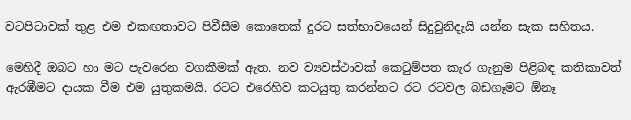වටපිටාවක් තුළ එම එකඟතාවට පිවීසීම කොතෙක් දුරට සත්භාවයෙන් සිදුවුනිදැයි යන්න සැක සහිතය.

මෙහිදී ඔබට හා මට පැවරෙන වගකීමක් ඇත. නව ව්‍යවස්ථාවක් කෙටුම්පත කැර ගැනුම පිළිබඳ කතිකාවත් ඇරඹීමට දායක වීම එම යුතුකමයි. රටට එරෙහිව කටයුතු කරන්නට රට රටවල බඩගෑමට ඕනෑ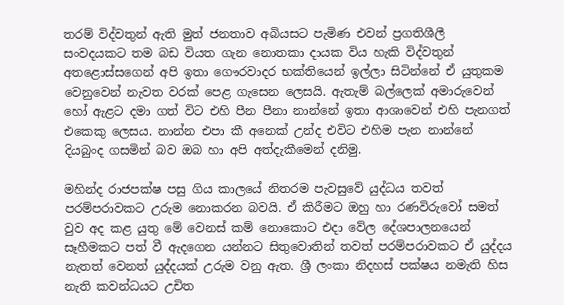තරම් විද්වතුන් ඇති මුත් ජනතාව අබියසට පැමිණ එවන් ප්‍රගතිශීලී සංවදයකට තම බඩ වියත ගැන නොතකා දායක විය හැකි විද්වතුන් අතළොස්සගෙන් අපි ඉතා ගෞරවාදර භක්තියෙන් ඉල්ලා සිටින්නේ ඒ යුතුකම වෙනුවෙන් නැවත වරක් පෙළ ගැසෙන ලෙසයි. ඇතැම් බල්ලෙක් අමාරුවෙන් හෝ ඇළට දමා ගත් විට එහි පීන පීනා නාන්නේ ඉතා ආශාවෙන් එහි පැනගත් එකෙකු ලෙසය. නාන්න එපා කී අනෙක් උන්ද එවිට එහිම පැන නාන්නේ දියබුංද ගසමින් බව ඔබ හා අපි අත්දැකීමෙන් දනිමු.

මහින්ද රාජපක්ෂ පසු ගිය කාලයේ නිතරම පැවසුවේ යුද්ධය තවත් පරම්පරාවකට උරුම නොකරන බවයි. ඒ කිරීමට ඔහු හා රණවිරුවෝ සමත් වුව අද කළ යුතු මේ වෙනස් කම් නොකොට එදා වේල දේශපාලනයෙන් සෑහීමකට පත් වී ඇදගෙන යන්නට සිතුවොතින් තවත් පරම්පරාවකට ඒ යුද්දය නැතත් වෙනත් යුද්දයක් උරුම වනු ඇත. ශ්‍රී ලංකා නිදහස් පක්ෂය නමැති හිස නැති කවන්ධයට උචිත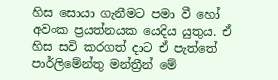හිස සොයා ගැනීමට පමා වී හෝ අවංක ප්‍රයත්නයක යෙදිය යුතුය. ඒ හිස සවි කරගත් දාට ඒ පැත්තේ පාර්ලිමේන්තු මන්ත්‍රීන් මේ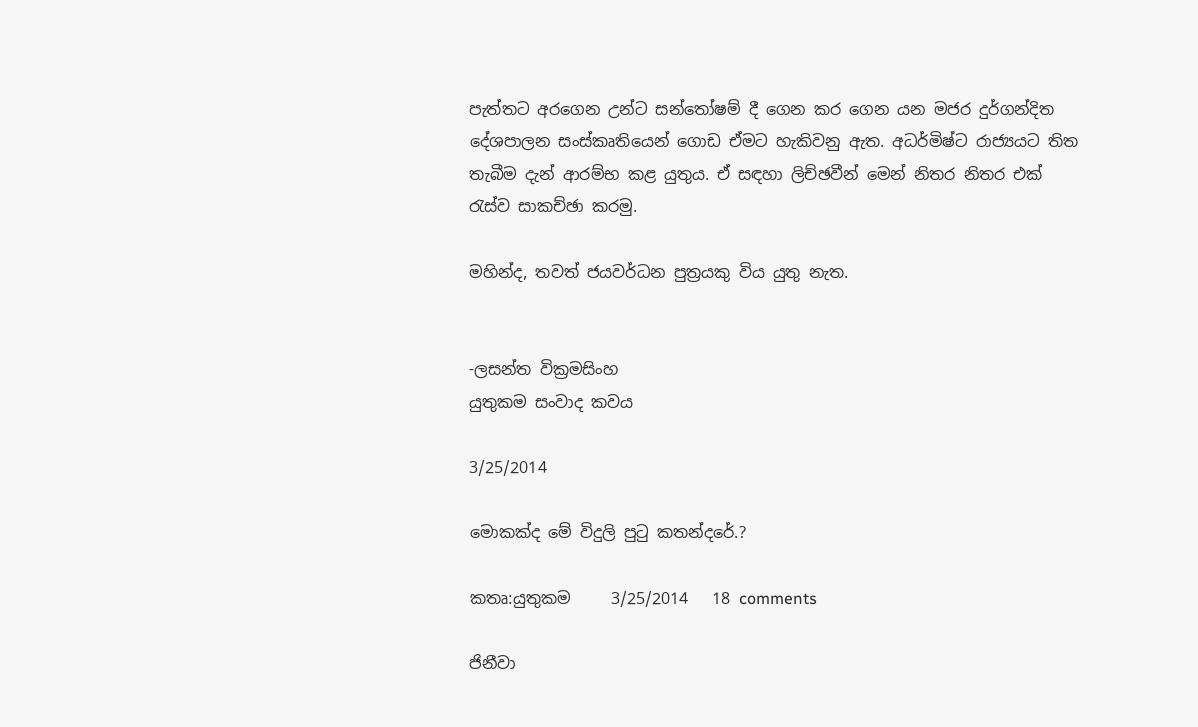පැත්තට අරගෙන උන්ට සන්තෝෂම් දී ගෙන කර ගෙන යන මජර දුර්ගන්දිත දේශපාලන සංස්කෘතියෙන් ගොඩ ඒමට හැකිවනු ඇත. අධර්මිෂ්ට රාජ්‍යයට තිත තැබීම දැන් ආරම්භ කළ යුතුය. ඒ සඳහා ලිච්ඡවීන් මෙන් නිතර නිතර එක් රැස්ව සාකච්ඡා කරමු.

මහින්ද, තවත් ජයවර්ධන පුත්‍රයකු විය යුතු නැත.


-ලසන්ත වික්‍රමසිංහ
යුතුකම සංවාද කවය

3/25/2014

මොකක්ද මේ විදුලි පුටු කතන්දරේ.?

කතෘ:යුතුකම     3/25/2014   18 comments

ජිනීවා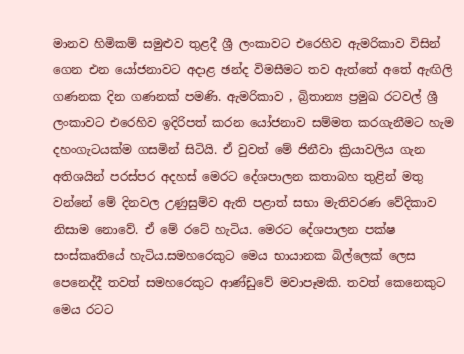මානව හිමිකම් සමුළුව තුළදී ශ්‍රී ලංකාවට එරෙහිව ඇමරිකාව විසින් ගෙන එන යෝජනාවට අදාළ ඡන්ද විමසීමට තව ඇත්තේ අතේ ඇඟිලි ගණනක දින ගණනක් පමණි. ඇමරිකාව , බ්‍රිතාන්‍ය ප්‍රමුඛ රටවල් ශ්‍රී ලංකාවට එරෙහිව ඉදිරිපත් කරන යෝජනාව සම්මත කරගැනීමට හැම දහංගැටයක්ම ගසමින් සිටියි. ඒ වුවත් මේ ජිනීවා ක්‍රියාවලිය ගැන අතිශයින් පරස්පර අදහස් මෙරට දේශපාලන කතාබහ තුළින් මතු වන්නේ මේ දිනවල උණුසුම්ව ඇති පළාත් සභා මැතිවරණ වේදිකාව නිසාම නොවේ. ඒ මේ රටේ හැටිය. මෙරට දේශපාලන පක්ෂ සංස්කෘතියේ හැටිය.සමහරෙකුට මෙය භායානක බිල්ලෙක් ලෙස පෙනෙද්දී තවත් සමහරෙකුට ආණ්ඩුවේ මවාපෑමකි. තවත් කෙනෙකුට මෙය රටට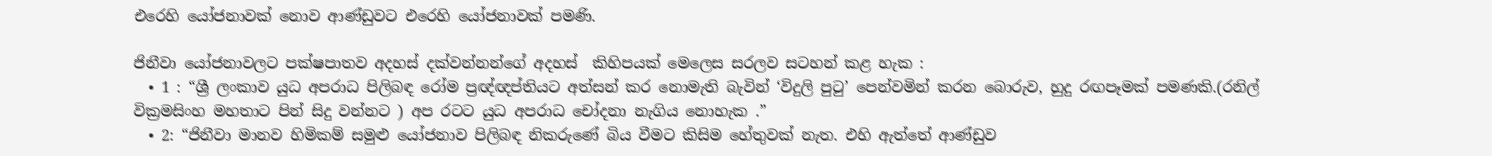එරෙහි යෝජනාවක් නොව ආණ්ඩුවට එරෙහි යෝජනාවක් පමණි.

ජිනීවා යෝජනාවලට පක්ෂපාතව අදහස් දක්වන්නන්ගේ අදහස්  කිහිපයක් මෙලෙස සරලව සටහන් කළ හැක :
  • 1 : “ශ්‍රී ලංකාව යුධ අපරාධ පිලිබඳ රෝම ප්‍රඥ්ඥප්තියට අත්සන් කර නොමැති බැවින් ‘විදුලි පුටු’ පෙන්වමින් කරන බොරුව, හුදු රඟපෑමක් පමණකි.(රනිල් වික්‍රමසිංහ මහතාට පින් සිදු වන්නට ) අප රටට යුධ අපරාධ චෝදනා නැගිය නොහැක .”
  • 2: “ජිනීවා මානව හිමිකම් සමුළු යෝජනාව පිලිබඳ නිකරුණේ බිය වීමට කිසිම හේතුවක් නැත. එහි ඇත්තේ ආණ්ඩුව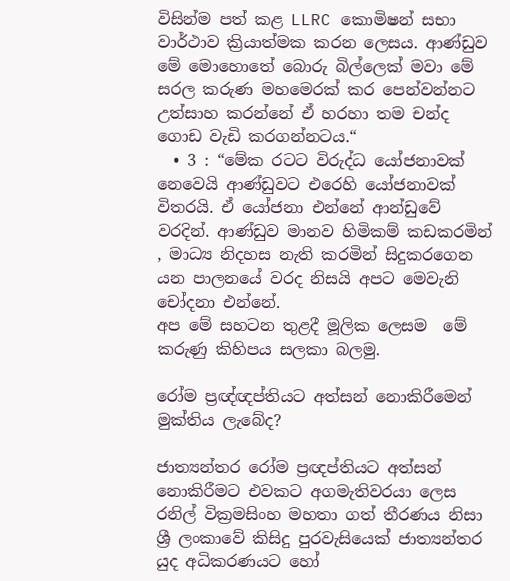විසින්ම පත් කළ LLRC කොමිෂන් සභා වාර්ථාව ක්‍රියාත්මක කරන ලෙසය. ආණ්ඩුව මේ මොහොතේ බොරු බිල්ලෙක් මවා මේ සරල කරුණ මහමෙරක් කර පෙන්වන්නට උත්සාහ කරන්නේ ඒ හරහා තම චන්ද ගොඩ වැඩි කරගන්නටය.“
  • 3 : “මේක රටට විරුද්ධ යෝජනාවක් නෙවෙයි ආණ්ඩුවට එරෙහි යෝජනාවක් විතරයි. ඒ යෝජනා එන්නේ ආන්ඩුවේ වරදින්. ආණ්ඩුව මානව හිමිකම් කඩකරමින් , මාධ්‍ය නිදහස නැති කරමින් සිදුකරගෙන යන පාලනයේ වරද නිසයි අපට මෙවැනි චෝදනා එන්නේ.
අප මේ සහටන තුළදී මූලික ලෙසම  මේ කරුණු කිහිපය සලකා බලමු.

රෝම ප්‍රඥ්ඥප්තියට අත්සන් නොකිරීමෙන් මුක්තිය ලැබේද?

ජාත්‍යන්තර රෝම ප්‍රඥප්තියට අත්සන් නොකිරීමට එවකට අගමැතිවරයා ලෙස රනිල් වික්‍රමසිංහ මහතා ගත් තීරණය නිසා ශ්‍රී ලංකාවේ කිසිදු පුරවැසියෙක්‌ ජාත්‍යන්තර යුද අධිකරණයට හෝ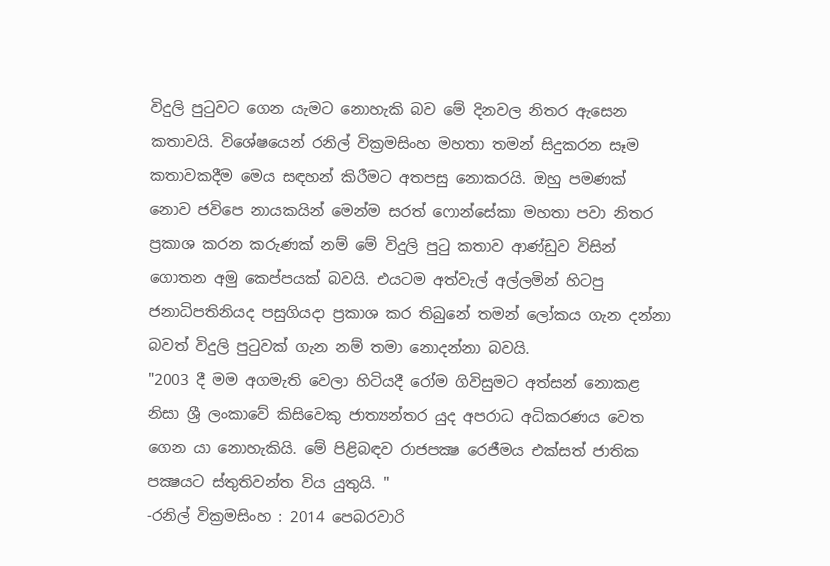විදුලි පුටුවට ගෙන යැමට නොහැකි බව මේ දිනවල නිතර ඇසෙන කතාවයි. විශේෂයෙන් රනිල් වික්‍රමසිංහ මහතා තමන් සිදුකරන සෑම කතාවකදීම මෙය සඳහන් කිරීමට අතපසු නොකරයි. ඔහු පමණක් නොව ජවිපෙ නායකයින් මෙන්ම සරත් ෆොන්සේකා මහතා පවා නිතර ප්‍රකාශ කරන කරුණක් නම් මේ විදුලි පුටු කතාව ආණ්ඩුව විසින්  ගොතන අමු කෙප්පයක් බවයි. එයටම අත්වැල් අල්ලමින් හිටපු ජනාධිපතිනියද පසුගියදා ප්‍රකාශ කර තිබුනේ තමන් ලෝකය ගැන දන්නා බවත් විදුලි පුටුවක් ගැන නම් තමා නොදන්නා බවයි.
"2003 දී මම අගමැති වෙලා හිටියදී රෝම ගිවිසුමට අත්සන් නොකළ නිසා ශ්‍රී ලංකාවේ කිසිවෙකු ජාත්‍යන්තර යුද අපරාධ අධිකරණය වෙත ගෙන යා නොහැකියි. මේ පිළිබඳව රාජපක්‍ෂ රෙජීමය එක්සත් ජාතික පක්‍ෂයට ස්තුතිවන්ත විය යුතුයි. "
-රනිල් වික්‍රමසිංහ : 2014 පෙබරවාරි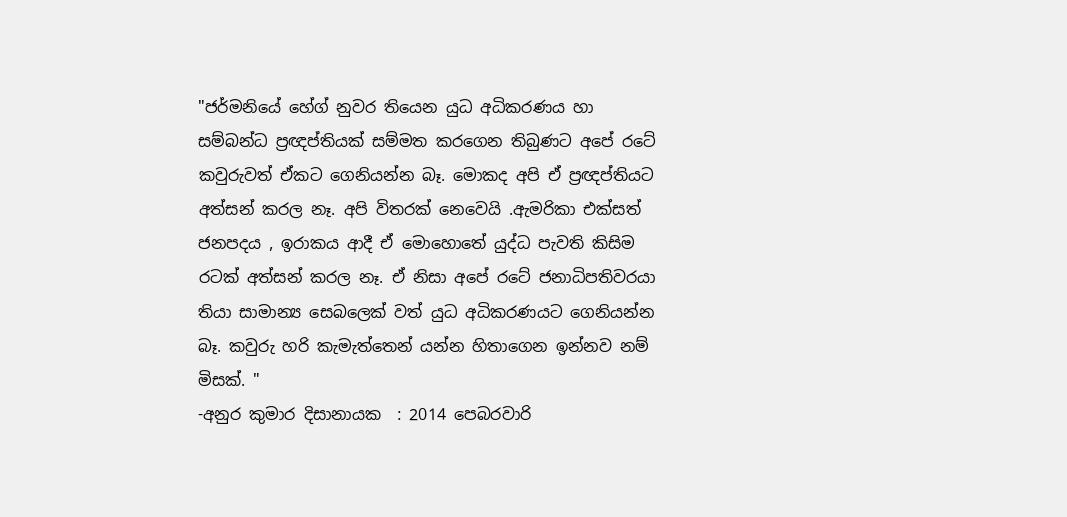"ජර්මනියේ හේග් නුවර තියෙන යුධ අධිකරණය හා සම්බන්ධ ප්‍රඥප්තියක් සම්මත කරගෙන තිබුණට අපේ රටේ කවුරුවත් ඒකට ගෙනියන්න බෑ. මොකද අපි ඒ ප්‍රඥප්තියට අත්සන් කරල නෑ. අපි විතරක් නෙවෙයි .ඇමරිකා එක්සත් ජනපදය , ඉරාකය ආදී ඒ මොහොතේ යුද්ධ පැවති කිසිම රටක් අත්සන් කරල නෑ. ඒ නිසා අපේ රටේ ජනාධිපතිවරයා තියා සාමාන්‍ය සෙබලෙක් වත් යුධ අධිකරණයට ගෙනියන්න බෑ. කවුරු හරි කැමැත්තෙන් යන්න හිතාගෙන ඉන්නව නම් මිසක්. "
-අනුර කුමාර දිසානායක  : 2014 පෙබරවාරි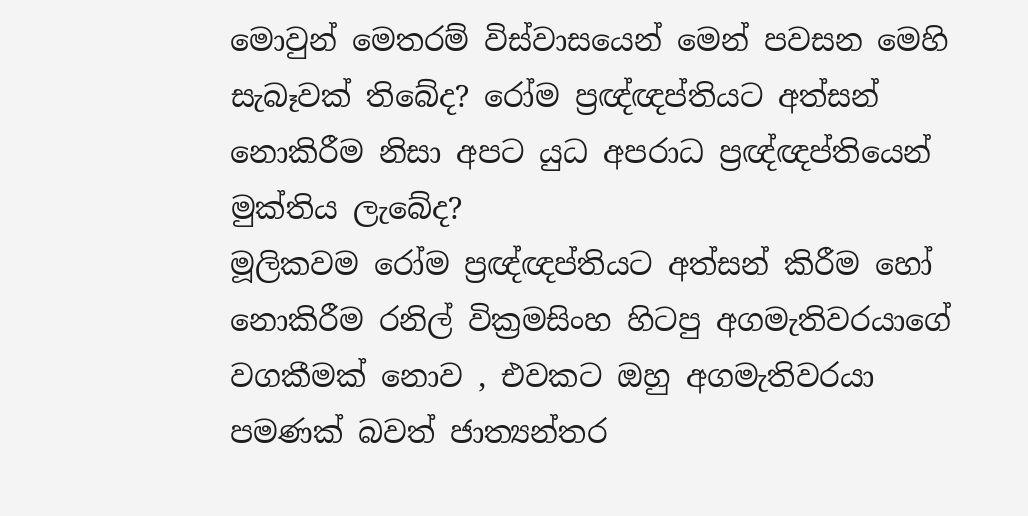මොවුන් මෙතරම් විස්වාසයෙන් මෙන් පවසන මෙහි සැබෑවක් තිබේද? රෝම ප්‍රඥ්ඥප්තියට අත්සන් නොකිරීම නිසා අපට යුධ අපරාධ ප්‍රඥ්ඥප්තියෙන් මුක්තිය ලැබේද?
මූලිකවම රෝම ප්‍රඥ්ඥප්තියට අත්සන් කිරීම හෝ නොකිරීම රනිල් වික්‍රමසිංහ හිටපු අගමැතිවරයාගේ වගකීමක් නොව , එවකට ඔහු අගමැතිවරයා පමණක් බවත් ජාත්‍යන්තර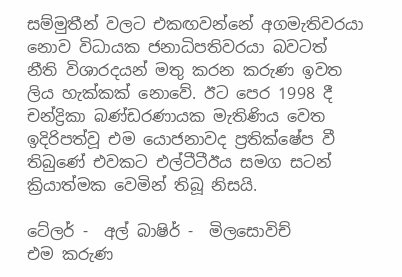සම්මුතීන් වලට එකඟවන්නේ අගමැතිවරයා නොව විධායක ජනාධිපතිවරයා බවටත් නීති විශාරදයන් මතු කරන කරුණ ඉවත ලිය හැක්කක් නොවේ. ඊට පෙර 1998 දී චන්ද්‍රිකා බණ්ඩරණායක මැතිණිය වෙත ඉදිරිපත්වූ එම යොජනාවද ප්‍රතික්ෂේප වී තිබුණේ එවකට එල්ටීටීඊය සමග සටන් ක්‍රියාත්මක වෙමින් තිබූ නිසයි.

ටේලර් -  අල් බාෂිර් -  මිලසොවිච්
එම කරුණ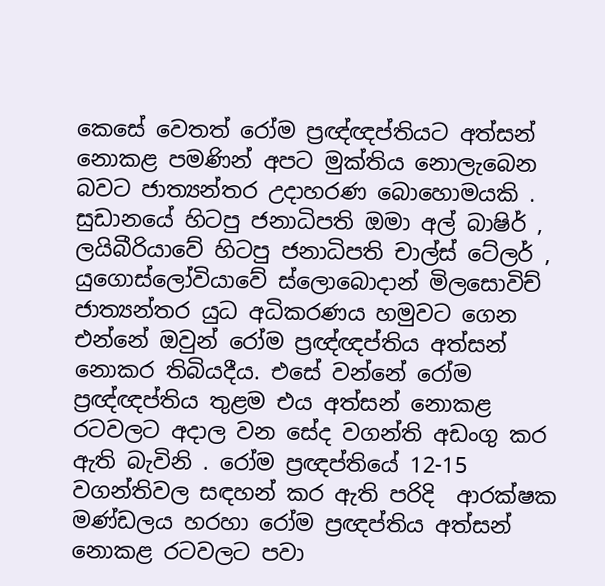කෙසේ වෙතත් රෝම ප්‍රඥ්ඥප්තියට අත්සන් නොකළ පමණින් අපට මුක්තිය නොලැබෙන බවට ජාත්‍යන්තර උදාහරණ බොහොමයකි . සුඩානයේ හිටපු ජනාධිපති ඔමා අල් බාෂිර් , ලයිබීරියාවේ හිටපු ජනාධිපති චාල්ස් ටේලර් , යුගොස්ලෝවියාවේ ස්ලොබොදාන් මිලසොවිච් ජාත්‍යන්තර යුධ අධිකරණය හමුවට ගෙන එන්නේ ඔවුන් රෝම ප්‍රඥ්ඥප්තිය අත්සන් නොකර තිබියදීය. එසේ වන්නේ රෝම ප්‍රඥ්ඥප්තිය තුළම එය අත්සන් නොකළ රටවලට අදාල වන සේද වගන්ති අඩංගු කර ඇති බැවිනි . රෝම ප්‍රඥප්තියේ 12-15 වගන්තිවල සඳහන් කර ඇති පරිදි  ආරක්ෂක මණ්ඩලය හරහා රෝම ප්‍රඥප්තිය අත්සන් නොකළ රටවලට පවා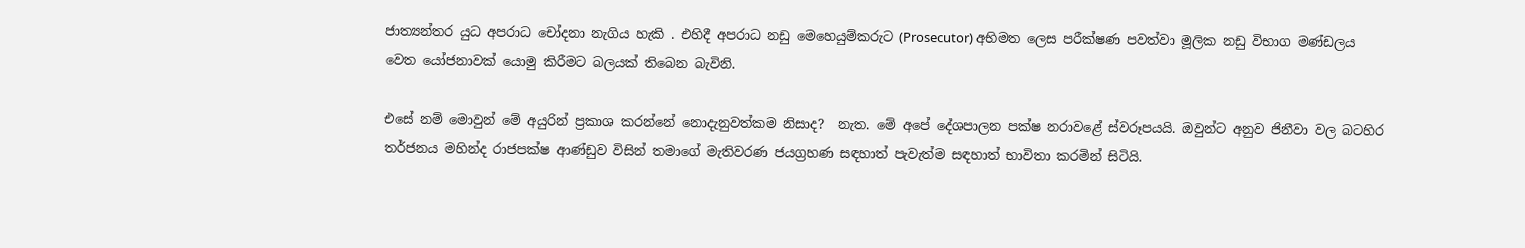ජාත්‍යන්තර යුධ අපරාධ චෝදනා නැගිය හැකි . එහිදී අපරාධ නඩු මෙහෙයුම්කරුට (Prosecutor) අභිමත ලෙස පරීක්ෂණ පවත්වා මූලික නඩු විභාග මණ්ඩලය වෙත යෝජනාවක් යොමු කිරීමට බලයක් තිබෙන බැවිනි.

එසේ නම් මොවුන් මේ අයුරින් ප්‍රකාශ කරන්නේ නොදැනුවත්කම නිසාද?  නැත. මේ අපේ දේශපාලන පක්ෂ නරාවළේ ස්වරූපයයි. ඔවුන්ට අනුව ජිනීවා වල බටහිර තර්ජනය මහින්ද රාජපක්ෂ ආණ්ඩුව විසින් තමාගේ මැතිවරණ ජයග්‍රහණ සඳහාත් පැවැත්ම සඳහාත් භාවිතා කරමින් සිටියි.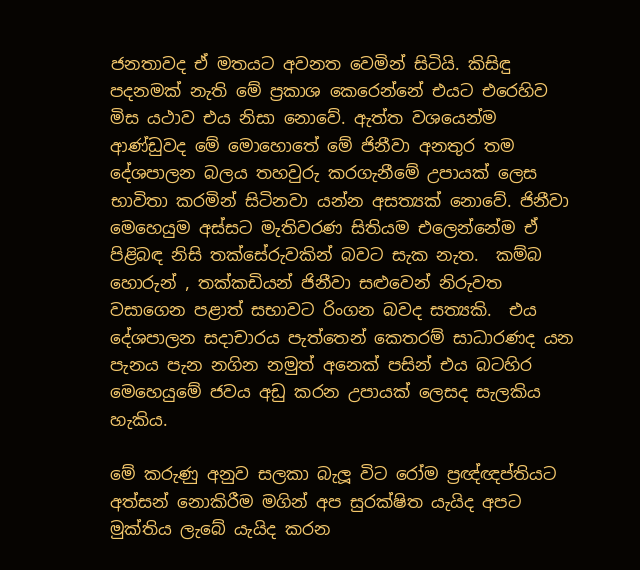ජනතාවද ඒ මතයට අවනත වෙමින් සිටියි. කිසිඳු පදනමක් නැති මේ ප්‍රකාශ කෙරෙන්නේ එයට එරෙහිව මිස යථාව එය නිසා නොවේ. ඇත්ත වශයෙන්ම ආණ්ඩුවද මේ මොහොතේ මේ ජිනීවා අනතුර තම දේශපාලන බලය තහවුරු කරගැනීමේ උපායක් ලෙස භාවිතා කරමින් සිටිනවා යන්න අසත්‍යක් නොවේ. ජිනීවා මෙහෙයුම අස්සට මැතිවරණ සිතියම එලෙන්නේම ඒ පිළිබඳ නිසි තක්සේරුවකින් බවට සැක නැත.  කම්බ හොරුන් , තක්කඩියන් ජිනීවා සළුවෙන් නිරුවත වසාගෙන පළාත් සභාවට රිංගන බවද සත්‍යකි.  එය දේශපාලන සදාචාරය පැත්තෙන් කෙතරම් සාධාරණද යන පැනය පැන නගින නමුත් අනෙක් පසින් එය බටහිර මෙහෙයුමේ ජවය අඩු කරන උපායක් ලෙසද සැලකිය හැකිය.

මේ කරුණු අනුව සලකා බැලූ විට රෝම ප්‍රඥ්ඥප්තියට අත්සන් නොකිරීම මගින් අප සුරක්ෂිත යැයිද අපට මුක්තිය ලැබේ යැයිද කරන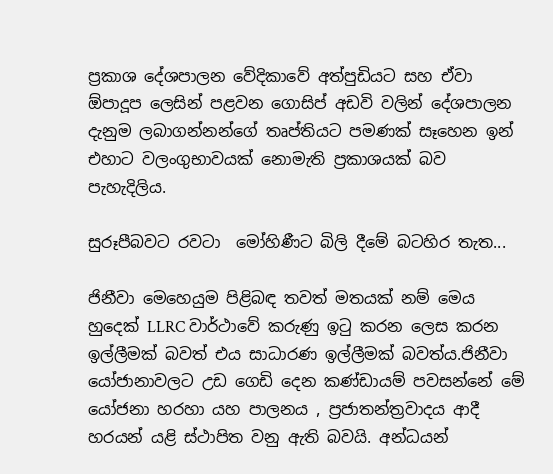ප්‍රකාශ දේශපාලන වේදිකාවේ අත්පුඩියට සහ ඒවා ඕපාදූප ලෙසින් පළවන ගොසිප් අඩවි වලින් දේශපාලන දැනුම ලබාගන්නන්ගේ තෘප්තියට පමණක් සෑහෙන ඉන් එහාට වලංගුභාවයක් නොමැති ප්‍රකාශයක් බව පැහැදිලිය.

සුරූපීබවට රවටා  මෝහිණීට බිලි දීමේ බටහිර තැත...

ජිනීවා මෙහෙයුම පිළිබඳ තවත් මතයක් නම් මෙය හුදෙක් LLRC වාර්ථාවේ කරුණු ඉටු කරන ලෙස කරන ඉල්ලීමක් බවත් එය සාධාරණ ඉල්ලීමක් බවත්ය.ජිනීවා යෝජානාවලට උඩ ගෙඩි දෙන කණ්ඩායම් පවසන්නේ මේ යෝජනා හරහා යහ පාලනය , ප්‍රජාතන්ත්‍රවාදය ආදී හරයන් යළි ස්ථාපිත වනු ඇති බවයි. අන්ධයන්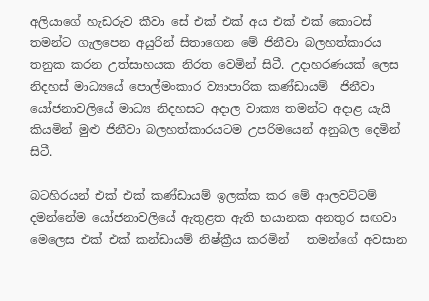අලියාගේ හැඩරුව කීවා සේ එක් එක් අය එක් එක් කොටස් තමන්ට ගැලපෙන අයුරින් සිතාගෙන මේ ජිනීවා බලහත්කාරය තනුක කරන උත්සාහයක නිරත වෙමින් සිටී. උදාහරණයක් ලෙස නිදහස් මාධ්‍යයේ පොල්මංකාර ව්‍යාපාරික කණ්ඩායම්  ජිනීවා යෝජනාවලියේ මාධ්‍ය නිදහසට අදාල වාක්‍ය තමන්ට අදාළ යැයි කියමින් මුළු ජිනීවා බලහත්කාරයටම උපරිමයෙන් අනුබල දෙමින් සිටී.

බටහිරයන් එක් එක් කණ්ඩායම් ඉලක්ක කර මේ ආලවට්ටම් දමන්නේම යෝජනාවලියේ ඇතුළත ඇති භයානක අනතුර සඟවා මෙලෙස එක් එක් කන්ඩායම් නිෂ්ක්‍රීය කරමින්   තමන්ගේ අවසාන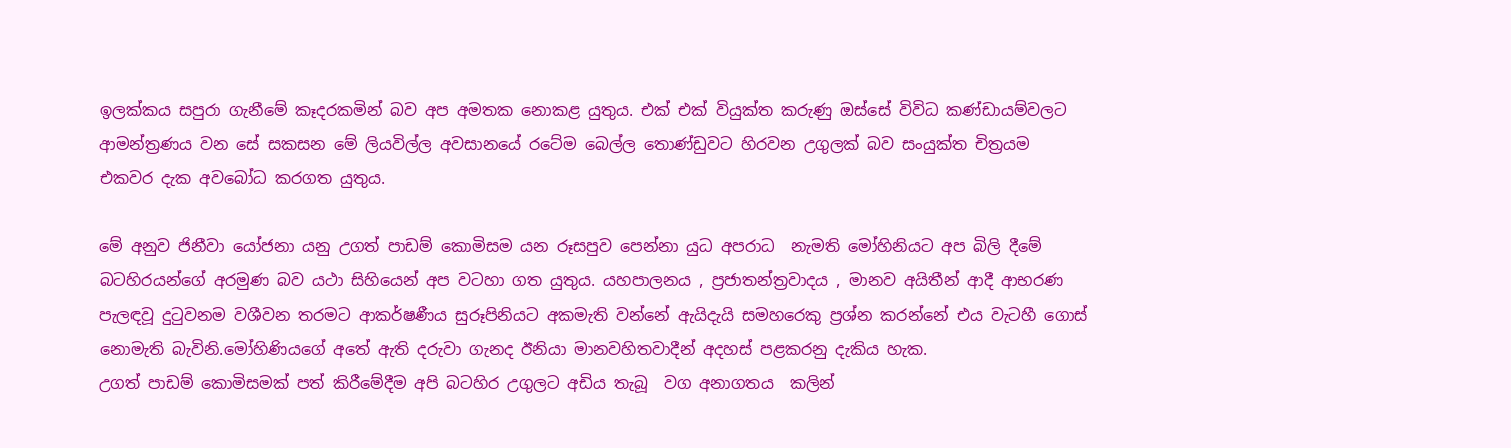ඉලක්කය සපුරා ගැනීමේ කෑදරකමින් බව අප අමතක නොකළ යුතුය. එක් එක් වියුක්ත කරුණු ඔස්සේ විවිධ කණ්ඩායම්වලට ආමන්ත්‍රණය වන සේ සකසන මේ ලියවිල්ල අවසානයේ රටේම බෙල්ල තොණ්ඩුවට හිරවන උගුලක් බව සංයුක්ත චිත්‍රයම එකවර දැක අවබෝධ කරගත යුතුය.

මේ අනුව ජිනීවා යෝජනා යනු උගත් පාඩම් කොමිසම යන රූසපුව පෙන්නා යුධ අපරාධ  නැමති මෝහිනියට අප බිලි දීමේ බටහිරයන්ගේ අරමුණ බව යථා සිහියෙන් අප වටහා ගත යුතුය. යහපාලනය , ප්‍රජාතන්ත්‍රවාදය , මානව අයිතීන් ආදී ආභරණ පැලඳවූ දුටුවනම වශීවන තරමට ආකර්ෂණීය සුරූපිනියට අකමැති වන්නේ ඇයිදැයි සමහරෙකු ප්‍රශ්න කරන්නේ එය වැටහී ගොස් නොමැති බැවිනි.මෝහිණියගේ අතේ ඇති දරුවා ගැනද ඊනියා මානවහිතවාදීන් අදහස් පළකරනු දැකිය හැක.
උගත් පාඩම් කොමිසමක් පත් කිරීමේදීම අපි බටහිර උගුලට අඩිය තැබූ  වග අනාගතය  කලින්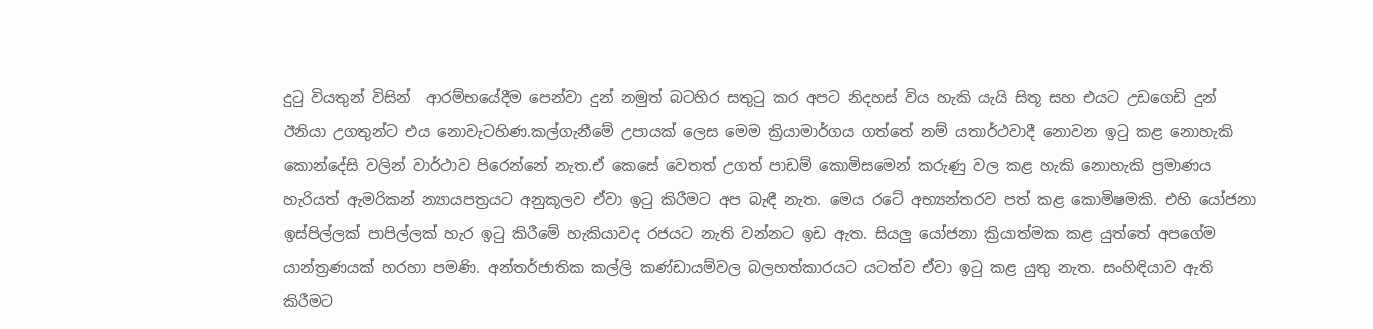දුටු වියතුන් විසින්  ආරම්භයේදීම පෙන්වා දුන් නමුත් බටහිර සතුටු කර අපට නිදහස් විය හැකි යැයි සිතූ සහ එයට උඩගෙඩි දුන් ඊනියා උගතුන්ට එය නොවැටහිණ.කල්ගැනීමේ උපායක් ලෙස මෙම ක්‍රියාමාර්ගය ගත්තේ නම් යතාර්ථවාදී නොවන ඉටු කළ නොහැකි කොන්දේසි වලින් වාර්ථාව පිරෙන්නේ නැත.ඒ කෙසේ වෙතත් උගත් පාඩම් කොමිසමෙන් කරුණු වල කළ හැකි නොහැකි ප්‍රමාණය හැරියත් ඇමරිකන් න්‍යායපත්‍රයට අනුකූලව ඒවා ඉටු කිරීමට අප බැඳී නැත. මෙය රටේ අභ්‍යන්තරව පත් කළ කොමිෂමකි. එහි යෝජනා ඉස්පිල්ලක් පාපිල්ලක් හැර ඉටු කිරීමේ හැකියාවද රජයට නැති වන්නට ඉඩ ඇත. සියලු යෝජනා ක්‍රියාත්මක කළ යුත්තේ අපගේම යාන්ත්‍රණයක් හරහා පමණි. අන්තර්ජාතික කල්ලි කණ්ඩායම්වල බලහත්කාරයට යටත්ව ඒවා ඉටු කළ යුතු නැත. සංහිඳියාව ඇති කිරීමට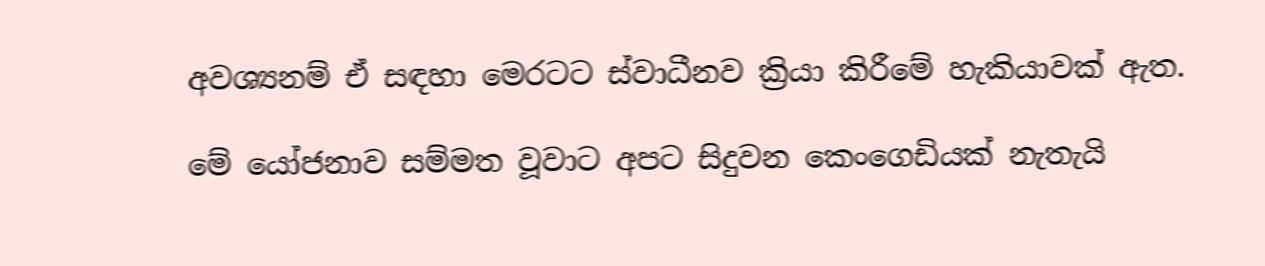අවශ්‍යනම් ඒ සඳහා මෙරටට ස්වාධීනව ක්‍රියා කිරීමේ හැකියාවක් ඇත.

මේ යෝජනාව සම්මත වූවාට අපට සිදුවන කෙංගෙඩියක් නැතැයි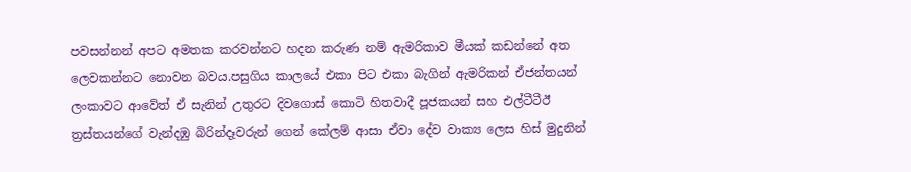පවසන්නන් අපට අමතක කරවන්නට හදන කරුණ නම් ඇමරිකාව මීයක් කඩන්නේ අත ලෙවකන්නට නොවන බවය.පසුගිය කාලයේ එකා පිට එකා බැගින් ඇමරිකන් ඒජන්තයන් ලංකාවට ආවේත් ඒ සැනින් උතුරට දිවගොස් කොටි හිතවාදී පූජකයන් සහ එල්ටීටීඊ ත්‍රස්තයන්ගේ වැන්දඹු බිරින්දෑවරුන් ගෙන් කේලම් ආසා ඒවා දේව වාක්‍ය ලෙස හිස් මුදුනින්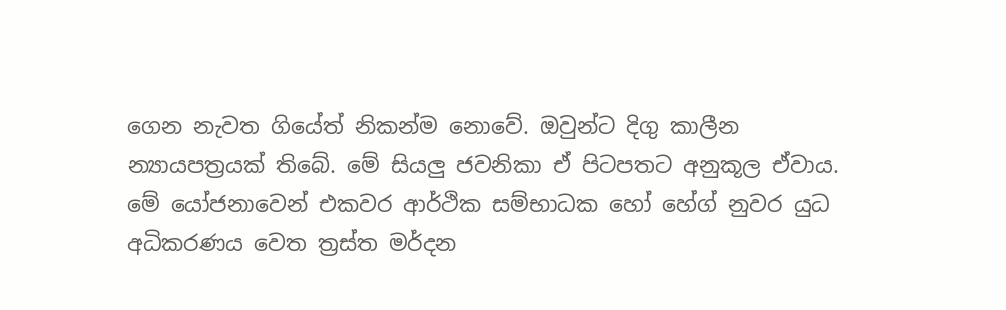ගෙන නැවත ගියේත් නිකන්ම නොවේ. ඔවුන්ට දිගු කාලීන න්‍යායපත්‍රයක් තිබේ. මේ සියලු ජවනිකා ඒ පිටපතට අනුකූල ඒවාය.
මේ යෝජනාවෙන් එකවර ආර්ථික සම්භාධක හෝ හේග් නුවර යුධ අධිකරණය වෙත ත්‍රස්ත මර්දන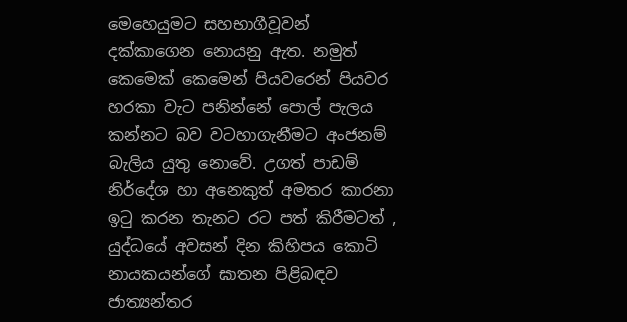මෙහෙයුමට සහභාගීවූවන් දක්කාගෙන නොයනු ඇත. නමුත් කෙමෙක් කෙමෙන් පියවරෙන් පියවර හරකා වැට පනින්නේ පොල් පැලය කන්නට බව වටහාගැනීමට අංජනම් බැලිය යුතු නොවේ. උගත් පාඩම් නිර්දේශ හා අනෙකුත් අමතර කාරනා ඉටු කරන තැනට රට පත් කිරීමටත් , යුද්ධයේ අවසන් දින කිහිපය කොටි නායකයන්ගේ ඝාතන පිළිබඳව ජාත්‍යන්තර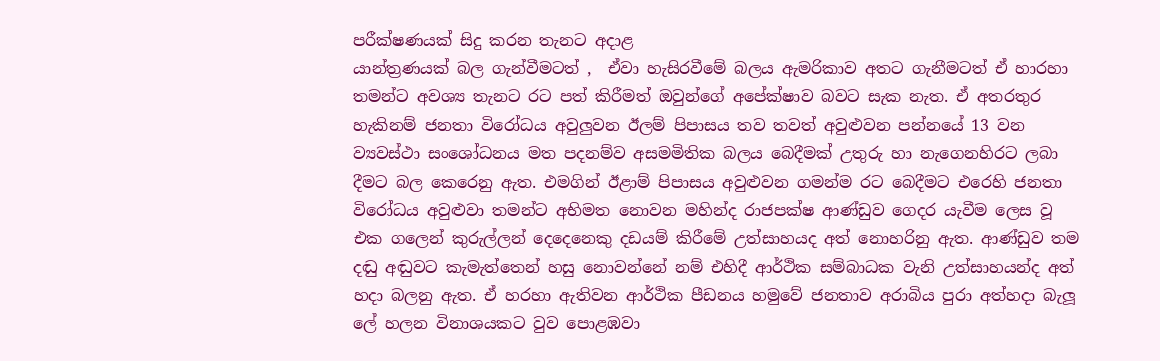පරීක්ෂණයක් සිදු කරන තැනට අදාළ
යාන්ත්‍රණයක් බල ගැන්වීමටත් ,  ඒවා හැසිරවීමේ බලය ඇමරිකාව අතට ගැනීමටත් ඒ හාරහා තමන්ට අවශ්‍ය තැනට රට පත් කිරීමත් ඔවුන්ගේ අපේක්ෂාව බවට සැක නැත. ඒ අතරතුර හැකිනම් ජනතා විරෝධය අවුලුවන ඊලම් පිපාසය තව තවත් අවුළුවන පන්නයේ 13 වන ව්‍යවස්ථා සංශෝධනය මත පදනම්ව අසමමිතික බලය බෙදීමක් උතුරු හා නැගෙනහිරට ලබා දීමට බල කෙරෙනු ඇත. එමගින් ඊළාම් පිපාසය අවුළුවන ගමන්ම රට බෙදීමට එරෙහි ජනතා විරෝධය අවුළුවා තමන්ට අභිමත නොවන මහින්ද රාජපක්ෂ ආණ්ඩුව ගෙදර යැවීම ලෙස වූ එක ගලෙන් කුරුල්ලන් දෙදෙනෙකු දඩයම් කිරීමේ උත්සාහයද අත් නොහරිනු ඇත. ආණ්ඩුව තම දඬු අඬුවට කැමැත්තෙන් හසු නොවන්නේ නම් එහිදී ආර්ථික සම්බාධක වැනි උත්සාහයන්ද අත් හදා බලනු ඇත. ඒ හරහා ඇතිවන ආර්ථික පීඩනය හමුවේ ජනතාව අරාබිය පුරා අත්හදා බැලූ ලේ හලන විනාශයකට වුව පොළඹවා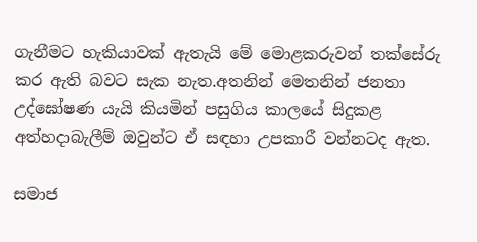ගැනීමට හැකියාවක් ඇතැයි මේ මොළකරුවන් තක්සේරු කර ඇති බවට සැක නැත.අතනින් මෙතනින් ජනතා උද්ඝෝෂණ යැයි කියමින් පසුගිය කාලයේ සිදුකළ අත්හදාබැලීම් ඔවුන්ට ඒ සඳහා උපකාරී වන්නටද ඇත.

සමාජ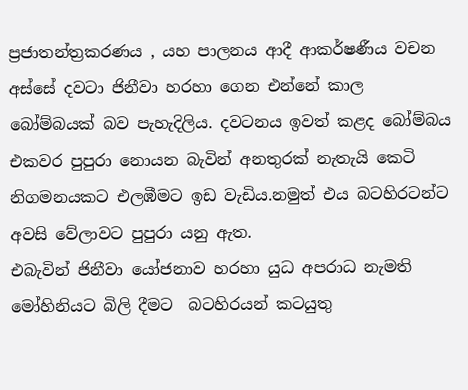ප්‍රජාතන්ත්‍රකරණය , යහ පාලනය ආදී ආකර්ෂණීය වචන අස්සේ දවටා ජිනීවා හරහා ගෙන එන්නේ කාල බෝම්බයක් බව පැහැදිලිය. දවටනය ඉවත් කළද බෝම්බය එකවර පුපුරා නොයන බැවින් අනතුරක් නැතැයි කෙටි නිගමනයකට එලඹීමට ඉඩ වැඩිය.නමුත් එය බටහිරටන්ට අවසි වේලාවට පුපුරා යනු ඇත.
එබැවින් ජිනීවා යෝජනාව හරහා යුධ අපරාධ නැමති මෝහිනියට බිලි දීමට  බටහිරයන් කටයුතු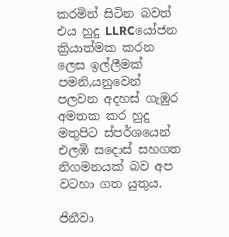කරමින් සිටින බවත් එය හුදු LLRCයෝජන ක්‍රියාත්මක කරන ලෙස ඉල්ලීමක් පමනි,යනුවෙන් පලවන අදහස් ගැඹුර අමතක කර හුදු මතුපිට ස්පර්ශයෙන් එලඹි සදොස් සහගත නිගමනයක් බව අප වටහා ගත යුතුය.

ජිනීවා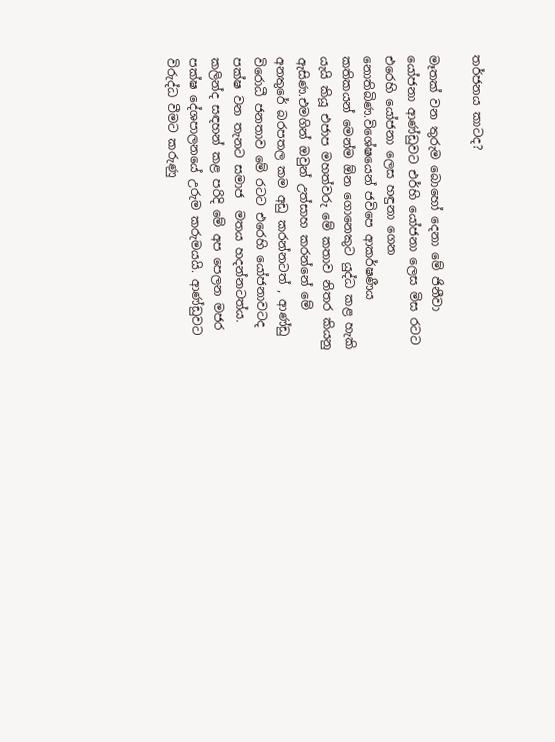තර්ජනය කාටද?

මෑතක් වන තුරුම බොහෝ දෙනා මේ ජිනීවා යෝජනා ආණ්ඩුවට එර්හි යෝජනා ලෙස මිස රටට එරෙහි යෝජනා ලෙස හඳුනා ගෙන නොතිබිණ.විශේෂයෙන් ජවිපෙ ආකර්ෂණීය කතිකයන් මෙන්ම ඕන ගොනෙකුට යුද්ධ කළ හැකි යැයි කියූ එජාප මහත්වරු මේ කතාව නිතර කියනු ඇසිණ.එමගින් ඔවුන් උත්සාහ කරන්නේ මේ අනතුරේ බරපතල කම අඩු කරන්නටත් , ආණ්ඩු විරොධී ජනතාව මේ රටට එරෙහි යෝජනාවටද පක්ෂ වන තැනට සමාජ  මතය හදන්නටත්ය. කලින්ද සඳහන් කළ පරිදි මේ අප පෙලන මජර පක්ෂ දේශපාලනයේ උරුම කරුමයයි. ආණ්ඩුවට විරුද්ධ වීමට කරුණු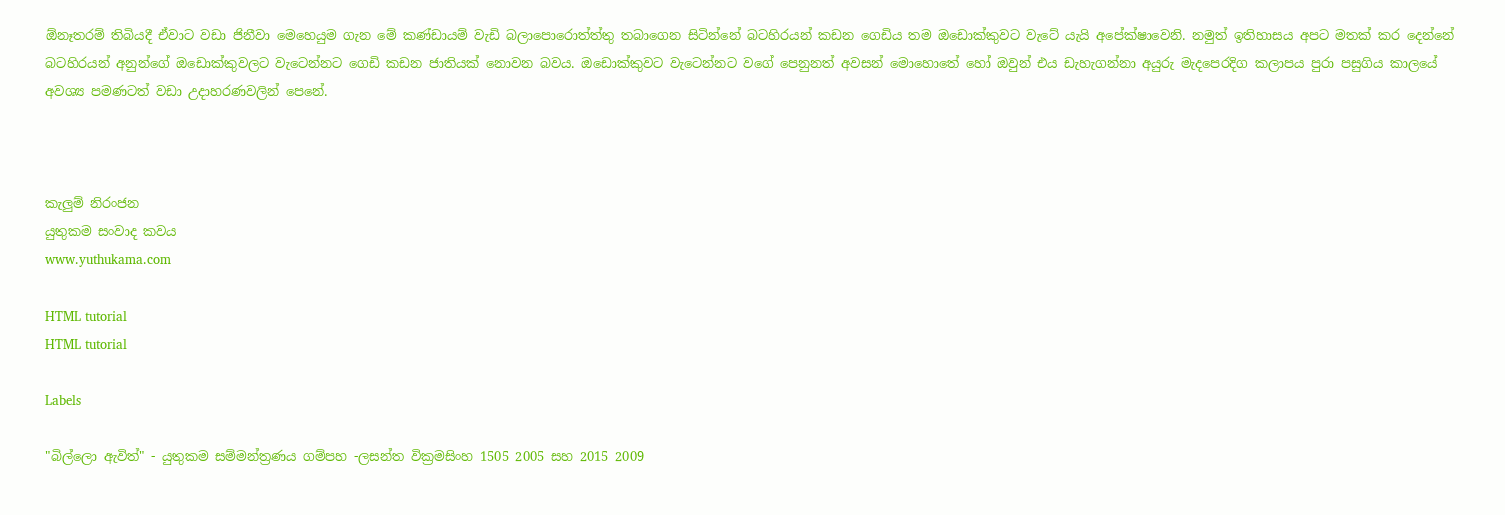ඕනෑතරම් තිබියදී ඒවාට වඩා ජිනීවා මෙහෙයුම ගැන මේ කණ්ඩායම් වැඩි බලාපොරොත්ත්තු තබාගෙන සිටින්නේ බටහිරයන් කඩන ගෙඩිය තම ඔඩොක්කුවට වැටේ යැයි අපේක්ෂාවෙනි. නමුත් ඉතිහාසය අපට මතක් කර දෙන්නේ බටහිරයන් අනුන්ගේ ඔඩොක්කුවලට වැටෙන්නට ගෙඩි කඩන ජාතියක් නොවන බවය. ඔඩොක්කුවට වැටෙන්නට වගේ පෙනුනත් අවසන් මොහොතේ හෝ ඔවුන් එය ඩැහැගන්නා අයුරු මැදපෙරදිග කලාපය පුරා පසුගිය කාලයේ අවශ්‍ය පමණටත් වඩා උදාහරණවලින් පෙනේ.



කැලුම් නිරංජන
යුතුකම සංවාද කවය
www.yuthukama.com

HTML tutorial
HTML tutorial

Labels

"බිල්ලො ඇවිත්" - යුතුකම සම්මන්ත්‍රණය ගම්පහ -ලසන්ත වික්‍රමසිංහ 1505 2005 සහ 2015 2009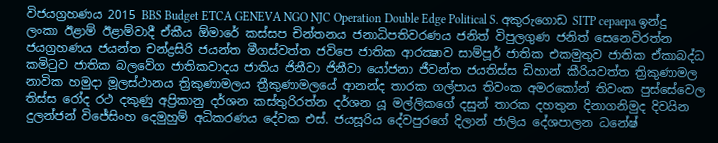විජයග්‍රහණය 2015 BBS Budget ETCA GENEVA NGO NJC Operation Double Edge Political S. අකුරුගොඩ SITP cepaepa ඉන්දු ලංකා ඊළාම් ඊළාම්වාදී ඒකීය ඕමාරේ කස්‌සප චින්තනය ජනාධිපතිවරණය ජනිත් විපුලගුණ ජනිත් සෙනෙවිරත්න ජයග්‍රහණය ජයන්ත චන්ද්‍රසිරි ජයන්ත මීගස්වත්ත ජවිපෙ ජාතික ආරක්‍ෂාව සාම්පූර් ජාතික එකමුතුව ජාතික ඒකාබද්ධ කමිටුව ජාතික බලවේග ජාතිකවාදය ජාතිය ජිනීවා ජිනීවා යෝජනා ජීවන්ත ජයතිස්ස ඩිහාන් කීරියවත්ත ත්‍රිකුණාමල නාවික හමුදා මූලස්‌ථානය ත්‍රිකුණාමලය ත්‍රීකුණාමලයේ ආනන්ද තාරක ගල්පාය තිවංක අමරකෝන් තිවංක පුස්සේවෙල තිස්‌ස රෝද රථ දකුණු අප්‍රිකානු දර්ශන කස්තුරිරත්න දර්ශන යූ මල්ලිකගේ දසුන් තාරක දහතුන දිනාගනිමුද දිවයින දුලන්ජන් විජේසිංහ දෙමුහුම් අධිකරණය දේවක එස්. ජයසූරිය දේවපුරගේ දිලාන් ජාලිය දේශපාලන ධනේෂ්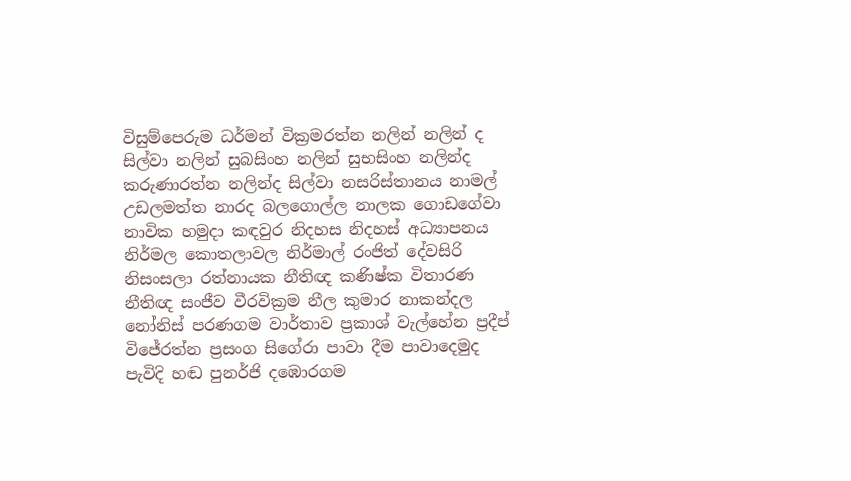විසුම්පෙරුම ධර්මන් වික්‍රමරත්න නලින් නලින් ද සිල්වා නලින් සුබසිංහ නලින් සුභසිංහ නලින්ද කරුණාරත්න නලින්ද සිල්වා නසරිස්‌තානය නාමල් උඩලමත්ත නාරද බලගොල්ල නාලක ගොඩගේවා නාවික හමුදා කඳවුර නිදහස නිදහස් අධ්‍යාපනය නිර්මල කොතලාවල නිර්මාල් රංජිත් දේවසිරි නිසංසලා රත්නායක නීතිඥ කණිෂ්ක විතාරණ නීතිඥ සංජීව වීරවික්‍රම නීල කුමාර නාකන්දල නෝනිස් පරණගම වාර්තාව ප්‍රකාශ් වැල්හේන ප්‍රදීප් විජේරත්න ප්‍රසංග සිගේරා පාවා දීම පාවාදෙමුද පැවිදි හඬ පුනර්ජි දඹොරගම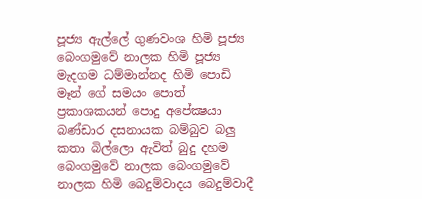පූජ්‍ය ඇල්ලේ ගුණවංශ හිමි පූජ්‍ය බෙංගමුවේ නාලක හිමි පූජ්‍ය මැදගම ධම්මාන්නද හිමි පොඩි මෑන් ගේ සමයං පොත් ප්‍රකාශකයන් පොදු අපේක්‍ෂයා බණ්ඩාර දසනායක බම්බුව බලු කතා බිල්ලො ඇවිත් බුදු දහම බෙංගමුවේ නාලක බෙංගමුවේ නාලක හිමි බෙදුම්වාදය බෙදුම්වාදී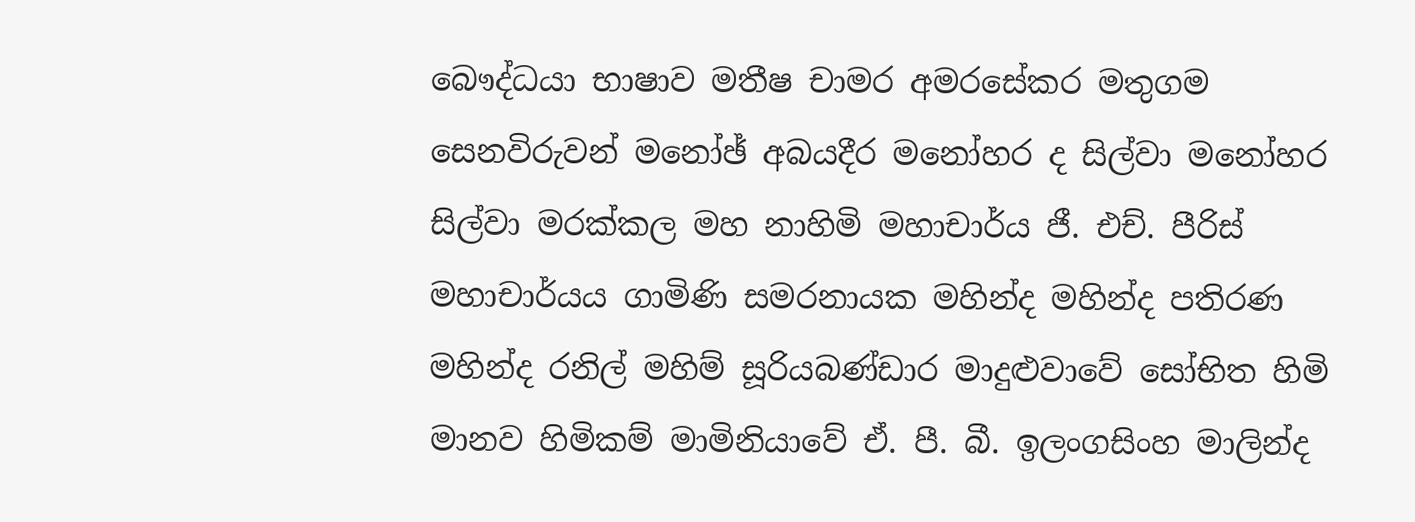බෞද්ධයා භාෂාව මතීෂ චාමර අමරසේකර මතුගම සෙනවිරුවන් මනෝඡ් අබයදීර මනෝහර ද සිල්වා මනෝහර සිල්වා මරක්කල මහ නාහිමි මහාචාර්ය ජී. එච්. පීරිස් මහාචාර්යය ගාමිණි සමරනායක මහින්ද මහින්ද පතිරණ මහින්ද රනිල් මහිම් සූරියබණ්ඩාර මාදුළුවාවේ සෝභිත හිමි මානව හිමිකම් මාමිනියාවේ ඒ. පී. බී. ඉලංගසිංහ මාලින්ද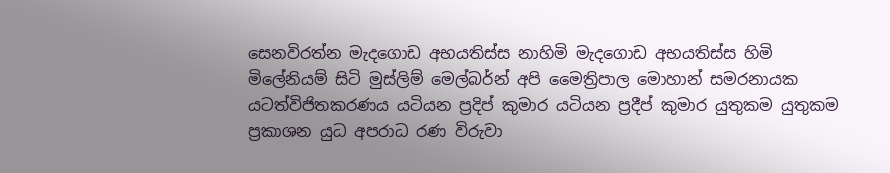සෙනවිරත්න මැදගොඩ අභයතිස්ස නාහිමි මැදගොඩ අභයතිස්ස හිමි මිලේනියම් සිටි මුස්‌ලිම් මෙල්බර්න් අපි මෛත්‍රිපාල මොහාන් සමරනායක යටත්විජිතකරණය යටියන ප්‍රදිප් කුමාර යටියන ප්‍රදීප් කුමාර යුතුකම යුතුකම ප්‍රකාශන යුධ අපරාධ රණ විරුවා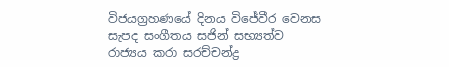විජයග්‍රහණයේ දිනය විජේවීර වෙනස සැපද සංගීතය සජින් සභ්‍යත්ව රාජ්‍යය කරා සරච්චන්ද්‍ර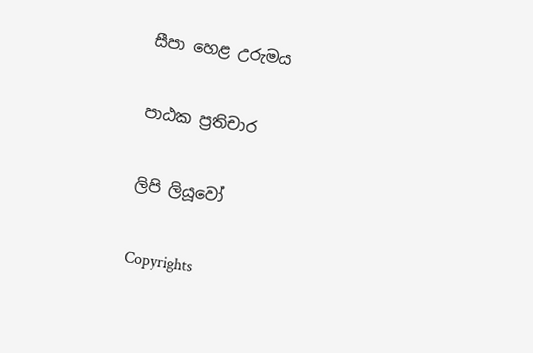සීපා හෙළ උරුමය

පාඨක ප්‍රතිචාර

ලිපි ලියූවෝ

Copyrights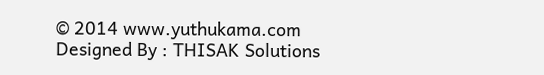© 2014 www.yuthukama.com Designed By : THISAK Solutions